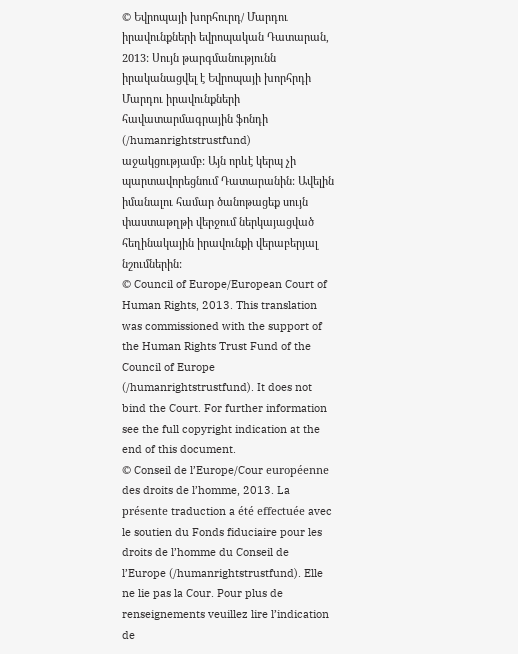© Եվրոպայի խորհուրդ/ Մարդու իրավունքների եվրոպական Դատարան, 2013: Սույն թարգմանությունն իրականացվել է Եվրոպայի խորհրդի Մարդու իրավունքների հավատարմագրային ֆոնդի (/humanrightstrustfund) աջակցությամբ: Այն որևէ կերպ չի պարտավորեցնում Դատարանին: Ավելին իմանալու համար ծանոթացեք սույն փաստաթղթի վերջում ներկայացված հեղինակային իրավունքի վերաբերյալ նշումներին:
© Council of Europe/European Court of Human Rights, 2013. This translation was commissioned with the support of the Human Rights Trust Fund of the Council of Europe (/humanrightstrustfund). It does not bind the Court. For further information see the full copyright indication at the end of this document.
© Conseil de l’Europe/Cour européenne des droits de l’homme, 2013. La présente traduction a été effectuée avec le soutien du Fonds fiduciaire pour les droits de l’homme du Conseil de l’Europe (/humanrightstrustfund). Elle ne lie pas la Cour. Pour plus de renseignements veuillez lire l’indication de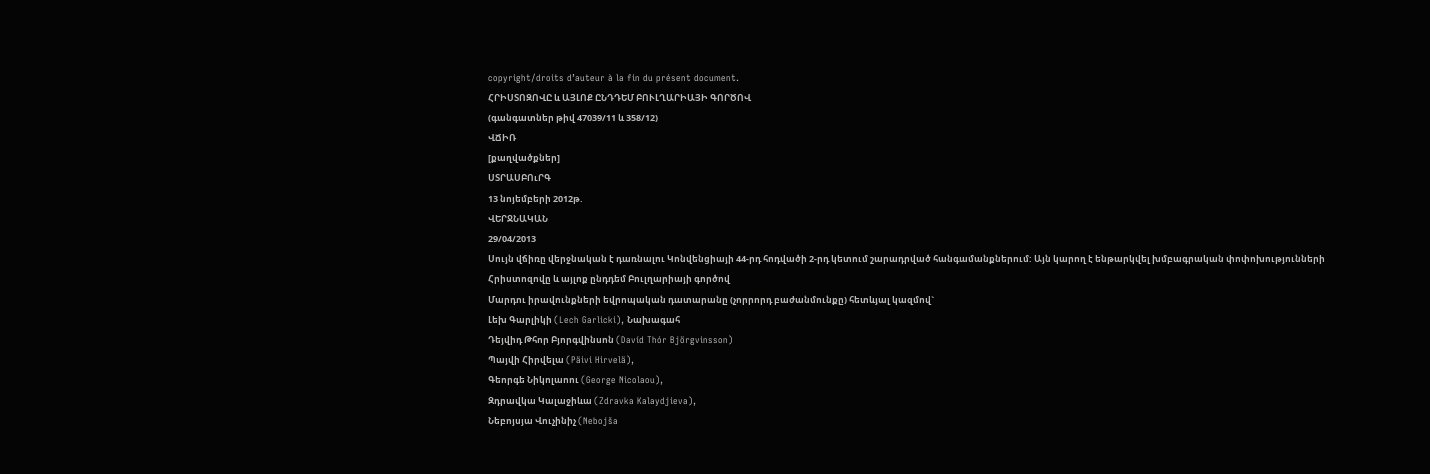copyright/droits d’auteur à la fin du présent document.
ՀՐԻՍՏՈԶՈՎԸ և ԱՅԼՈՔ ԸՆԴԴԵՄ ԲՈՒԼՂԱՐԻԱՅԻ ԳՈՐԾՈՎ
(գանգատներ թիվ 47039/11 և 358/12)
ՎՃԻՌ
[քաղվածքներ]
ՍՏՐԱՍԲՈւՐԳ
13 նոյեմբերի 2012թ.
ՎԵՐՋՆԱԿԱՆ
29/04/2013
Սույն վճիռը վերջնական է դառնալու Կոնվենցիայի 44-րդ հոդվածի 2-րդ կետում շարադրված հանգամանքներում: Այն կարող է ենթարկվել խմբագրական փոփոխությունների
Հրիստոզովը և այլոք ընդդեմ Բուլղարիայի գործով
Մարդու իրավունքների եվրոպական դատարանը (չորրորդ բաժանմունքը) հետևյալ կազմով`
Լեխ Գարլիկի (Lech Garlicki), Նախագահ
Դեյվիդ Թհոր Բյորգվինսոն (Davíd Thór Björgvinsson)
Պայվի Հիրվելա (Päivi Hirvelä),
Գեորգե Նիկոլաոու (George Nicolaou),
Զդրավկա Կալաջիևա (Zdravka Kalaydjieva),
Նեբոյսյա Վուչինիչ (Nebojša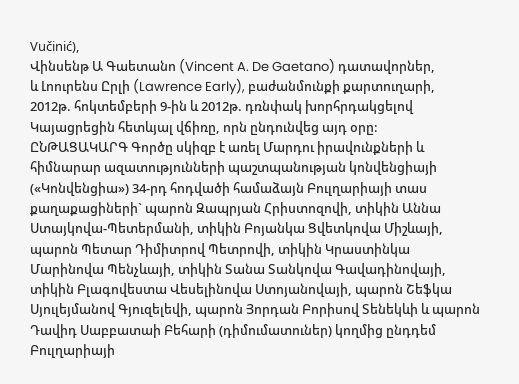Vučinić),
Վինսենթ Ա Գաետանո (Vincent A. De Gaetano) դատավորներ,
և Լոուրենս Ըրլի (Lawrence Early), բաժանմունքի քարտուղարի,
2012թ. հոկտեմբերի 9-ին և 2012թ. դռնփակ խորհրդակցելով
Կայացրեցին հետևյալ վճիռը, որն ընդունվեց այդ օրը:
ԸՆԹԱՑԱԿԱՐԳ Գործը սկիզբ է առել Մարդու իրավունքների և հիմնարար ազատությունների պաշտպանության կոնվենցիայի («Կոնվենցիա») 34-րդ հոդվածի համաձայն Բուլղարիայի տաս քաղաքացիների` պարոն Զապրյան Հրիստոզովի, տիկին Աննա Ստայկովա-Պետերմանի, տիկին Բոյանկա Ցվետկովա Միշևայի, պարոն Պետար Դիմիտրով Պետրովի, տիկին Կրաստինկա Մարինովա Պենչևայի, տիկին Տանա Տանկովա Գավադինովայի, տիկին Բլագովեստա Վեսելինովա Ստոյանովայի, պարոն Շեֆկա Սյուլեյմանով Գյուզելեվի, պարոն Յորդան Բորիսով Տենեկևի և պարոն Դավիդ Սաբբատաի Բեհարի (դիմումատուներ) կողմից ընդդեմ Բուլղարիայի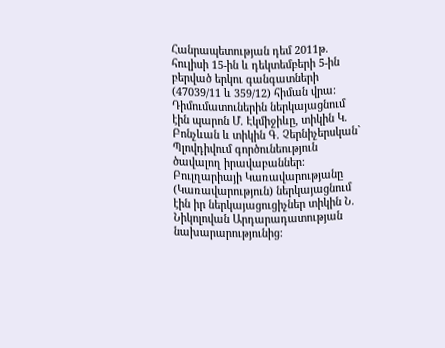Հանրապետության դեմ 2011թ. հուլիսի 15-ին և դեկտեմբերի 5-ին բերված երկու գանգատների (47039/11 և 359/12) հիման վրա: Դիմումատուներին ներկայացնում էին պարոն Մ. Էկմիջիևը, տիկին Կ. Բոնչևան և տիկին Գ. Չերնիչերսկան` Պլովդիվում գործունեություն ծավալող իրավաբաններ: Բուլղարիայի Կառավարությանը (Կառավարություն) ներկայացնում էին իր ներկայացուցիչներ տիկին Ն. Նիկոլովան Արդարադատության նախարարությունից: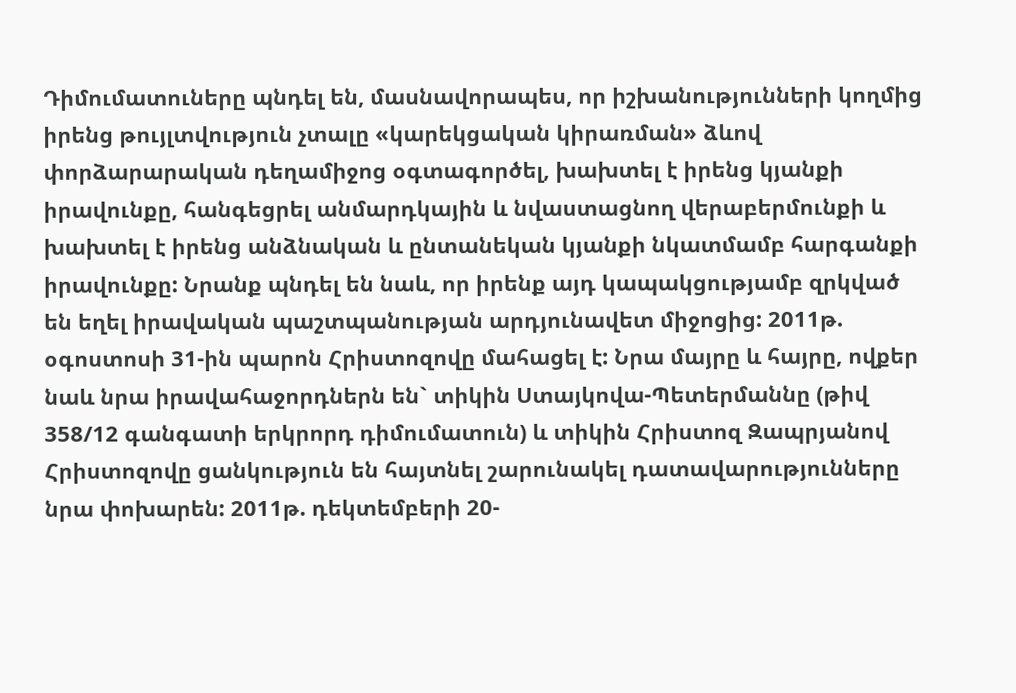Դիմումատուները պնդել են, մասնավորապես, որ իշխանությունների կողմից իրենց թույլտվություն չտալը «կարեկցական կիրառման» ձևով փորձարարական դեղամիջոց օգտագործել, խախտել է իրենց կյանքի իրավունքը, հանգեցրել անմարդկային և նվաստացնող վերաբերմունքի և խախտել է իրենց անձնական և ընտանեկան կյանքի նկատմամբ հարգանքի իրավունքը: Նրանք պնդել են նաև, որ իրենք այդ կապակցությամբ զրկված են եղել իրավական պաշտպանության արդյունավետ միջոցից: 2011թ. օգոստոսի 31-ին պարոն Հրիստոզովը մահացել է: Նրա մայրը և հայրը, ովքեր նաև նրա իրավահաջորդներն են` տիկին Ստայկովա-Պետերմաննը (թիվ 358/12 գանգատի երկրորդ դիմումատուն) և տիկին Հրիստոզ Զապրյանով Հրիստոզովը ցանկություն են հայտնել շարունակել դատավարությունները նրա փոխարեն: 2011թ. դեկտեմբերի 20-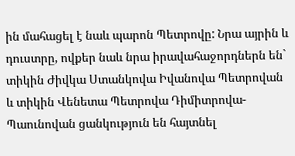ին մահացել է նաև պարոն Պետրովը: Նրա այրին և դուստրը, ովքեր նաև նրա իրավահաջորդներն են` տիկին Ժիվկա Ստանկովա Իվանովա Պետրովան և տիկին Վենետա Պետրովա Դիմիտրովա-Պաունովան ցանկություն են հայտնել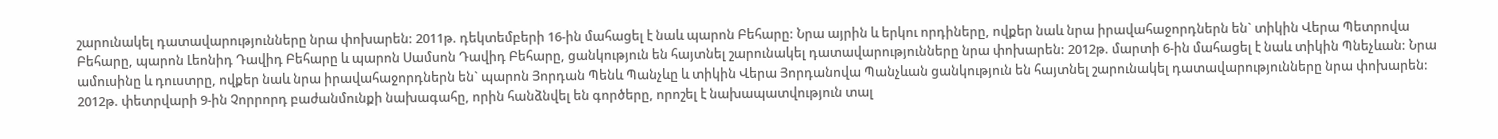շարունակել դատավարությունները նրա փոխարեն: 2011թ. դեկտեմբերի 16-ին մահացել է նաև պարոն Բեհարը: Նրա այրին և երկու որդիները, ովքեր նաև նրա իրավահաջորդներն են` տիկին Վերա Պետրովա Բեհարը, պարոն Լեոնիդ Դավիդ Բեհարը և պարոն Սամսոն Դավիդ Բեհարը, ցանկություն են հայտնել շարունակել դատավարությունները նրա փոխարեն: 2012թ. մարտի 6-ին մահացել է նաև տիկին Պնեչևան: Նրա ամուսինը և դուստրը, ովքեր նաև նրա իրավահաջորդներն են` պարոն Յորդան Պենև Պանչևը և տիկին Վերա Յորդանովա Պանչևան ցանկություն են հայտնել շարունակել դատավարությունները նրա փոխարեն: 2012թ. փետրվարի 9-ին Չորրորդ բաժանմունքի նախագահը, որին հանձնվել են գործերը, որոշել է նախապատվություն տալ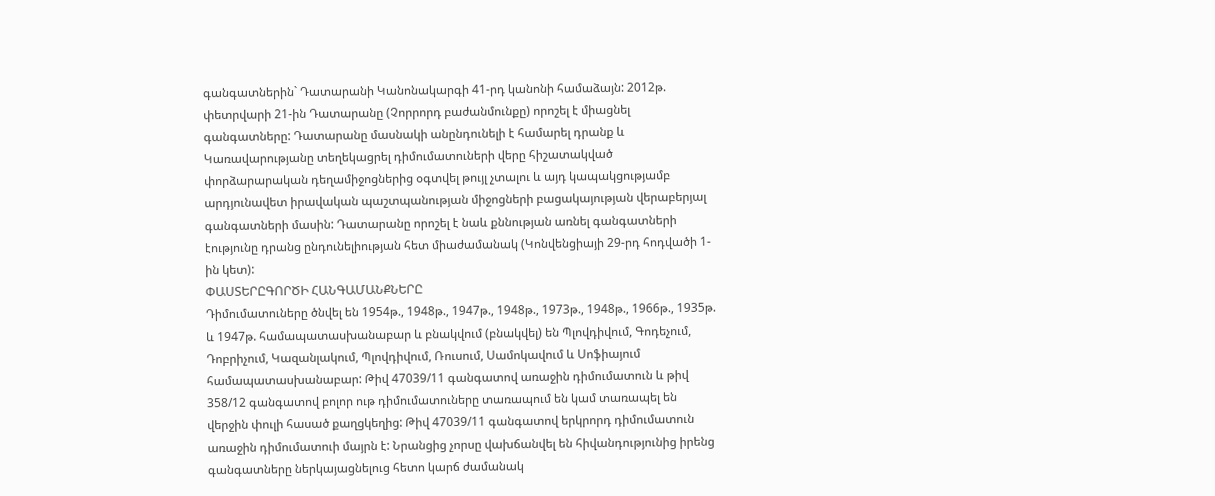գանգատներին` Դատարանի Կանոնակարգի 41-րդ կանոնի համաձայն: 2012թ. փետրվարի 21-ին Դատարանը (Չորրորդ բաժանմունքը) որոշել է միացնել գանգատները: Դատարանը մասնակի անընդունելի է համարել դրանք և Կառավարությանը տեղեկացրել դիմումատուների վերը հիշատակված փորձարարական դեղամիջոցներից օգտվել թույլ չտալու և այդ կապակցությամբ արդյունավետ իրավական պաշտպանության միջոցների բացակայության վերաբերյալ գանգատների մասին: Դատարանը որոշել է նաև քննության առնել գանգատների էությունը դրանց ընդունելիության հետ միաժամանակ (Կոնվենցիայի 29-րդ հոդվածի 1-ին կետ):
ՓԱՍՏԵՐԸԳՈՐԾԻ ՀԱՆԳԱՄԱՆՔՆԵՐԸ
Դիմումատուները ծնվել են 1954թ., 1948թ., 1947թ., 1948թ., 1973թ., 1948թ., 1966թ., 1935թ. և 1947թ. համապատասխանաբար և բնակվում (բնակվել) են Պլովդիվում, Գոդեչում, Դոբրիչում, Կազանլակում, Պլովդիվում, Ռուսում, Սամոկավում և Սոֆիայում համապատասխանաբար: Թիվ 47039/11 գանգատով առաջին դիմումատուն և թիվ 358/12 գանգատով բոլոր ութ դիմումատուները տառապում են կամ տառապել են վերջին փուլի հասած քաղցկեղից: Թիվ 47039/11 գանգատով երկրորդ դիմումատուն առաջին դիմումատուի մայրն է: Նրանցից չորսը վախճանվել են հիվանդությունից իրենց գանգատները ներկայացնելուց հետո կարճ ժամանակ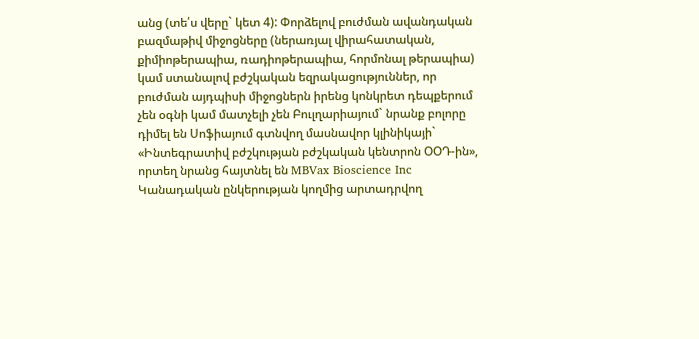անց (տե՛ս վերը` կետ 4): Փորձելով բուժման ավանդական բազմաթիվ միջոցները (ներառյալ վիրահատական, քիմիոթերապիա, ռադիոթերապիա, հորմոնալ թերապիա) կամ ստանալով բժշկական եզրակացություններ, որ բուժման այդպիսի միջոցներն իրենց կոնկրետ դեպքերում չեն օգնի կամ մատչելի չեն Բուլղարիայում` նրանք բոլորը դիմել են Սոֆիայում գտնվող մասնավոր կլինիկայի` «Ինտեգրատիվ բժշկության բժշկական կենտրոն ՕՕԴ-ին», որտեղ նրանց հայտնել են MBVax Bioscience Inc Կանադական ընկերության կողմից արտադրվող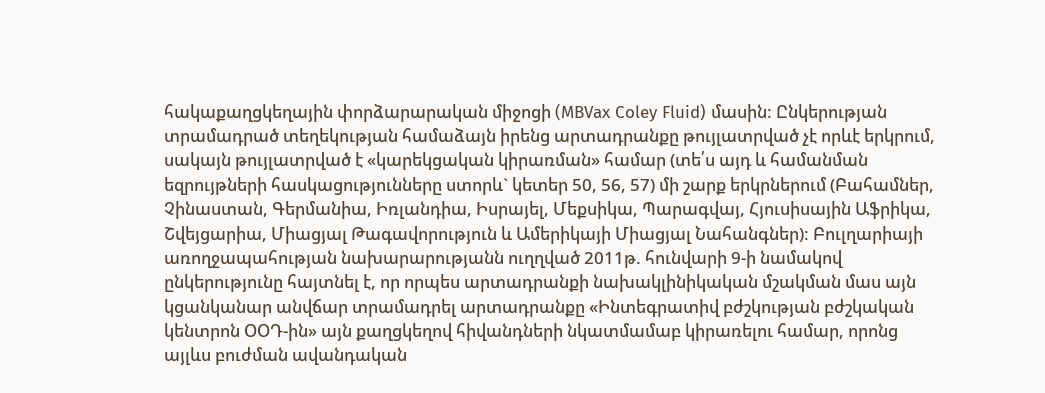հակաքաղցկեղային փորձարարական միջոցի (MBVax Coley Fluid) մասին: Ընկերության տրամադրած տեղեկության համաձայն իրենց արտադրանքը թույլատրված չէ որևէ երկրում, սակայն թույլատրված է «կարեկցական կիրառման» համար (տե՛ս այդ և համանման եզրույթների հասկացությունները ստորև` կետեր 50, 56, 57) մի շարք երկրներում (Բահամներ, Չինաստան, Գերմանիա, Իռլանդիա, Իսրայել, Մեքսիկա, Պարագվայ, Հյուսիսային Աֆրիկա, Շվեյցարիա, Միացյալ Թագավորություն և Ամերիկայի Միացյալ Նահանգներ): Բուլղարիայի առողջապահության նախարարությանն ուղղված 2011թ. հունվարի 9-ի նամակով ընկերությունը հայտնել է, որ որպես արտադրանքի նախակլինիկական մշակման մաս այն կցանկանար անվճար տրամադրել արտադրանքը «Ինտեգրատիվ բժշկության բժշկական կենտրոն ՕՕԴ-ին» այն քաղցկեղով հիվանդների նկատմամաբ կիրառելու համար, որոնց այլևս բուժման ավանդական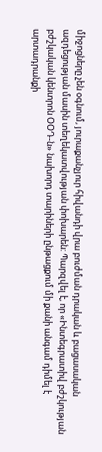միջոցները չեն օգնում, յուրաքանչյուր հիվանդի վրա բուժման դրական և բացասական ազդեցության մասին տեղեկատվության փոխարեն: Պարզվել է, որ «Ինտեգրատիվ բժշկության բժշկական կենտրոն ՕՕԴ-ն» նախորդ տարիների ընթացքում մի քանի անգամ դիմել է արտադրանքի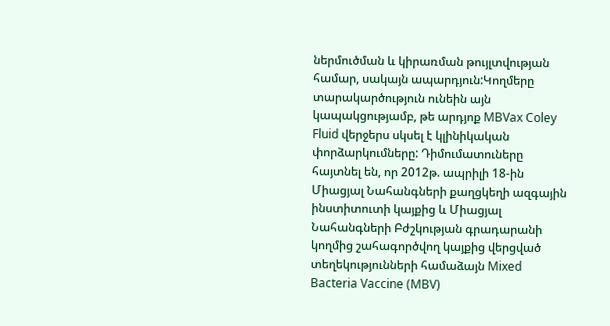ներմուծման և կիրառման թույլտվության համար, սակայն ապարդյուն:Կողմերը տարակարծություն ունեին այն կապակցությամբ, թե արդյոք MBVax Coley Fluid վերջերս սկսել է կլինիկական փորձարկումները: Դիմումատուները հայտնել են, որ 2012թ. ապրիլի 18-ին Միացյալ Նահանգների քաղցկեղի ազգային ինստիտուտի կայքից և Միացյալ Նահանգների Բժշկության գրադարանի կողմից շահագործվող կայքից վերցված տեղեկությունների համաձայն Mixed Bacteria Vaccine (MBV)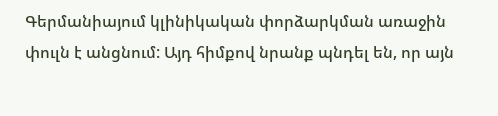Գերմանիայում կլինիկական փորձարկման առաջին փուլն է անցնում: Այդ հիմքով նրանք պնդել են, որ այն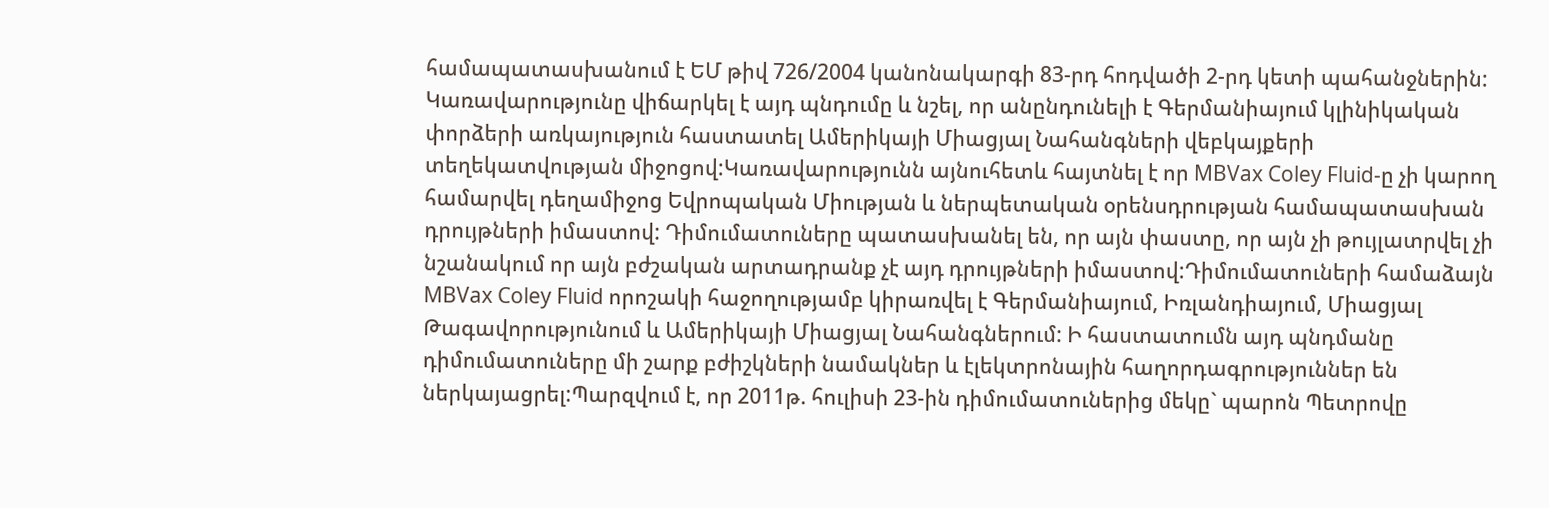համապատասխանում է ԵՄ թիվ 726/2004 կանոնակարգի 83-րդ հոդվածի 2-րդ կետի պահանջներին: Կառավարությունը վիճարկել է այդ պնդումը և նշել, որ անընդունելի է Գերմանիայում կլինիկական փորձերի առկայություն հաստատել Ամերիկայի Միացյալ Նահանգների վեբկայքերի տեղեկատվության միջոցով:Կառավարությունն այնուհետև հայտնել է որ MBVax Coley Fluid-ը չի կարող համարվել դեղամիջոց Եվրոպական Միության և ներպետական օրենսդրության համապատասխան դրույթների իմաստով: Դիմումատուները պատասխանել են, որ այն փաստը, որ այն չի թույլատրվել չի նշանակում որ այն բժշական արտադրանք չէ այդ դրույթների իմաստով:Դիմումատուների համաձայն MBVax Coley Fluid որոշակի հաջողությամբ կիրառվել է Գերմանիայում, Իռլանդիայում, Միացյալ Թագավորությունում և Ամերիկայի Միացյալ Նահանգներում: Ի հաստատումն այդ պնդմանը դիմումատուները մի շարք բժիշկների նամակներ և էլեկտրոնային հաղորդագրություններ են ներկայացրել:Պարզվում է, որ 2011թ. հուլիսի 23-ին դիմումատուներից մեկը` պարոն Պետրովը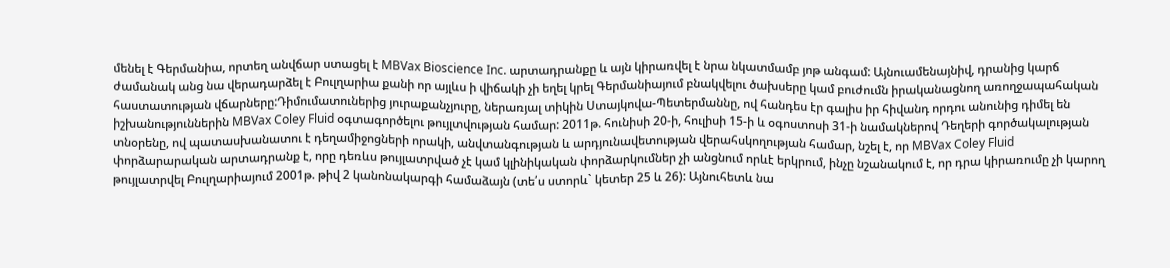մենել է Գերմանիա, որտեղ անվճար ստացել է MBVax Bioscience Inc. արտադրանքը և այն կիրառվել է նրա նկատմամբ յոթ անգամ: Այնուամենայնիվ, դրանից կարճ ժամանակ անց նա վերադարձել է Բուլղարիա քանի որ այլևս ի վիճակի չի եղել կրել Գերմանիայում բնակվելու ծախսերը կամ բուժումն իրականացնող առողջապահական հաստատության վճարները:Դիմումատուներից յուրաքանչյուրը, ներառյալ տիկին Ստայկովա-Պետերմաննը, ով հանդես էր գալիս իր հիվանդ որդու անունից դիմել են իշխանություններին MBVax Coley Fluid օգտագործելու թույլտվության համար: 2011թ. հունիսի 20-ի, հուլիսի 15-ի և օգոստոսի 31-ի նամակներով Դեղերի գործակալության տնօրենը, ով պատասխանատու է դեղամիջոցների որակի, անվտանգության և արդյունավետության վերահսկողության համար, նշել է, որ MBVax Coley Fluid փորձարարական արտադրանք է, որը դեռևս թույլատրված չէ կամ կլինիկական փորձարկումներ չի անցնում որևէ երկրում, ինչը նշանակում է, որ դրա կիրառումը չի կարող թույլատրվել Բուլղարիայում 2001թ. թիվ 2 կանոնակարգի համաձայն (տե՛ս ստորև` կետեր 25 և 26): Այնուհետև նա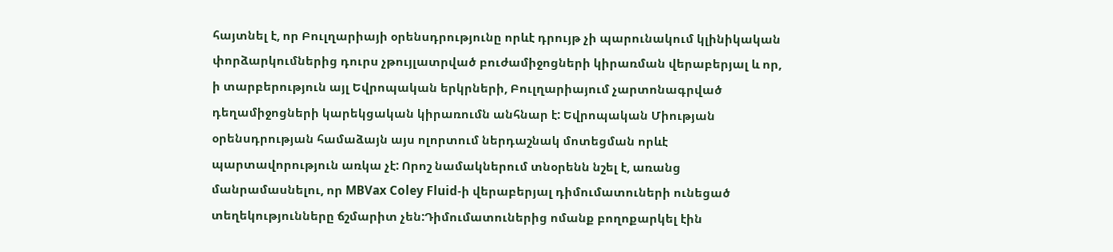հայտնել է, որ Բուլղարիայի օրենսդրությունը որևէ դրույթ չի պարունակում կլինիկական փորձարկումներից դուրս չթույլատրված բուժամիջոցների կիրառման վերաբերյալ և որ, ի տարբերություն այլ Եվրոպական երկրների, Բուլղարիայում չարտոնագրված դեղամիջոցների կարեկցական կիրառումն անհնար է: Եվրոպական Միության օրենսդրության համաձայն այս ոլորտում ներդաշնակ մոտեցման որևէ պարտավորություն առկա չէ: Որոշ նամակներում տնօրենն նշել է, առանց մանրամասնելու, որ MBVax Coley Fluid-ի վերաբերյալ դիմումատուների ունեցած տեղեկությունները ճշմարիտ չեն:Դիմումատուներից ոմանք բողոքարկել էին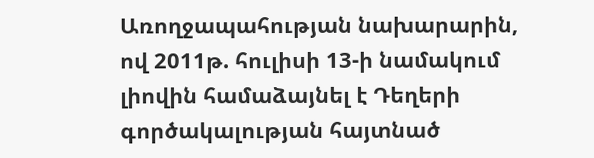Առողջապահության նախարարին, ով 2011թ. հուլիսի 13-ի նամակում լիովին համաձայնել է Դեղերի գործակալության հայտնած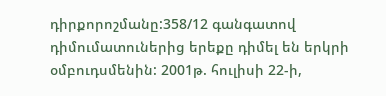դիրքորոշմանը:358/12 գանգատով դիմումատուներից երեքը դիմել են երկրի օմբուդսմենին: 2001թ. հուլիսի 22-ի,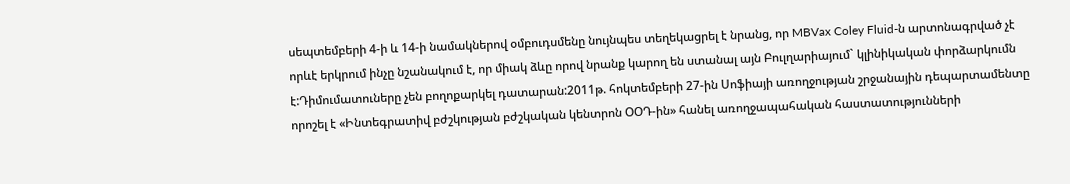սեպտեմբերի 4-ի և 14-ի նամակներով օմբուդսմենը նույնպես տեղեկացրել է նրանց, որ MBVax Coley Fluid-ն արտոնագրված չէ որևէ երկրում ինչը նշանակում է, որ միակ ձևը որով նրանք կարող են ստանալ այն Բուլղարիայում` կլինիկական փորձարկումն է:Դիմումատուները չեն բողոքարկել դատարան:2011թ. հոկտեմբերի 27-ին Սոֆիայի առողջության շրջանային դեպարտամենտը որոշել է «Ինտեգրատիվ բժշկության բժշկական կենտրոն ՕՕԴ-ին» հանել առողջապահական հաստատությունների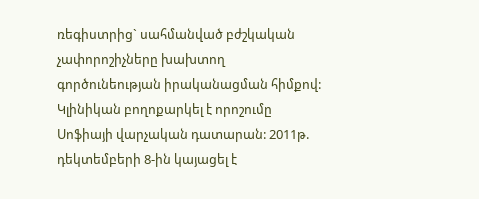ռեգիստրից` սահմանված բժշկական չափորոշիչները խախտող գործունեության իրականացման հիմքով: Կլինիկան բողոքարկել է որոշումը Սոֆիայի վարչական դատարան: 2011թ. դեկտեմբերի 8-ին կայացել է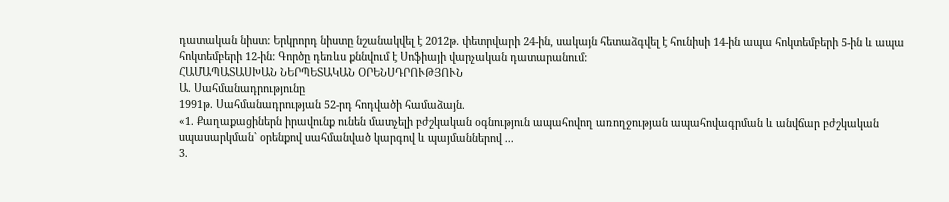դատական նիստ: Երկրորդ նիստը նշանակվել է 2012թ. փետրվարի 24-ին, սակայն հետաձգվել է հունիսի 14-ին ապա հոկտեմբերի 5-ին և ապա հոկտեմբերի 12-ին: Գործը դեռևս քննվում է Սոֆիայի վարչական դատարանում:
ՀԱՄԱՊԱՏԱՍԽԱՆ ՆԵՐՊԵՏԱԿԱՆ ՕՐԵՆՍԴՐՈՒԹՅՈՒՆ
Ա. Սահմանադրությունը
1991թ. Սահմանադրության 52-րդ հոդվածի համաձայն.
«1. Քաղաքացիներն իրավունք ունեն մատչելի բժշկական օգնություն ապահովող առողջության ապահովագրման և անվճար բժշկական սպասարկման` օրենքով սահմանված կարգով և պայմաններով ...
3.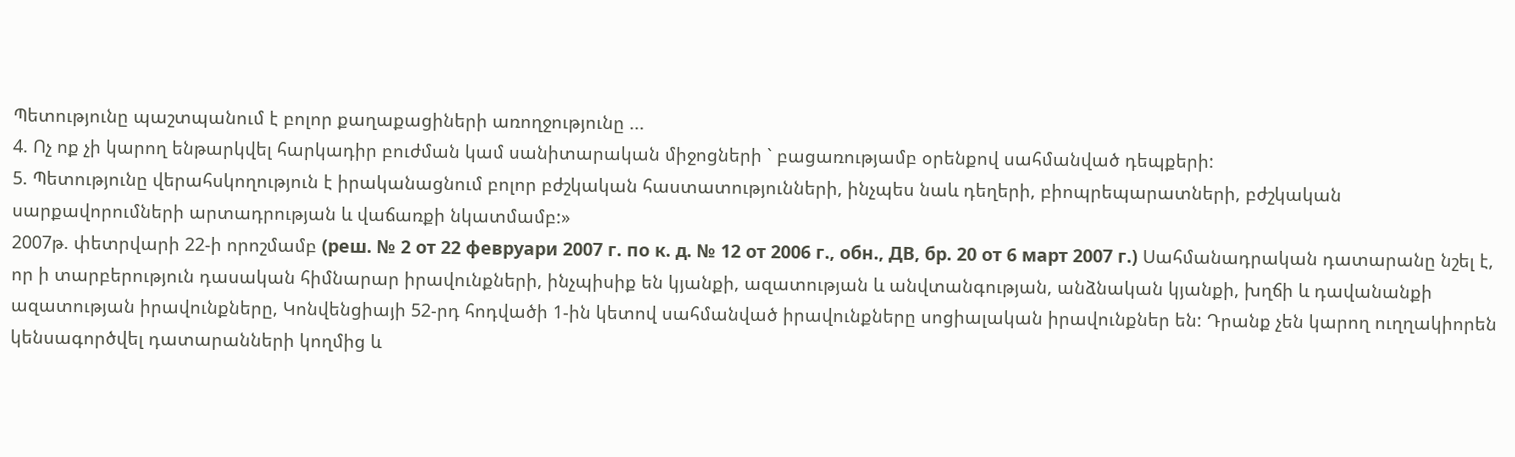Պետությունը պաշտպանում է բոլոր քաղաքացիների առողջությունը ...
4. Ոչ ոք չի կարող ենթարկվել հարկադիր բուժման կամ սանիտարական միջոցների ` բացառությամբ օրենքով սահմանված դեպքերի:
5. Պետությունը վերահսկողություն է իրականացնում բոլոր բժշկական հաստատությունների, ինչպես նաև դեղերի, բիոպրեպարատների, բժշկական սարքավորումների արտադրության և վաճառքի նկատմամբ:»
2007թ. փետրվարի 22-ի որոշմամբ (реш. № 2 от 22 февруари 2007 г. по к. д. № 12 от 2006 г., обн., ДВ, бр. 20 от 6 март 2007 г.) Սահմանադրական դատարանը նշել է, որ ի տարբերություն դասական հիմնարար իրավունքների, ինչպիսիք են կյանքի, ազատության և անվտանգության, անձնական կյանքի, խղճի և դավանանքի ազատության իրավունքները, Կոնվենցիայի 52-րդ հոդվածի 1-ին կետով սահմանված իրավունքները սոցիալական իրավունքներ են: Դրանք չեն կարող ուղղակիորեն կենսագործվել դատարանների կողմից և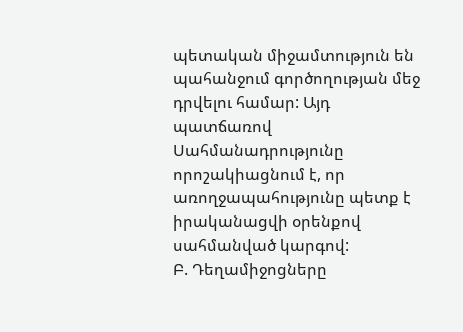պետական միջամտություն են պահանջում գործողության մեջ դրվելու համար: Այդ պատճառով Սահմանադրությունը որոշակիացնում է, որ առողջապահությունը պետք է իրականացվի օրենքով սահմանված կարգով:
Բ. Դեղամիջոցները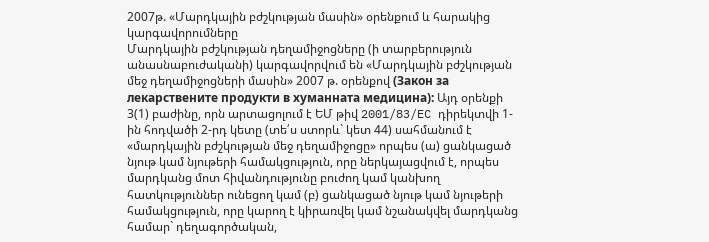2007թ. «Մարդկային բժշկության մասին» օրենքում և հարակից կարգավորումները
Մարդկային բժշկության դեղամիջոցները (ի տարբերություն անասնաբուժականի) կարգավորվում են «Մարդկային բժշկության մեջ դեղամիջոցների մասին» 2007 թ. օրենքով (Закон за лекарствените продукти в хуманната медицина): Այդ օրենքի 3(1) բաժինը, որն արտացոլում է ԵՄ թիվ 2001/83/EC դիրեկտվի 1-ին հոդվածի 2-րդ կետը (տե՛ս ստորև` կետ 44) սահմանում է «մարդկային բժշկության մեջ դեղամիջոցը» որպես (ա) ցանկացած նյութ կամ նյութերի համակցություն, որը ներկայացվում է, որպես մարդկանց մոտ հիվանդությունը բուժող կամ կանխող հատկություններ ունեցող կամ (բ) ցանկացած նյութ կամ նյութերի համակցություն, որը կարող է կիրառվել կամ նշանակվել մարդկանց համար` դեղագործական,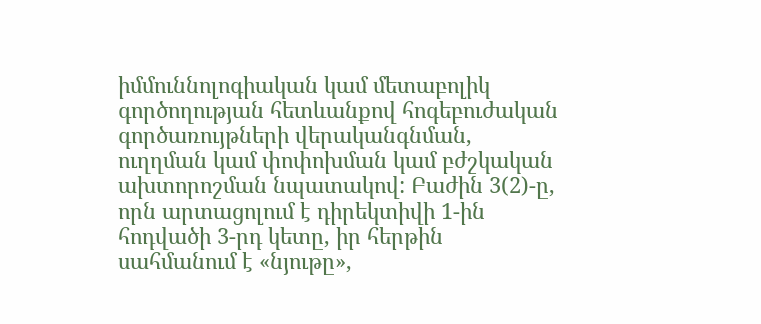իմմուննոլոգիական կամ մետաբոլիկ գործողության հետևանքով հոգեբուժական գործառույթների վերականգնման, ուղղման կամ փոփոխման կամ բժշկական ախտորոշման նպատակով: Բաժին 3(2)-ը, որն արտացոլում է դիրեկտիվի 1-ին հոդվածի 3-րդ կետը, իր հերթին սահմանում է «նյութը»,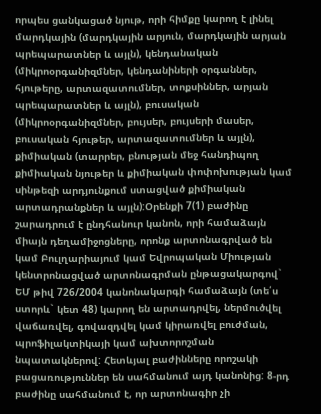որպես ցանկացած նյութ, որի հիմքը կարող է լինել մարդկային (մարդկային արյուն, մարդկային արյան պրեպարատներ և այլն), կենդանական (միկրոօրգանիզմներ, կենդանիների օրգաններ, հյութերը, արտազատումներ, տոքսիններ, արյան պրեպարատներ և այլն), բուսական (միկրոօրգանիզմներ, բույսեր, բույսերի մասեր, բուսական հյութեր, արտազատումներ և այլն), քիմիական (տարրեր, բնության մեջ հանդիպող քիմիական նյութեր և քիմիական փոփոխության կամ սինթեզի արդյունքում ստացված քիմիական արտադրանքներ և այլն):Օրենքի 7(1) բաժինը շարադրում է ընդհանուր կանոն, որի համաձայն միայն դեղամիջոցները, որոնք արտոնագրված են կամ Բուլղարիայում կամ Եվրոպական Միության կենտրոնացված արտոնագրման ընթացակարգով` ԵՄ թիվ 726/2004 կանոնակարգի համաձայն (տե՛ս ստորև` կետ 48) կարող են արտադրվել, ներմուծվել վաճառվել, գովազդվել կամ կիրառվել բուժման, պրոֆիլակտիկայի կամ ախտորոշման նպատակներով: Հետևյալ բաժինները որոշակի բացառություններ են սահմանում այդ կանոնից: 8-րդ բաժինը սահմանում է, որ արտոնագիր չի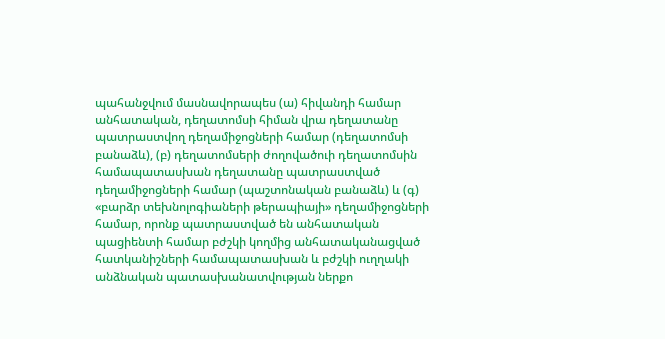պահանջվում մասնավորապես (ա) հիվանդի համար անհատական, դեղատոմսի հիման վրա դեղատանը պատրաստվող դեղամիջոցների համար (դեղատոմսի բանաձև), (բ) դեղատոմսերի ժողովածուի դեղատոմսին համապատասխան դեղատանը պատրաստված դեղամիջոցների համար (պաշտոնական բանաձև) և (գ) «բարձր տեխնոլոգիաների թերապիայի» դեղամիջոցների համար, որոնք պատրաստված են անհատական պացիենտի համար բժշկի կողմից անհատականացված հատկանիշների համապատասխան և բժշկի ուղղակի անձնական պատասխանատվության ներքո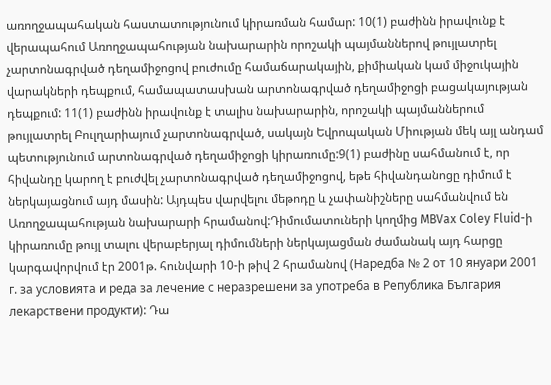առողջապահական հաստատությունում կիրառման համար: 10(1) բաժինն իրավունք է վերապահում Առողջապահության նախարարին որոշակի պայմաններով թույլատրել չարտոնագրված դեղամիջոցով բուժումը համաճարակային, քիմիական կամ միջուկային վարակների դեպքում, համապատասխան արտոնագրված դեղամիջոցի բացակայության դեպքում: 11(1) բաժինն իրավունք է տալիս նախարարին, որոշակի պայմաններում թույլատրել Բուլղարիայում չարտոնագրված, սակայն Եվրոպական Միության մեկ այլ անդամ պետությունում արտոնագրված դեղամիջոցի կիրառումը:9(1) բաժինը սահմանում է, որ հիվանդը կարող է բուժվել չարտոնագրված դեղամիջոցով, եթե հիվանդանոցը դիմում է ներկայացնում այդ մասին: Այդպես վարվելու մեթոդը և չափանիշները սահմանվում են Առողջապահության նախարարի հրամանով:Դիմումատուների կողմից MBVax Coley Fluid-ի կիրառումը թույլ տալու վերաբերյալ դիմումների ներկայացման ժամանակ այդ հարցը կարգավորվում էր 2001թ. հունվարի 10-ի թիվ 2 հրամանով (Наредба № 2 от 10 януари 2001 г. за условията и реда за лечение с неразрешени за употреба в Република България лекарствени продукти): Դա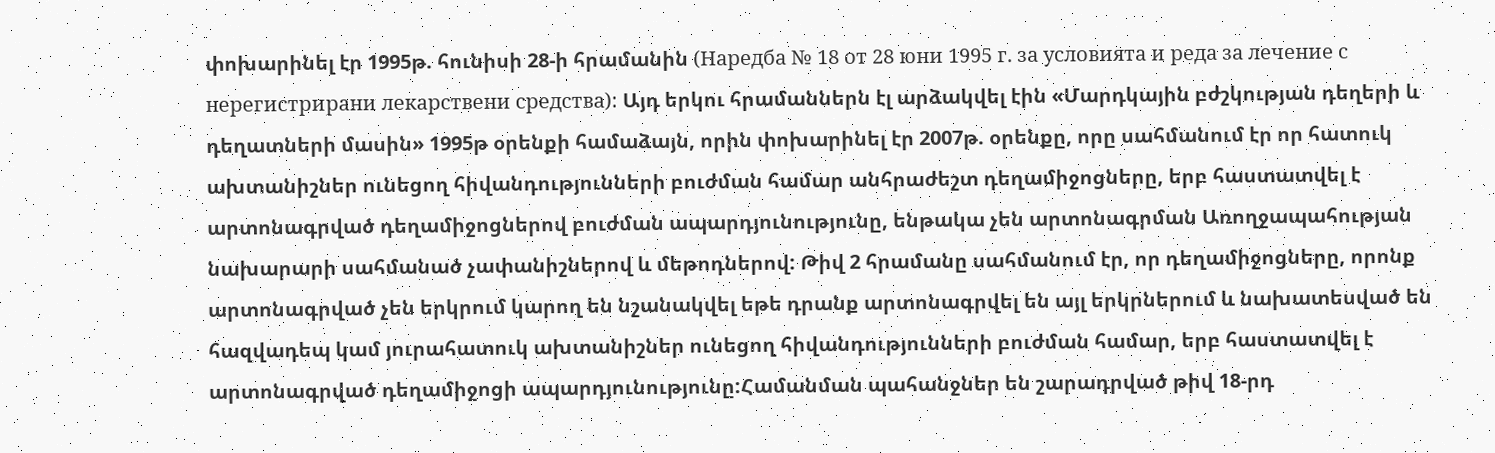փոխարինել էր 1995թ. հունիսի 28-ի հրամանին (Наредба № 18 от 28 юни 1995 г. за условията и реда за лечение с нерегистрирани лекарствени средства): Այդ երկու հրամաններն էլ արձակվել էին «Մարդկային բժշկության դեղերի և դեղատների մասին» 1995թ օրենքի համաձայն, որին փոխարինել էր 2007թ. օրենքը, որը սահմանում էր որ հատուկ ախտանիշներ ունեցող հիվանդությունների բուժման համար անհրաժեշտ դեղամիջոցները, երբ հաստատվել է արտոնագրված դեղամիջոցներով բուժման ապարդյունությունը, ենթակա չեն արտոնագրման Առողջապահության նախարարի սահմանած չափանիշներով և մեթոդներով: Թիվ 2 հրամանը սահմանում էր, որ դեղամիջոցները, որոնք արտոնագրված չեն երկրում կարող են նշանակվել եթե դրանք արտոնագրվել են այլ երկրներում և նախատեսված են հազվադեպ կամ յուրահատուկ ախտանիշներ ունեցող հիվանդությունների բուժման համար, երբ հաստատվել է արտոնագրված դեղամիջոցի ապարդյունությունը:Համանման պահանջներ են շարադրված թիվ 18-րդ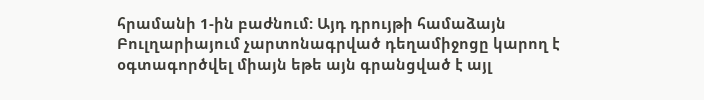հրամանի 1-ին բաժնում: Այդ դրույթի համաձայն Բուլղարիայում չարտոնագրված դեղամիջոցը կարող է օգտագործվել միայն եթե այն գրանցված է այլ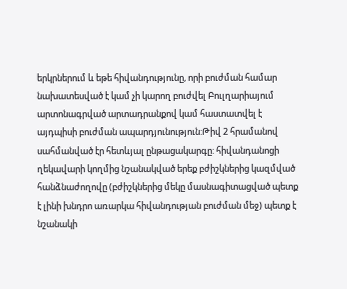երկրներում և եթե հիվանդությունը, որի բուժման համար նախատեսված է կամ չի կարող բուժվել Բուլղարիայում արտոնագրված արտադրանքով կամ հաստատվել է այդպիսի բուժման ապարդյունություն:Թիվ 2 հրամանով սահմանված էր հետևյալ ընթացակարգը: հիվանդանոցի ղեկավարի կողմից նշանակված երեք բժիշկներից կազմված հանձնաժողովը (բժիշկներից մեկը մասնագիտացված պետք է լինի խնդրո առարկա հիվանդության բուժման մեջ) պետք է նշանակի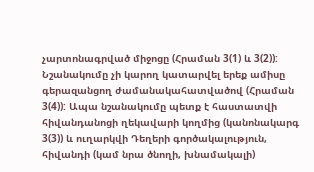չարտոնագրված միջոցը (Հրաման 3(1) և 3(2)): Նշանակումը չի կարող կատարվել երեք ամիսը գերազանցող ժամանակահատվածով (Հրաման 3(4)): Ապա նշանակումը պետք է հաստատվի հիվանդանոցի ղեկավարի կողմից (կանոնակարգ 3(3)) և ուղարկվի Դեղերի գործակալություն, հիվանդի (կամ նրա ծնողի, խնամակալի)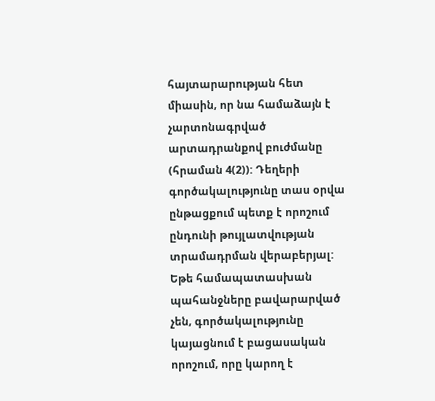հայտարարության հետ միասին, որ նա համաձայն է չարտոնագրված արտադրանքով բուժմանը (հրաման 4(2)): Դեղերի գործակալությունը տաս օրվա ընթացքում պետք է որոշում ընդունի թույլատվության տրամադրման վերաբերյալ: Եթե համապատասխան պահանջները բավարարված չեն, գործակալությունը կայացնում է բացասական որոշում, որը կարող է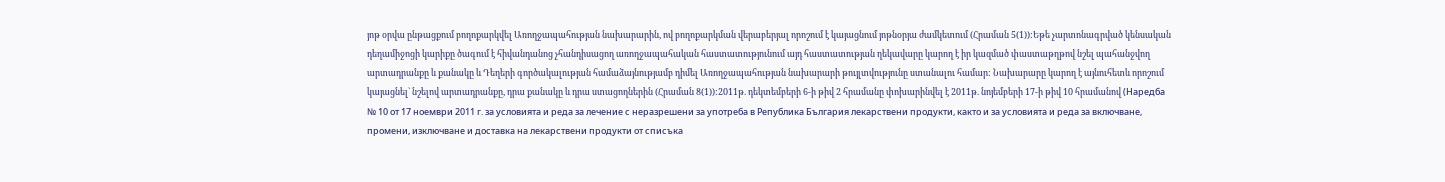յոթ օրվա ընթացքում բողոքարկվել Առողջապահության նախարարին, ով բողոքարկման վերաբերյալ որոշում է կայացնում յոթնօրյա ժամկետում (Հրաման 5(1)):Եթե չարտոնագրված կենսական դեղամիջոցի կարիքը ծագում է հիվանդանոց չհանդիսացող առողջապահական հաստատությունում այդ հաստատության ղեկավարը կարող է իր կազմած փաստաթղթով նշել պահանջվող արտադրանքը և քանակը և Դեղերի գործակալության համաձայնությամբ դիմել Առողջապահության նախարարի թույլտվությունը ստանալու համար: Նախարարը կարող է այնուհետև որոշում կայացնել` նշելով արտադրանքը, դրա քանակը և դրա ստացողներին (Հրաման 8(1)):2011թ. դեկտեմբերի 6-ի թիվ 2 հրամանը փոխարինվել է 2011թ. նոյեմբերի 17-ի թիվ 10 հրամանով (Наредба № 10 от 17 ноември 2011 г. за условията и реда за лечение с неразрешени за употреба в Република България лекарствени продукти, както и за условията и реда за включване, промени, изключване и доставка на лекарствени продукти от списъка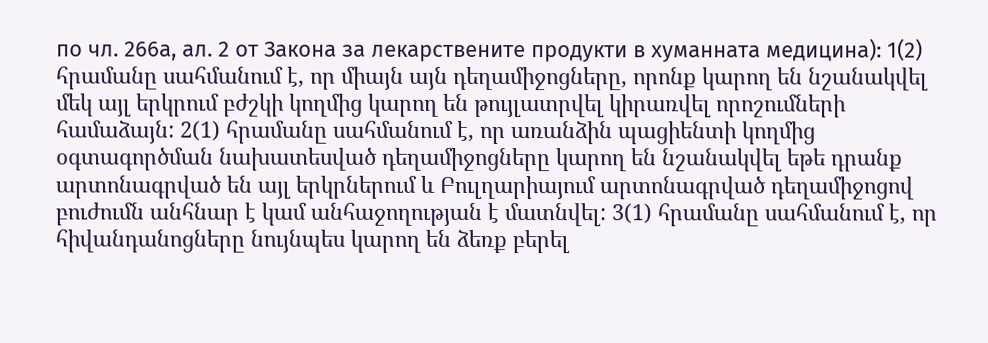по чл. 266а, ал. 2 от Закона за лекарствените продукти в хуманната медицина): 1(2) հրամանը սահմանում է, որ միայն այն դեղամիջոցները, որոնք կարող են նշանակվել մեկ այլ երկրում բժշկի կողմից կարող են թույլատրվել կիրառվել որոշումների համաձայն: 2(1) հրամանը սահմանում է, որ առանձին պացիենտի կողմից օգտագործման նախատեսված դեղամիջոցները կարող են նշանակվել եթե դրանք արտոնագրված են այլ երկրներում և Բուլղարիայում արտոնագրված դեղամիջոցով բուժումն անհնար է կամ անհաջողության է մատնվել: 3(1) հրամանը սահմանում է, որ հիվանդանոցները նույնպես կարող են ձեռք բերել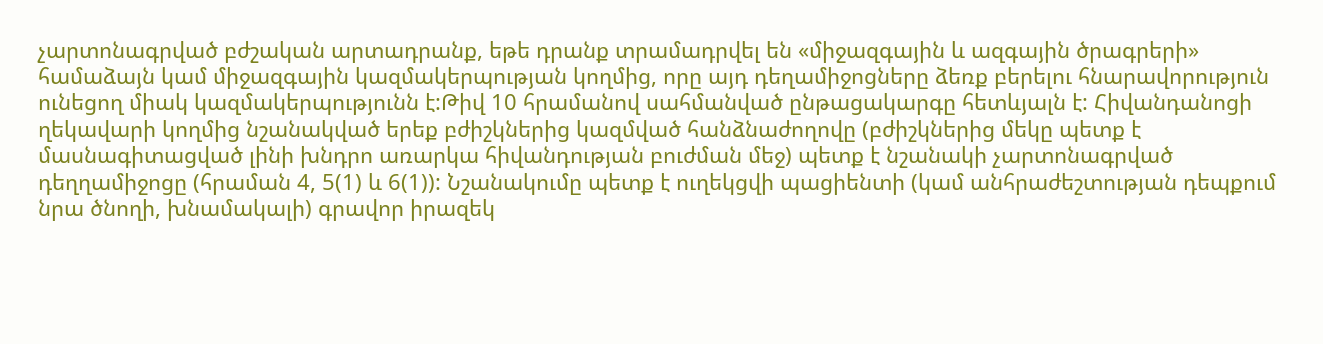չարտոնագրված բժշական արտադրանք, եթե դրանք տրամադրվել են «միջազգային և ազգային ծրագրերի» համաձայն կամ միջազգային կազմակերպության կողմից, որը այդ դեղամիջոցները ձեռք բերելու հնարավորություն ունեցող միակ կազմակերպությունն է:Թիվ 10 հրամանով սահմանված ընթացակարգը հետևյալն է: Հիվանդանոցի ղեկավարի կողմից նշանակված երեք բժիշկներից կազմված հանձնաժողովը (բժիշկներից մեկը պետք է մասնագիտացված լինի խնդրո առարկա հիվանդության բուժման մեջ) պետք է նշանակի չարտոնագրված դեղղամիջոցը (հրաման 4, 5(1) և 6(1)): Նշանակումը պետք է ուղեկցվի պացիենտի (կամ անհրաժեշտության դեպքում նրա ծնողի, խնամակալի) գրավոր իրազեկ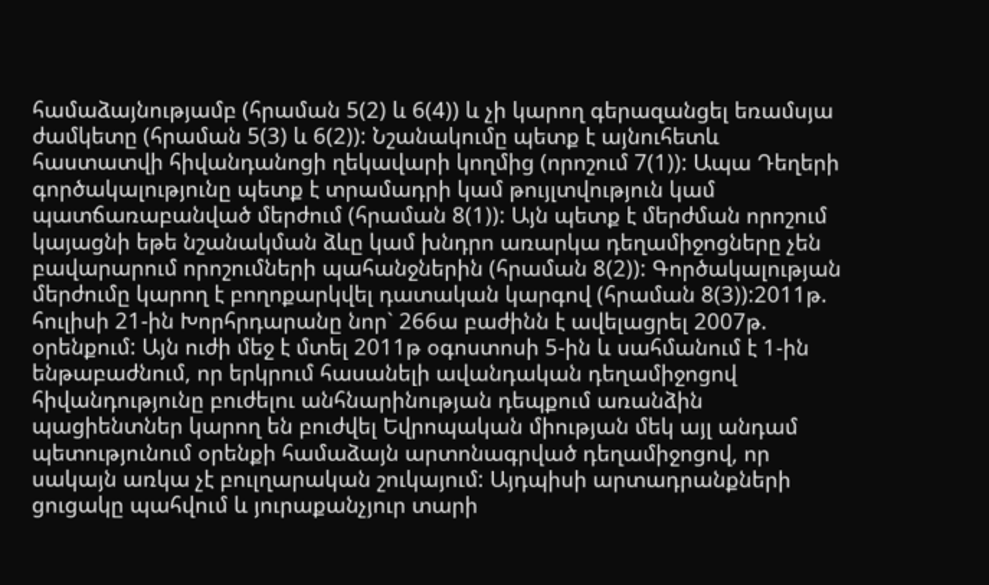համաձայնությամբ (հրաման 5(2) և 6(4)) և չի կարող գերազանցել եռամսյա ժամկետը (հրաման 5(3) և 6(2)): Նշանակումը պետք է այնուհետև հաստատվի հիվանդանոցի ղեկավարի կողմից (որոշում 7(1)): Ապա Դեղերի գործակալությունը պետք է տրամադրի կամ թույլտվություն կամ պատճառաբանված մերժում (հրաման 8(1)): Այն պետք է մերժման որոշում կայացնի եթե նշանակման ձևը կամ խնդրո առարկա դեղամիջոցները չեն բավարարում որոշումների պահանջներին (հրաման 8(2)): Գործակալության մերժումը կարող է բողոքարկվել դատական կարգով (հրաման 8(3)):2011թ. հուլիսի 21-ին Խորհրդարանը նոր` 266ա բաժինն է ավելացրել 2007թ. օրենքում: Այն ուժի մեջ է մտել 2011թ օգոստոսի 5-ին և սահմանում է 1-ին ենթաբաժնում, որ երկրում հասանելի ավանդական դեղամիջոցով հիվանդությունը բուժելու անհնարինության դեպքում առանձին պացիենտներ կարող են բուժվել Եվրոպական միության մեկ այլ անդամ պետությունում օրենքի համաձայն արտոնագրված դեղամիջոցով, որ սակայն առկա չէ բուլղարական շուկայում: Այդպիսի արտադրանքների ցուցակը պահվում և յուրաքանչյուր տարի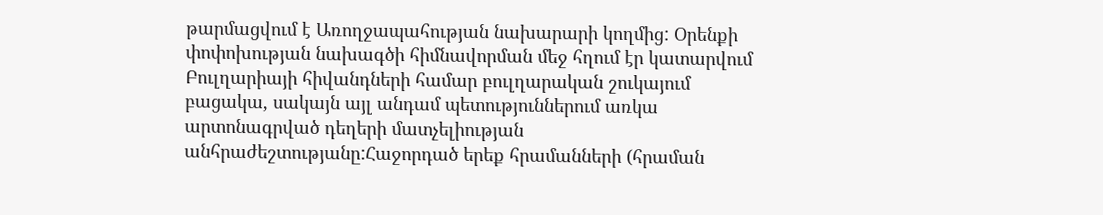թարմացվում է Առողջապահության նախարարի կողմից: Օրենքի փոփոխության նախագծի հիմնավորման մեջ հղում էր կատարվում Բուլղարիայի հիվանդների համար բուլղարական շուկայում բացակա, սակայն այլ անդամ պետություններում առկա արտոնագրված դեղերի մատչելիության անհրաժեշտությանը:Հաջորդած երեք հրամանների (հրաման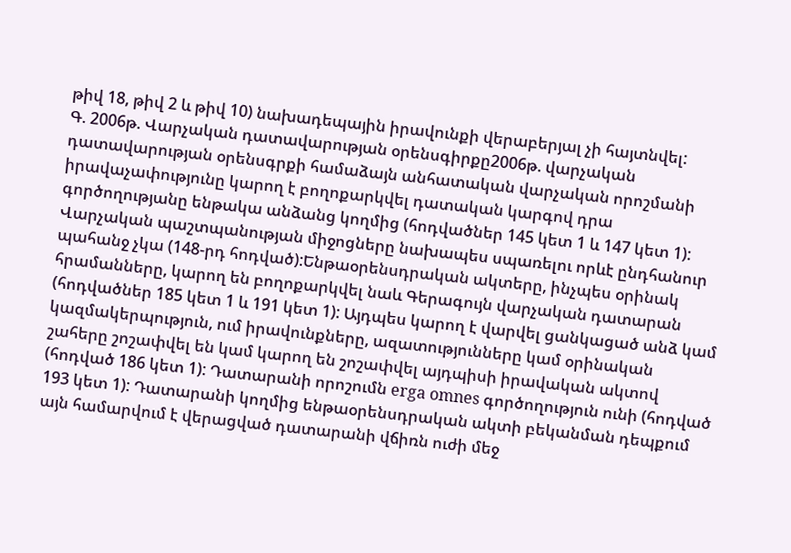թիվ 18, թիվ 2 և թիվ 10) նախադեպային իրավունքի վերաբերյալ չի հայտնվել:
Գ. 2006թ. Վարչական դատավարության օրենսգիրքը2006թ. վարչական դատավարության օրենսգրքի համաձայն անհատական վարչական որոշմանի իրավաչափությունը կարող է բողոքարկվել դատական կարգով դրա գործողությանը ենթակա անձանց կողմից (հոդվածներ 145 կետ 1 և 147 կետ 1): Վարչական պաշտպանության միջոցները նախապես սպառելու որևէ ընդհանուր պահանջ չկա (148-րդ հոդված):Ենթաօրենսդրական ակտերը, ինչպես օրինակ հրամանները, կարող են բողոքարկվել նաև Գերագույն վարչական դատարան (հոդվածներ 185 կետ 1 և 191 կետ 1): Այդպես կարող է վարվել ցանկացած անձ կամ կազմակերպություն, ում իրավունքները, ազատությունները կամ օրինական շահերը շոշափվել են կամ կարող են շոշափվել այդպիսի իրավական ակտով (հոդված 186 կետ 1): Դատարանի որոշումն erga omnes գործողություն ունի (հոդված 193 կետ 1): Դատարանի կողմից ենթաօրենսդրական ակտի բեկանման դեպքում այն համարվում է վերացված դատարանի վճիռն ուժի մեջ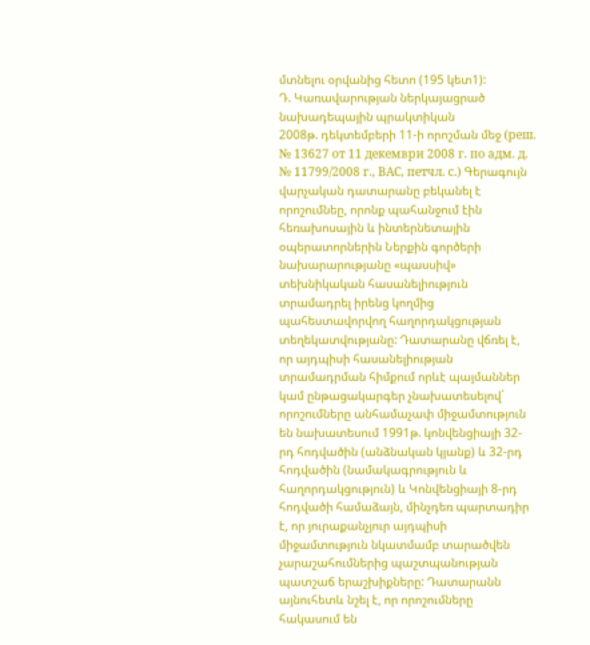մտնելու օրվանից հետո (195 կետ1):
Դ. Կառավարության ներկայացրած նախադեպային պրակտիկան
2008թ. դեկտեմբերի 11-ի որոշման մեջ (реш. № 13627 от 11 декември 2008 г. по адм. д. № 11799/2008 г., ВАС, петчл. с.) Գերագույն վարչական դատարանը բեկանել է որոշումնեը, որոնք պահանջում էին հեռախոսային և ինտերնետային օպերատորներին Ներքին գործերի նախարարությանը «պասսիվ» տեխնիկական հասանելիություն տրամադրել իրենց կողմից պահեստավորվող հաղորդակցության տեղեկատվությանը: Դատարանը վճռել է, որ այդպիսի հասանելիության տրամադրման հիմքում որևէ պայմաններ կամ ընթացակարգեր չնախատեսելով` որոշումները անհամաչափ միջամտություն են նախատեսում 1991թ. կոնվենցիայի 32-րդ հոդվածին (անձնական կյանք) և 32-րդ հոդվածին (նամակագրություն և հաղորդակցություն) և Կոնվենցիայի 8-րդ հոդվածի համաձայն, մինչդեռ պարտադիր է, որ յուրաքանչյուր այդպիսի միջամտություն նկատմամբ տարածվեն չարաշահումներից պաշտպանության պատշաճ երաշխիքները: Դատարանն այնուհետև նշել է, որ որոշումները հակասում են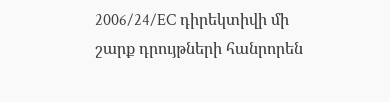2006/24/EC դիրեկտիվի մի շարք դրույթների հանրորեն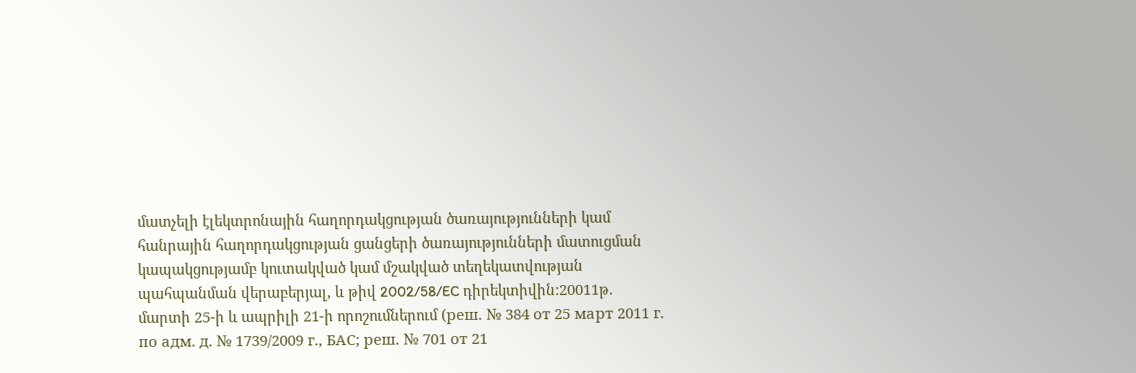մատչելի էլեկտրոնային հաղորդակցության ծառայությունների կամ հանրային հաղորդակցության ցանցերի ծառայությունների մատուցման կապակցությամբ կուտակված կամ մշակված տեղեկատվության պահպանման վերաբերյալ, և թիվ 2002/58/EC դիրեկտիվին:20011թ. մարտի 25-ի և ապրիլի 21-ի որոշումներում (реш. № 384 от 25 март 2011 г. по адм. д. № 1739/2009 г., БАС; реш. № 701 от 21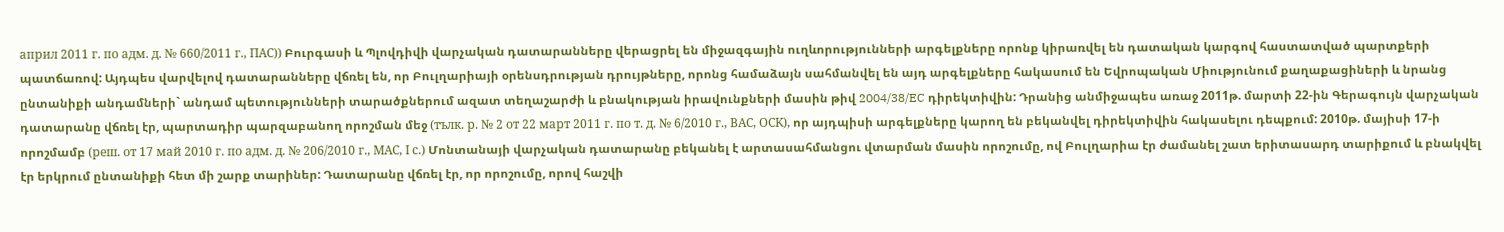април 2011 г. по адм. д. № 660/2011 г., ПАС)) Բուրգասի և Պլովդիվի վարչական դատարանները վերացրել են միջազգային ուղևորությունների արգելքները որոնք կիրառվել են դատական կարգով հաստատված պարտքերի պատճառով: Այդպես վարվելով դատարանները վճռել են, որ Բուլղարիայի օրենսդրության դրույթները, որոնց համաձայն սահմանվել են այդ արգելքները հակասում են Եվրոպական Միությունում քաղաքացիների և նրանց ընտանիքի անդամների` անդամ պետությունների տարածքներում ազատ տեղաշարժի և բնակության իրավունքների մասին թիվ 2004/38/EC դիրեկտիվին: Դրանից անմիջապես առաջ 2011թ. մարտի 22-ին Գերագույն վարչական դատարանը վճռել էր, պարտադիր պարզաբանող որոշման մեջ (тълк. р. № 2 от 22 март 2011 г. по т. д. № 6/2010 г., ВАС, ОСК), որ այդպիսի արգելքները կարող են բեկանվել դիրեկտիվին հակասելու դեպքում: 2010թ. մայիսի 17-ի որոշմամբ (реш. от 17 май 2010 г. по адм. д. № 206/2010 г., МАС, І с.) Մոնտանայի վարչական դատարանը բեկանել է արտասահմանցու վտարման մասին որոշումը, ով Բուլղարիա էր ժամանել շատ երիտասարդ տարիքում և բնակվել էր երկրում ընտանիքի հետ մի շարք տարիներ: Դատարանը վճռել էր, որ որոշումը, որով հաշվի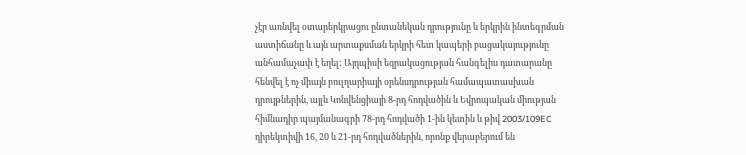չէր առնվել օտարերկրացու ընտանեկան դրությունը և երկրին ինտեգրման աստիճանը և այն արտաքսման երկրի հետ կապերի բացակայությունը անհամաչափ է եղել: Այդպիսի եզրակացության հանգելիս դատարանը հենվել է ոչ միայն բուլղարիայի օրենսդրության համապատասխան դրույթներին, այլև Կոնվենցիայի 8-րդ հոդվածին և Եվրոպական միության հիմնադիր պայմանագրի 78-րդ հոդվածի 1-ին կետին և թիվ 2003/109EC դիրեկտիվի 16, 20 և 21-րդ հոդվածներին, որոնք վերաբերում են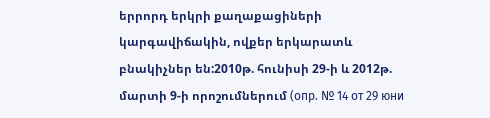երրորդ երկրի քաղաքացիների կարգավիճակին, ովքեր երկարատև բնակիչներ են:2010թ. հունիսի 29-ի և 2012թ. մարտի 9-ի որոշումներում (опр. № 14 от 29 юни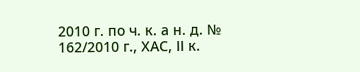2010 г. по ч. к. а н. д. № 162/2010 г., ХАС, ІІ к.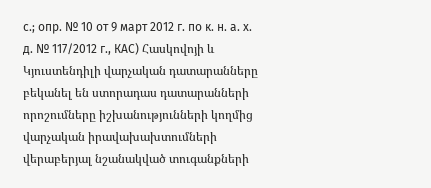с.; опр. № 10 от 9 март 2012 г. по к. н. а. х. д. № 117/2012 г., КАС) Հասկովոյի և Կյուստենդիլի վարչական դատարանները բեկանել են ստորադաս դատարանների որոշումները իշխանությունների կողմից վարչական իրավախախտումների վերաբերյալ նշանակված տուգանքների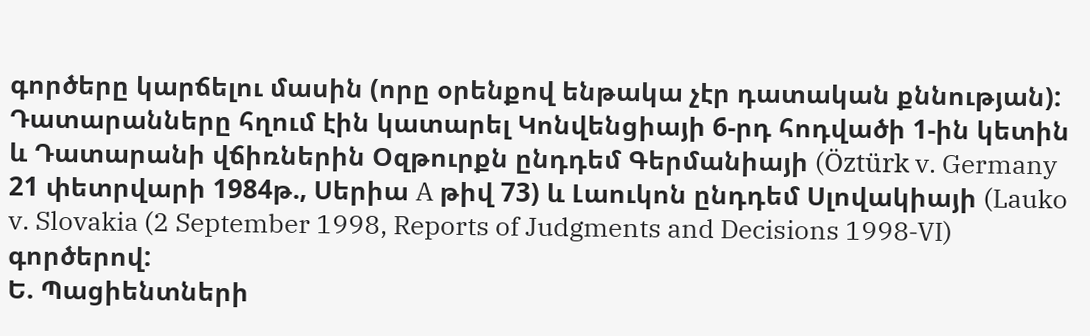գործերը կարճելու մասին (որը օրենքով ենթակա չէր դատական քննության): Դատարանները հղում էին կատարել Կոնվենցիայի 6-րդ հոդվածի 1-ին կետին և Դատարանի վճիռներին Օզթուրքն ընդդեմ Գերմանիայի (Öztürk v. Germany 21 փետրվարի 1984թ., Սերիա A թիվ 73) և Լաուկոն ընդդեմ Սլովակիայի (Lauko v. Slovakia (2 September 1998, Reports of Judgments and Decisions 1998‑VI) գործերով:
Ե. Պացիենտների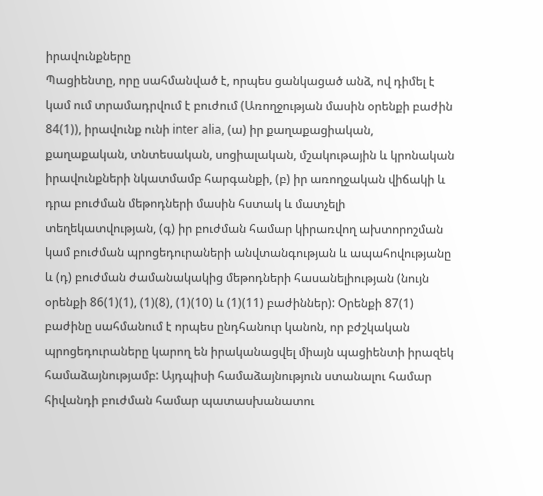իրավունքները
Պացիենտը, որը սահմանված է, որպես ցանկացած անձ, ով դիմել է կամ ում տրամադրվում է բուժում (Առողջության մասին օրենքի բաժին 84(1)), իրավունք ունի inter alia, (ա) իր քաղաքացիական, քաղաքական, տնտեսական, սոցիալական, մշակութային և կրոնական իրավունքների նկատմամբ հարգանքի, (բ) իր առողջական վիճակի և դրա բուժման մեթոդների մասին հստակ և մատչելի տեղեկատվության, (գ) իր բուժման համար կիրառվող ախտորոշման կամ բուժման պրոցեդուրաների անվտանգության և ապահովությանը և (դ) բուժման ժամանակակից մեթոդների հասանելիության (նույն օրենքի 86(1)(1), (1)(8), (1)(10) և (1)(11) բաժիններ): Օրենքի 87(1) բաժինը սահմանում է որպես ընդհանուր կանոն, որ բժշկական պրոցեդուրաները կարող են իրականացվել միայն պացիենտի իրազեկ համաձայնությամբ: Այդպիսի համաձայնություն ստանալու համար հիվանդի բուժման համար պատասխանատու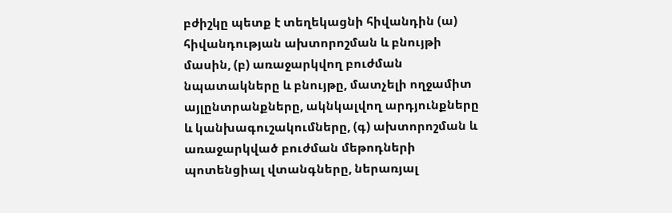բժիշկը պետք է տեղեկացնի հիվանդին (ա) հիվանդության ախտորոշման և բնույթի մասին, (բ) առաջարկվող բուժման նպատակները և բնույթը, մատչելի ողջամիտ այլընտրանքները, ակնկալվող արդյունքները և կանխագուշակումները, (գ) ախտորոշման և առաջարկված բուժման մեթոդների պոտենցիալ վտանգները, ներառյալ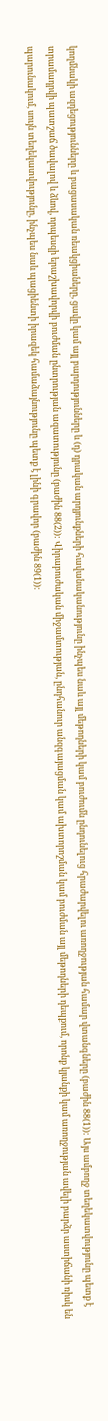կողմնակի ազդեցությունները և բացասական ռեակցիաները, ցավը կամ այլ բարդությունները և (դ) դրական արդյունքների հավանականությունը ինչպես նաև այլ մեթոդների կամ բուժումն ընդունելուց հրաժարվելու առողջության համար վտանգները (բաժին 88(1)): Այս ամբողջ տեղեկատվությունը պետք է տրամադրվի պատշաճ ծավալով և ձևով, որպեսզի երաշխավորվի բուժման ընտրության ազատությունը (բաժին 88(2)): Վիրաբուժական միջամտության, ընդհանուր անզգայացման կամ ախտորոշման կամ բուժման այլ մեթոդների դեպքում, որոնք կյանքի կամ առողջության ավելի բարձր աստիճանի ռիսկ են պարունակում, սույն տեղեկատվությունը, ինչպես նաև պացիենտի իրազեկ համաձայնությունը պետք է լինի գրավոր (բաժին 89(1)):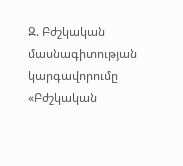Զ. Բժշկական մասնագիտության կարգավորումը
«Բժշկական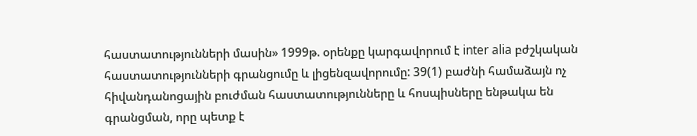հաստատությունների մասին» 1999թ. օրենքը կարգավորում է inter alia բժշկական հաստատությունների գրանցումը և լիցենզավորումը: 39(1) բաժնի համաձայն ոչ հիվանդանոցային բուժման հաստատությունները և հոսպիսները ենթակա են գրանցման, որը պետք է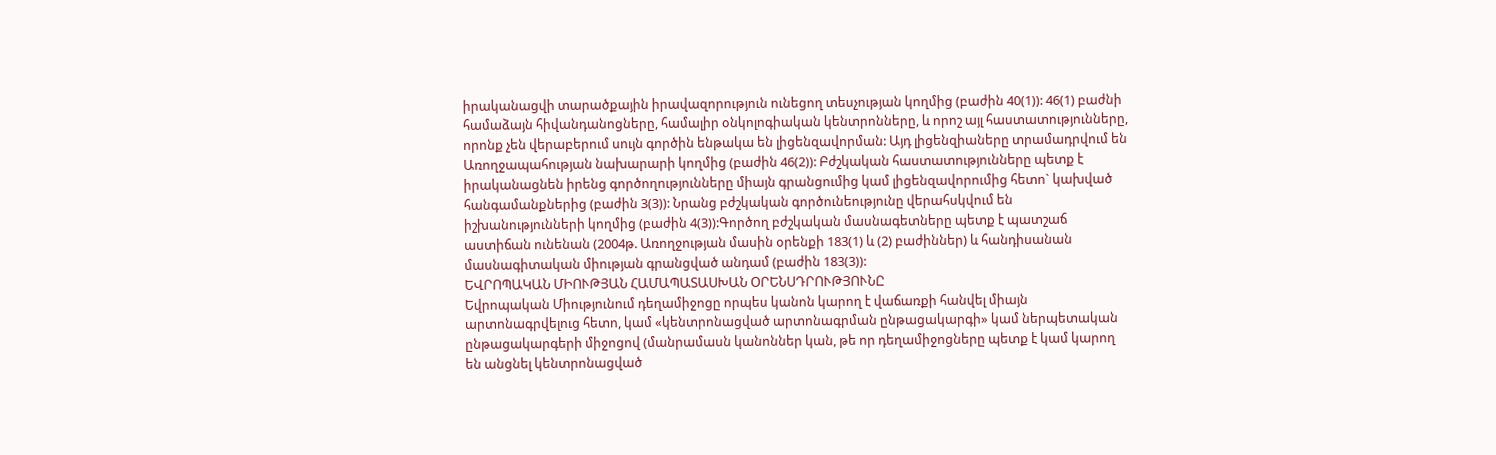իրականացվի տարածքային իրավազորություն ունեցող տեսչության կողմից (բաժին 40(1)): 46(1) բաժնի համաձայն հիվանդանոցները, համալիր օնկոլոգիական կենտրոնները, և որոշ այլ հաստատությունները, որոնք չեն վերաբերում սույն գործին ենթակա են լիցենզավորման: Այդ լիցենզիաները տրամադրվում են Առողջապահության նախարարի կողմից (բաժին 46(2)): Բժշկական հաստատությունները պետք է իրականացնեն իրենց գործողությունները միայն գրանցումից կամ լիցենզավորումից հետո` կախված հանգամանքներից (բաժին 3(3)): Նրանց բժշկական գործունեությունը վերահսկվում են իշխանությունների կողմից (բաժին 4(3)):Գործող բժշկական մասնագետները պետք է պատշաճ աստիճան ունենան (2004թ. Առողջության մասին օրենքի 183(1) և (2) բաժիններ) և հանդիսանան մասնագիտական միության գրանցված անդամ (բաժին 183(3)):
ԵՎՐՈՊԱԿԱՆ ՄԻՈՒԹՅԱՆ ՀԱՄԱՊԱՏԱՍԽԱՆ ՕՐԵՆՍԴՐՈՒԹՅՈՒՆԸ
Եվրոպական Միությունում դեղամիջոցը որպես կանոն կարող է վաճառքի հանվել միայն արտոնագրվելուց հետո, կամ «կենտրոնացված արտոնագրման ընթացակարգի» կամ ներպետական ընթացակարգերի միջոցով (մանրամասն կանոններ կան, թե որ դեղամիջոցները պետք է կամ կարող են անցնել կենտրոնացված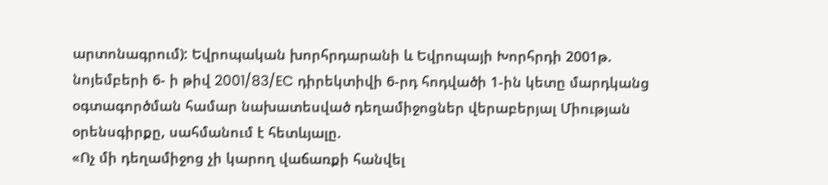արտոնագրում): Եվրոպական խորհրդարանի և Եվրոպայի Խորհրդի 2001թ. նոյեմբերի 6- ի թիվ 2001/83/EC դիրեկտիվի 6-րդ հոդվածի 1-ին կետը մարդկանց օգտագործման համար նախատեսված դեղամիջոցներ վերաբերյալ Միության օրենսգիրքը, սահմանում է հետևյալը.
«Ոչ մի դեղամիջոց չի կարող վաճառքի հանվել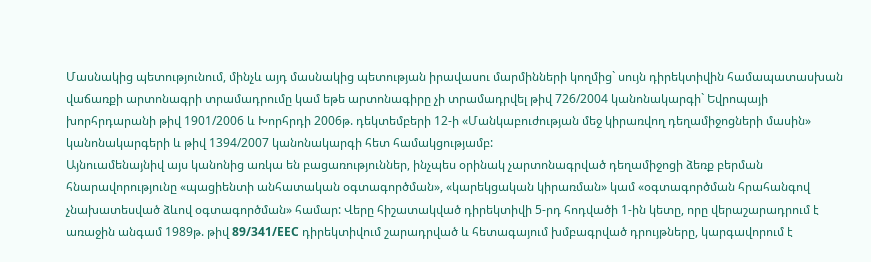Մասնակից պետությունում, մինչև այդ մասնակից պետության իրավասու մարմինների կողմից` սույն դիրեկտիվին համապատասխան վաճառքի արտոնագրի տրամադրումը կամ եթե արտոնագիրը չի տրամադրվել թիվ 726/2004 կանոնակարգի` Եվրոպայի խորհրդարանի թիվ 1901/2006 և Խորհրդի 2006թ. դեկտեմբերի 12-ի «Մանկաբուժության մեջ կիրառվող դեղամիջոցների մասին» կանոնակարգերի և թիվ 1394/2007 կանոնակարգի հետ համակցությամբ:
Այնուամենայնիվ այս կանոնից առկա են բացառություններ, ինչպես օրինակ չարտոնագրված դեղամիջոցի ձեռք բերման հնարավորությունը «պացիենտի անհատական օգտագործման», «կարեկցական կիրառման» կամ «օգտագործման հրահանգով չնախատեսված ձևով օգտագործման» համար: Վերը հիշատակված դիրեկտիվի 5-րդ հոդվածի 1-ին կետը, որը վերաշարադրում է առաջին անգամ 1989թ. թիվ 89/341/EEC դիրեկտիվում շարադրված և հետագայում խմբագրված դրույթները, կարգավորում է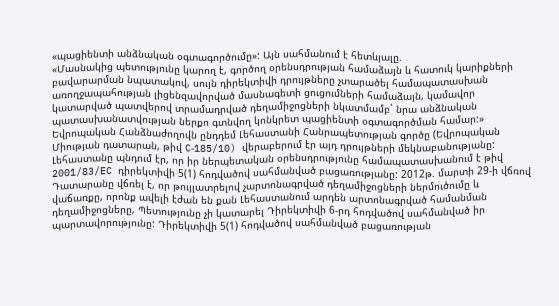«պացիենտի անձնական օգտագործումը»: Այն սահմանում է հետևյալը.
«Մասնակից պետությունը կարող է, գործող օրենսդրության համաձայն և հատուկ կարիքների բավարարման նպատակով, սույն դիրեկտիվի դրույթները չտարածել համապատասխան առողջապահության լիցենզավորված մասնագետի ցուցումների համաձայն, կամավոր կատարված պատվերով տրամադրված դեղամիջոցների նկատմամբ` նրա անձնական պատասխանատվության ներքո գտնվող կոնկրետ պացիենտի օգտագործման համար:»
Եվրոպական Հանձնաժողովն ընդդեմ Լեհաստանի Հանրապետության գործը (Եվրոպական Միության դատարան, թիվ C‑185/10) վերաբերում էր այդ դրույթների մեկնաբանությանը: Լեհաստանը պնդում էր, որ իր ներպետական օրենսդրությունը համապատասխանում է թիվ 2001/83/EC դիրեկտիվի 5(1) հոդվածով սահմանված բացառությանը: 2012թ. մարտի 29-ի վճռով Դատարանը վճռել է, որ թույլատրելով չարտոնագրված դեղամիջոցների ներմուծումը և վաճառքը, որոնք ավելի էժան են քան Լեհաստանում արդեն արտոնագրված համանման դեղամիջոցները, Պետությունը չի կատարել Դիրեկտիվի 6-րդ հոդվածով սահմանված իր պարտավորությունը: Դիրեկտիվի 5(1) հոդվածով սահմանված բացառության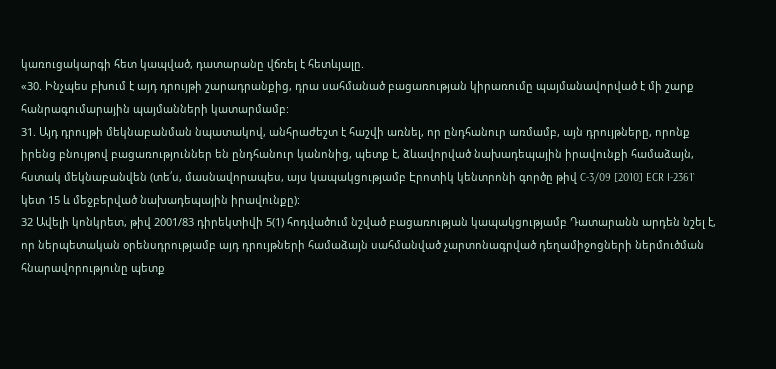կառուցակարգի հետ կապված, դատարանը վճռել է հետևյալը.
«30. Ինչպես բխում է այդ դրույթի շարադրանքից, դրա սահմանած բացառության կիրառումը պայմանավորված է մի շարք հանրագումարային պայմանների կատարմամբ:
31. Այդ դրույթի մեկնաբանման նպատակով, անհրաժեշտ է հաշվի առնել, որ ընդհանուր առմամբ, այն դրույթները, որոնք իրենց բնույթով բացառություններ են ընդհանուր կանոնից, պետք է, ձևավորված նախադեպային իրավունքի համաձայն, հստակ մեկնաբանվեն (տե՛ս, մասնավորապես, այս կապակցությամբ Էրոտիկ կենտրոնի գործը թիվ C‑3/09 [2010] ECR I‑2361` կետ 15 և մեջբերված նախադեպային իրավունքը):
32 Ավելի կոնկրետ, թիվ 2001/83 դիրեկտիվի 5(1) հոդվածում նշված բացառության կապակցությամբ Դատարանն արդեն նշել է, որ ներպետական օրենսդրությամբ այդ դրույթների համաձայն սահմանված չարտոնագրված դեղամիջոցների ներմուծման հնարավորությունը պետք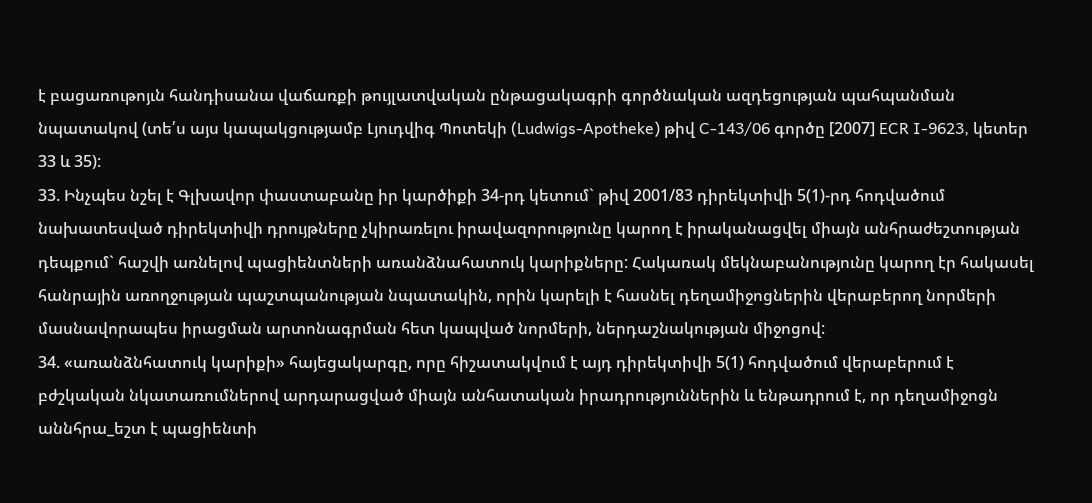է բացառութոյւն հանդիսանա վաճառքի թույլատվական ընթացակագրի գործնական ազդեցության պահպանման նպատակով (տե՛ս այս կապակցությամբ Լյուդվիգ Պոտեկի (Ludwigs‑Apotheke) թիվ C‑143/06 գործը [2007] ECR I‑9623, կետեր 33 և 35):
33. Ինչպես նշել է Գլխավոր փաստաբանը իր կարծիքի 34-րդ կետում` թիվ 2001/83 դիրեկտիվի 5(1)-րդ հոդվածում նախատեսված դիրեկտիվի դրույթները չկիրառելու իրավազորությունը կարող է իրականացվել միայն անհրաժեշտության դեպքում` հաշվի առնելով պացիենտների առանձնահատուկ կարիքները: Հակառակ մեկնաբանությունը կարող էր հակասել հանրային առողջության պաշտպանության նպատակին, որին կարելի է հասնել դեղամիջոցներին վերաբերող նորմերի մասնավորապես իրացման արտոնագրման հետ կապված նորմերի, ներդաշնակության միջոցով:
34. «առանձնհատուկ կարիքի» հայեցակարգը, որը հիշատակվում է այդ դիրեկտիվի 5(1) հոդվածում վերաբերում է բժշկական նկատառումներով արդարացված միայն անհատական իրադրություններին և ենթադրում է, որ դեղամիջոցն աննհրա_եշտ է պացիենտի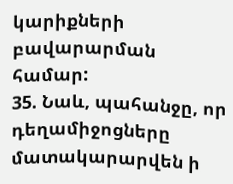կարիքների բավարարման համար:
35. Նաև, պահանջը, որ դեղամիջոցները մատակարարվեն ի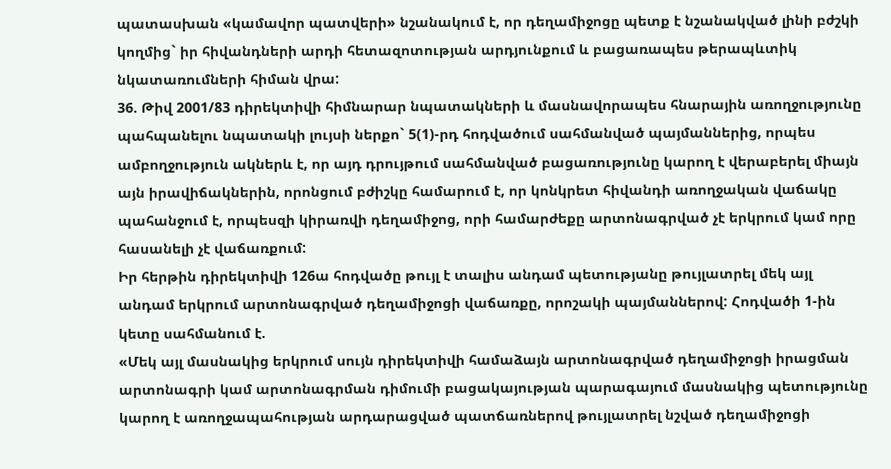պատասխան «կամավոր պատվերի» նշանակում է, որ դեղամիջոցը պետք է նշանակված լինի բժշկի կողմից` իր հիվանդների արդի հետազոտության արդյունքում և բացառապես թերապևտիկ նկատառումների հիման վրա:
36. Թիվ 2001/83 դիրեկտիվի հիմնարար նպատակների և մասնավորապես հնարային առողջությունը պահպանելու նպատակի լույսի ներքո` 5(1)-րդ հոդվածում սահմանված պայմաններից, որպես ամբողջություն ակներև է, որ այդ դրույթում սահմանված բացառությունը կարող է վերաբերել միայն այն իրավիճակներին, որոնցում բժիշկը համարում է, որ կոնկրետ հիվանդի առողջական վաճակը պահանջում է, որպեսզի կիրառվի դեղամիջոց, որի համարժեքը արտոնագրված չէ երկրում կամ որը հասանելի չէ վաճառքում:
Իր հերթին դիրեկտիվի 126ա հոդվածը թույլ է տալիս անդամ պետությանը թույլատրել մեկ այլ անդամ երկրում արտոնագրված դեղամիջոցի վաճառքը, որոշակի պայմաններով: Հոդվածի 1-ին կետը սահմանում է.
«Մեկ այլ մասնակից երկրում սույն դիրեկտիվի համաձայն արտոնագրված դեղամիջոցի իրացման արտոնագրի կամ արտոնագրման դիմումի բացակայության պարագայում մասնակից պետությունը կարող է առողջապահության արդարացված պատճառներով թույլատրել նշված դեղամիջոցի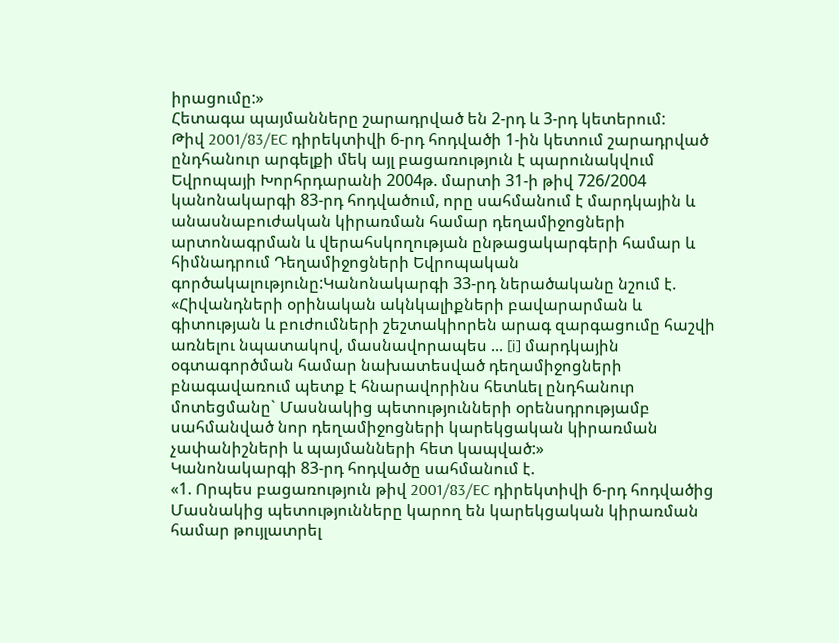իրացումը:»
Հետագա պայմանները շարադրված են 2-րդ և 3-րդ կետերում:
Թիվ 2001/83/EC դիրեկտիվի 6-րդ հոդվածի 1-ին կետում շարադրված ընդհանուր արգելքի մեկ այլ բացառություն է պարունակվում Եվրոպայի Խորհրդարանի 2004թ. մարտի 31-ի թիվ 726/2004 կանոնակարգի 83-րդ հոդվածում, որը սահմանում է մարդկային և անասնաբուժական կիրառման համար դեղամիջոցների արտոնագրման և վերահսկողության ընթացակարգերի համար և հիմնադրում Դեղամիջոցների Եվրոպական գործակալությունը:Կանոնակարգի 33-րդ ներածականը նշում է.
«Հիվանդների օրինական ակնկալիքների բավարարման և գիտության և բուժումների շեշտակիորեն արագ զարգացումը հաշվի առնելու նպատակով, մասնավորապես ... [i] մարդկային օգտագործման համար նախատեսված դեղամիջոցների բնագավառում պետք է հնարավորինս հետևել ընդհանուր մոտեցմանը` Մասնակից պետությունների օրենսդրությամբ սահմանված նոր դեղամիջոցների կարեկցական կիրառման չափանիշների և պայմանների հետ կապված:»
Կանոնակարգի 83-րդ հոդվածը սահմանում է.
«1. Որպես բացառություն թիվ 2001/83/EC դիրեկտիվի 6-րդ հոդվածից Մասնակից պետությունները կարող են կարեկցական կիրառման համար թույլատրել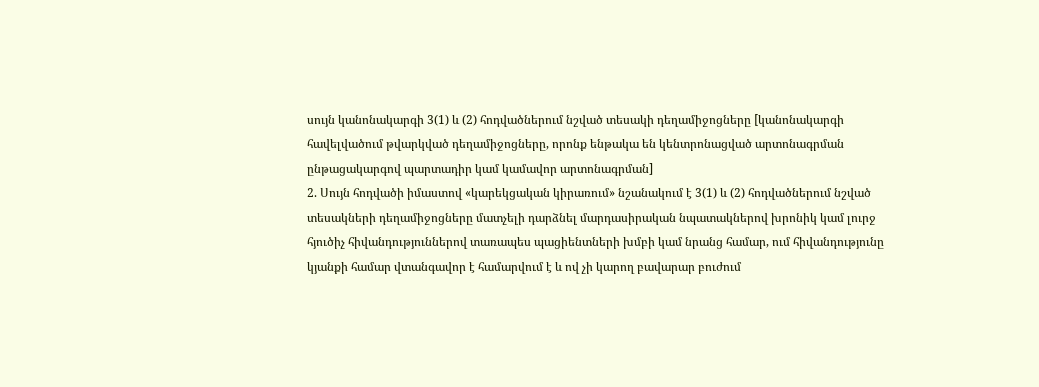սույն կանոնակարգի 3(1) և (2) հոդվածներում նշված տեսակի դեղամիջոցները [կանոնակարգի հավելվածում թվարկված դեղամիջոցները, որոնք ենթակա են կենտրոնացված արտոնագրման ընթացակարգով պարտադիր կամ կամավոր արտոնագրման]
2. Սույն հոդվածի իմաստով «կարեկցական կիրառում» նշանակում է 3(1) և (2) հոդվածներում նշված տեսակների դեղամիջոցները մատչելի դարձնել մարդասիրական նպատակներով խրոնիկ կամ լուրջ հյուծիչ հիվանդություններով տառապես պացիենտների խմբի կամ նրանց համար, ում հիվանդությունը կյանքի համար վտանգավոր է համարվում է և ով չի կարող բավարար բուժում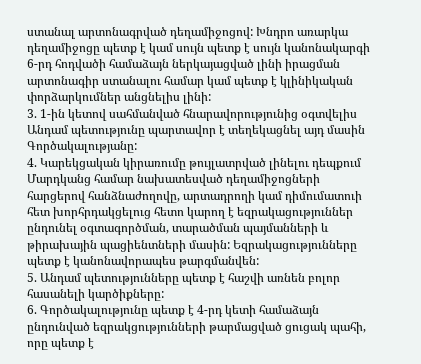ստանալ արտոնագրված դեղամիջոցով: Խնդրո առարկա դեղամիջոցը պետք է կամ սույն պետք է սույն կանոնակարգի 6-րդ հոդվածի համաձայն ներկայացված լինի իրացման արտոնագիր ստանալու համար կամ պետք է կլինիկական փորձարկումներ անցնելիս լինի:
3. 1-ին կետով սահմանված հնարավորությունից օգտվելիս Անդամ պետությունը պարտավոր է տեղեկացնել այդ մասին Գործակալությանը:
4. Կարեկցական կիրառումը թույլատրված լինելու դեպքում Մարդկանց համար նախատեսված դեղամիջոցների հարցերով հանձնաժողովը, արտադրողի կամ դիմումատուի հետ խորհրդակցելուց հետո կարող է եզրակացություններ ընդունել օգտագործման, տարածման պայմանների և թիրախային պացիենտների մասին: Եզրակացությունները պետք է կանոնավորապես թարգմանվեն:
5. Անդամ պետությունները պետք է հաշվի առնեն բոլոր հասանելի կարծիքները:
6. Գործակալությունը պետք է 4-րդ կետի համաձայն ընդունված եզրակցությունների թարմացված ցուցակ պահի, որը պետք է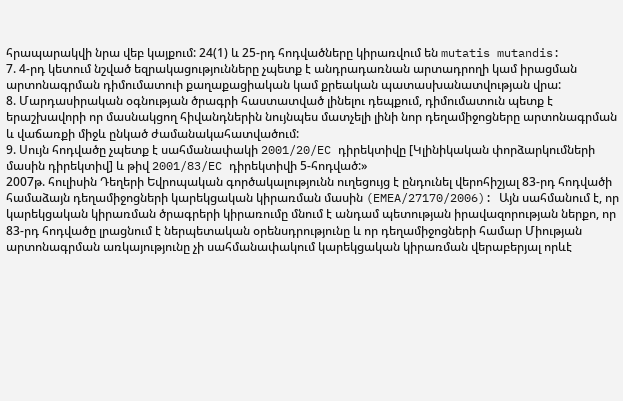հրապարակվի նրա վեբ կայքում: 24(1) և 25-րդ հոդվածները կիրառվում են mutatis mutandis:
7. 4-րդ կետում նշված եզրակացությունները չպետք է անդրադառնան արտադրողի կամ իրացման արտոնագրման դիմումատուի քաղաքացիական կամ քրեական պատասխանատվության վրա:
8. Մարդասիրական օգնության ծրագրի հաստատված լինելու դեպքում, դիմումատուն պետք է երաշխավորի որ մասնակցող հիվանդներին նույնպես մատչելի լինի նոր դեղամիջոցները արտոնագրման և վաճառքի միջև ընկած ժամանակահատվածում:
9. Սույն հոդվածը չպետք է սահմանափակի 2001/20/EC դիրեկտիվը [Կլինիկական փորձարկումների մասին դիրեկտիվ] և թիվ 2001/83/EC դիրեկտիվի 5-հոդված:»
2007թ. հուլիսին Դեղերի Եվրոպական գործակալությունն ուղեցույց է ընդունել վերոհիշյալ 83-րդ հոդվածի համաձայն դեղամիջոցների կարեկցական կիրառման մասին (EMEA/27170/2006): Այն սահմանում է, որ կարեկցական կիրառման ծրագրերի կիրառումը մնում է անդամ պետության իրավազորության ներքո, որ 83-րդ հոդվածը լրացնում է ներպետական օրենսդրությունը և որ դեղամիջոցների համար Միության արտոնագրման առկայությունը չի սահմանափակում կարեկցական կիրառման վերաբերյալ որևէ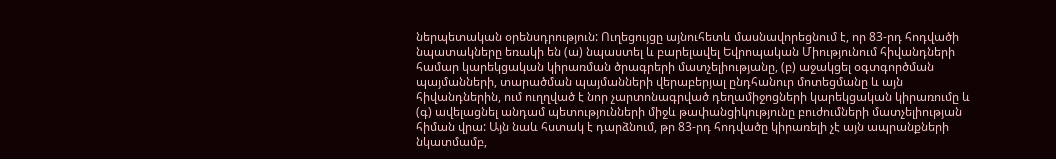ներպետական օրենսդրություն: Ուղեցույցը այնուհետև մասնավորեցնում է, որ 83-րդ հոդվածի նպատակները եռակի են (ա) նպաստել և բարելավել Եվրոպական Միությունում հիվանդների համար կարեկցական կիրառման ծրագրերի մատչելիությանը, (բ) աջակցել օգտգործման պայմանների, տարածման պայմանների վերաբերյալ ընդհանուր մոտեցմանը և այն հիվանդներին, ում ուղղված է նոր չարտոնագրված դեղամիջոցների կարեկցական կիրառումը և (գ) ավելացնել անդամ պետությունների միջև թափանցիկությունը բուժումների մատչելիության հիման վրա: Այն նաև հստակ է դարձնում, թր 83-րդ հոդվածը կիրառելի չէ այն ապրանքների նկատմամբ,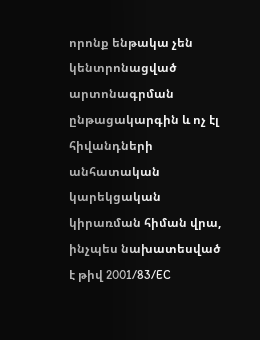որոնք ենթակա չեն կենտրոնացված արտոնագրման ընթացակարգին և ոչ էլ հիվանդների անհատական կարեկցական կիրառման հիման վրա, ինչպես նախատեսված է թիվ 2001/83/EC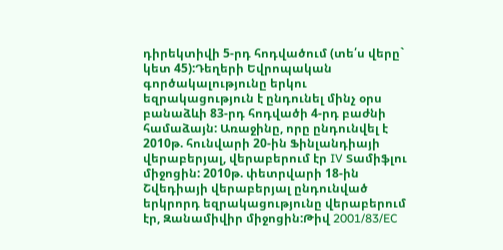դիրեկտիվի 5-րդ հոդվածում (տե՛ս վերը` կետ 45):Դեղերի Եվրոպական գործակալությունը երկու եզրակացություն է ընդունել մինչ օրս բանաձևի 83-րդ հոդվածի 4-րդ բաժնի համաձայն: Առաջինը, որը ընդունվել է 2010թ. հունվարի 20-ին Ֆինլանդիայի վերաբերյալ, վերաբերում էր IV Տամիֆլու միջոցին: 2010թ. փետրվարի 18-ին Շվեդիայի վերաբերյալ ընդունված երկրորդ եզրակացությունը վերաբերում էր, Զանամիվիր միջոցին:Թիվ 2001/83/EC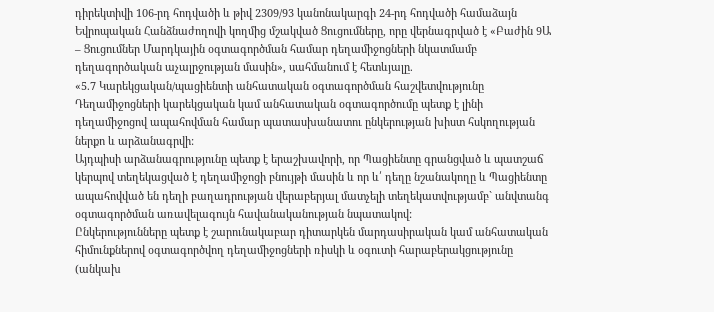դիրեկտիվի 106-րդ հոդվածի և թիվ 2309/93 կանոնակարգի 24-րդ հոդվածի համաձայն Եվրոպական Հանձնաժողովի կողմից մշակված Ցուցումները, որը վերնագրված է «Բաժին 9Ա – Ցուցումներ Մարդկային օգտագործման համար դեղամիջոցների նկատմամբ դեղագործական աչալրջության մասին», սահմանում է հետևյալը.
«5.7 Կարեկցական/պացիենտի անհատական օգտագործման հաշվետվությունը
Դեղամիջոցների կարեկցական կամ անհատական օգտագործումը պետք է լինի դեղամիջոցով ապահովման համար պատասխանատու ընկերության խիստ հսկողության ներքո և արձանագրվի:
Այդպիսի արձանագրությունը պետք է երաշխավորի, որ Պացիենտը գրանցված և պատշաճ կերպով տեղեկացված է դեղամիջոցի բնույթի մասին և որ և՛ դեղը նշանակողը և Պացիենտը ապահովված են դեղի բաղադրության վերաբերյալ մատչելի տեղեկատվությամբ` անվտանգ օգտագործման առավելագույն հավանականության նպատակով:
Ընկերությունները պետք է շարունակաբար դիտարկեն մարդասիրական կամ անհատական հիմունքներով օգտագործվող դեղամիջոցների ռիսկի և օգուտի հարաբերակցությունը (անկախ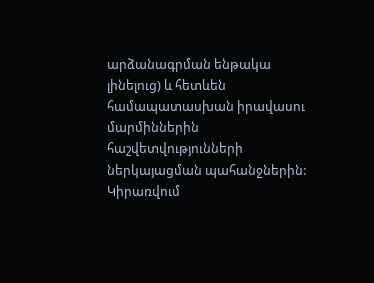արձանագրման ենթակա լինելուց) և հետևեն համապատասխան իրավասու մարմիններին հաշվետվությունների ներկայացման պահանջներին: Կիրառվում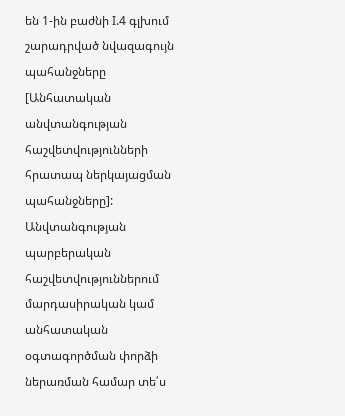են 1-ին բաժնի I.4 գլխում շարադրված նվազագույն պահանջները [Անհատական անվտանգության հաշվետվությունների հրատապ ներկայացման պահանջները]:
Անվտանգության պարբերական հաշվետվություններում մարդասիրական կամ անհատական օգտագործման փորձի ներառման համար տե՛ս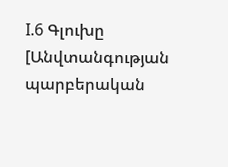I.6 Գլուխը [Անվտանգության պարբերական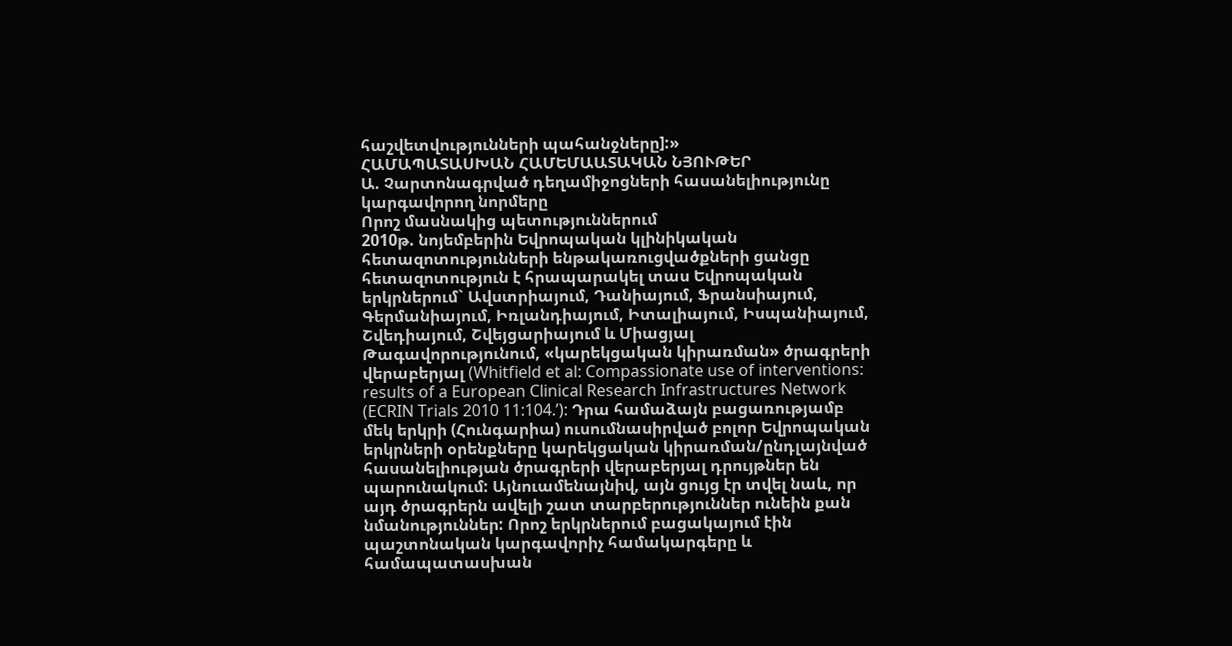հաշվետվությունների պահանջները]:»
ՀԱՄԱՊԱՏԱՍԽԱՆ ՀԱՄԵՄԱԱՏԱԿԱՆ ՆՅՈՒԹԵՐ
Ա. Չարտոնագրված դեղամիջոցների հասանելիությունը կարգավորող նորմերը
Որոշ մասնակից պետություններում
2010թ. նոյեմբերին Եվրոպական կլինիկական հետազոտությունների ենթակառուցվածքների ցանցը հետազոտություն է հրապարակել տաս Եվրոպական երկրներում` Ավստրիայում, Դանիայում, Ֆրանսիայում, Գերմանիայում, Իռլանդիայում, Իտալիայում, Իսպանիայում, Շվեդիայում, Շվեյցարիայում և Միացյալ Թագավորությունում, «կարեկցական կիրառման» ծրագրերի վերաբերյալ (Whitfield et al: Compassionate use of interventions: results of a European Clinical Research Infrastructures Network (ECRIN Trials 2010 11:104.’): Դրա համաձայն բացառությամբ մեկ երկրի (Հունգարիա) ուսումնասիրված բոլոր Եվրոպական երկրների օրենքները կարեկցական կիրառման/ընդլայնված հասանելիության ծրագրերի վերաբերյալ դրույթներ են պարունակում: Այնուամենայնիվ, այն ցույց էր տվել նաև, որ այդ ծրագրերն ավելի շատ տարբերություններ ունեին քան նմանություններ: Որոշ երկրներում բացակայում էին պաշտոնական կարգավորիչ համակարգերը և համապատասխան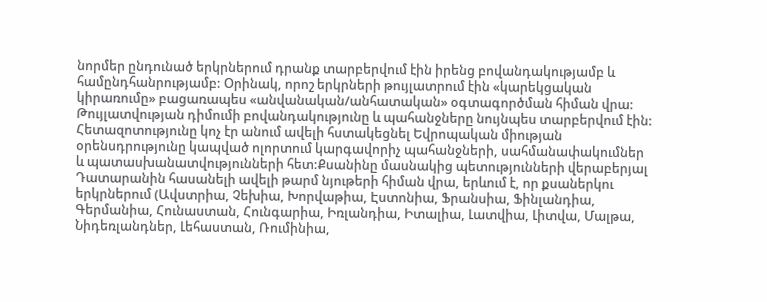նորմեր ընդունած երկրներում դրանք տարբերվում էին իրենց բովանդակությամբ և համընդհանրությամբ: Օրինակ, որոշ երկրների թույլատրում էին «կարեկցական կիրառումը» բացառապես «անվանական/անհատական» օգտագործման հիման վրա: Թույլատվության դիմումի բովանդակությունը և պահանջները նույնպես տարբերվում էին: Հետազոտությունը կոչ էր անում ավելի հստակեցնել Եվրոպական միության օրենսդրությունը կապված ոլորտում կարգավորիչ պահանջների, սահմանափակումներ և պատասխանատվությունների հետ:Քսանինը մասնակից պետությունների վերաբերյալ Դատարանին հասանելի ավելի թարմ նյութերի հիման վրա, երևում է, որ քսաներկու երկրներում (Ավստրիա, Չեխիա, Խորվաթիա, Էստոնիա, Ֆրանսիա, Ֆինլանդիա, Գերմանիա, Հունաստան, Հունգարիա, Իռլանդիա, Իտալիա, Լատվիա, Լիտվա, Մալթա, Նիդեռլանդներ, Լեհաստան, Ռումինիա,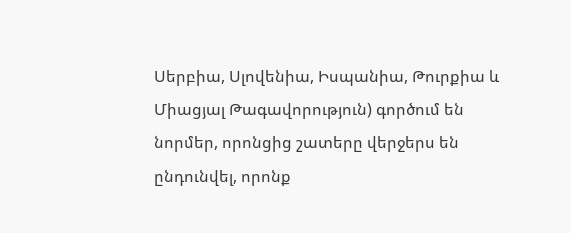Սերբիա, Սլովենիա, Իսպանիա, Թուրքիա և Միացյալ Թագավորություն) գործում են նորմեր, որոնցից շատերը վերջերս են ընդունվել, որոնք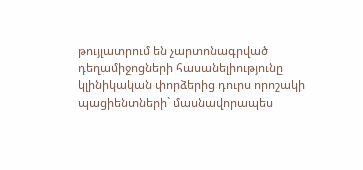թույլատրում են չարտոնագրված դեղամիջոցների հասանելիությունը կլինիկական փորձերից դուրս որոշակի պացիենտների` մասնավորապես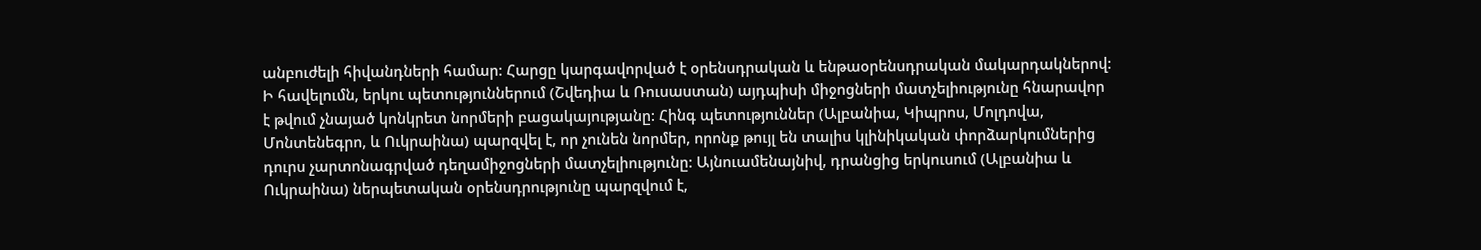անբուժելի հիվանդների համար: Հարցը կարգավորված է օրենսդրական և ենթաօրենսդրական մակարդակներով: Ի հավելումն, երկու պետություններում (Շվեդիա և Ռուսաստան) այդպիսի միջոցների մատչելիությունը հնարավոր է թվում չնայած կոնկրետ նորմերի բացակայությանը: Հինգ պետություններ (Ալբանիա, Կիպրոս, Մոլդովա, Մոնտենեգրո, և Ուկրաինա) պարզվել է, որ չունեն նորմեր, որոնք թույլ են տալիս կլինիկական փորձարկումներից դուրս չարտոնագրված դեղամիջոցների մատչելիությունը: Այնուամենայնիվ, դրանցից երկուսում (Ալբանիա և Ուկրաինա) ներպետական օրենսդրությունը պարզվում է,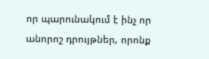որ պարունակում է ինչ որ անորոշ դրույթներ, որոնք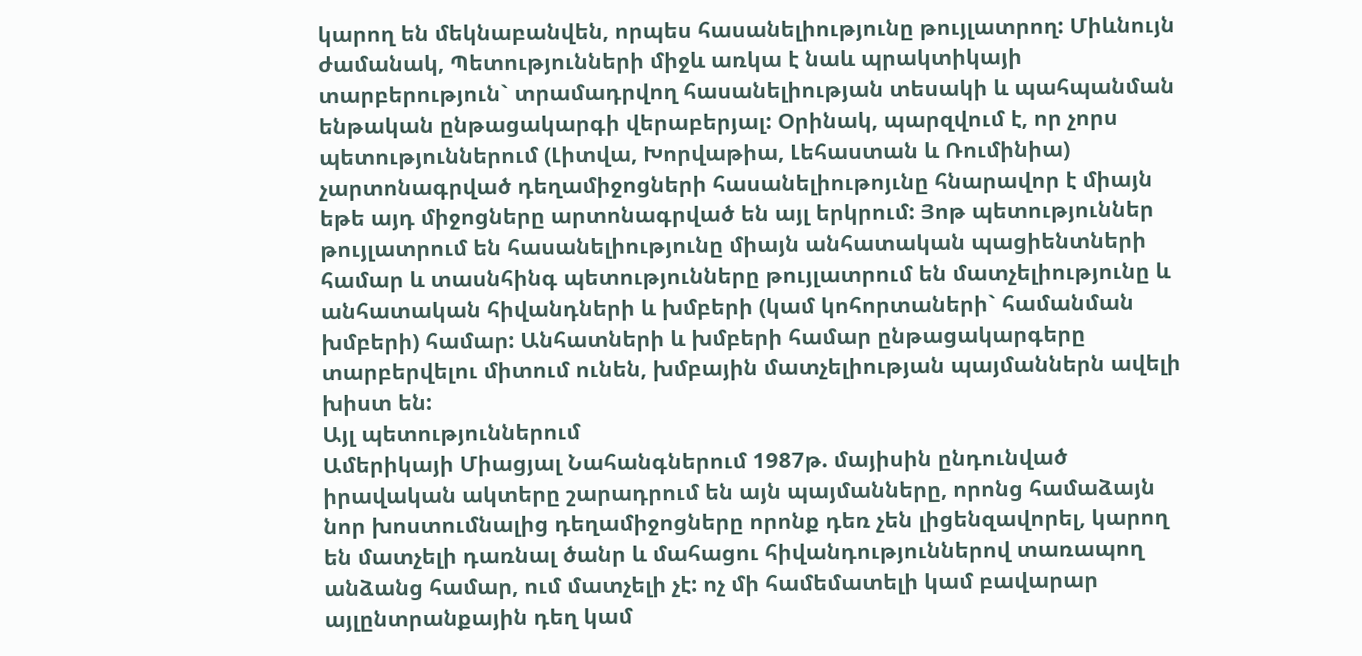կարող են մեկնաբանվեն, որպես հասանելիությունը թույլատրող: Միևնույն ժամանակ, Պետությունների միջև առկա է նաև պրակտիկայի տարբերություն` տրամադրվող հասանելիության տեսակի և պահպանման ենթական ընթացակարգի վերաբերյալ: Օրինակ, պարզվում է, որ չորս պետություններում (Լիտվա, Խորվաթիա, Լեհաստան և Ռումինիա) չարտոնագրված դեղամիջոցների հասանելիութոյւնը հնարավոր է միայն եթե այդ միջոցները արտոնագրված են այլ երկրում: Յոթ պետություններ թույլատրում են հասանելիությունը միայն անհատական պացիենտների համար և տասնհինգ պետությունները թույլատրում են մատչելիությունը և անհատական հիվանդների և խմբերի (կամ կոհորտաների` համանման խմբերի) համար: Անհատների և խմբերի համար ընթացակարգերը տարբերվելու միտում ունեն, խմբային մատչելիության պայմաններն ավելի խիստ են:
Այլ պետություններում
Ամերիկայի Միացյալ Նահանգներում 1987թ. մայիսին ընդունված իրավական ակտերը շարադրում են այն պայմանները, որոնց համաձայն նոր խոստումնալից դեղամիջոցները որոնք դեռ չեն լիցենզավորել, կարող են մատչելի դառնալ ծանր և մահացու հիվանդություններով տառապող անձանց համար, ում մատչելի չէ: ոչ մի համեմատելի կամ բավարար այլընտրանքային դեղ կամ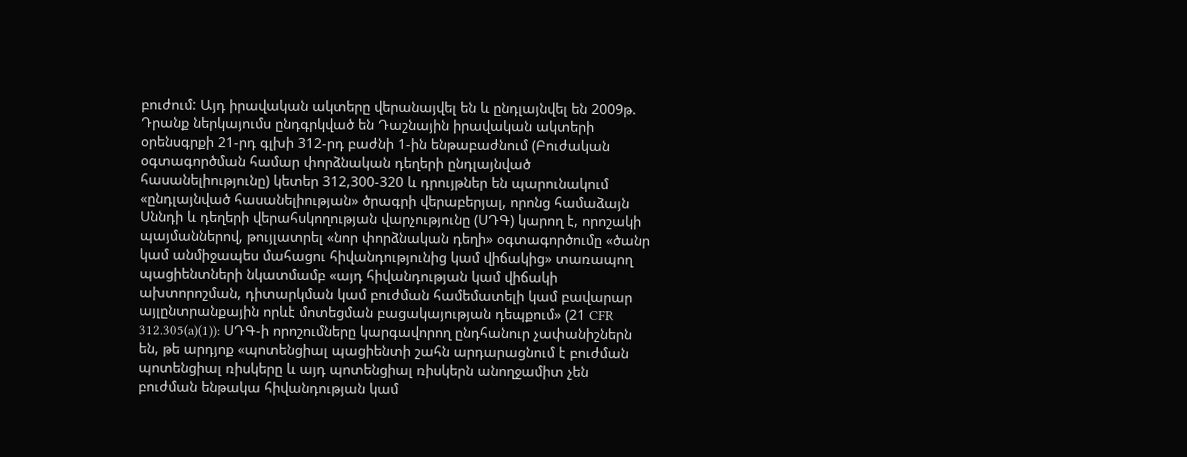բուժում: Այդ իրավական ակտերը վերանայվել են և ընդլայնվել են 2009թ. Դրանք ներկայումս ընդգրկված են Դաշնային իրավական ակտերի օրենսգրքի 21-րդ գլխի 312-րդ բաժնի 1-ին ենթաբաժնում (Բուժական օգտագործման համար փորձնական դեղերի ընդլայնված հասանելիությունը) կետեր 312,300-320 և դրույթներ են պարունակում «ընդլայնված հասանելիության» ծրագրի վերաբերյալ, որոնց համաձայն Սննդի և դեղերի վերահսկողության վարչությունը (ՍԴԳ) կարող է, որոշակի պայմաններով, թույլատրել «նոր փորձնական դեղի» օգտագործումը «ծանր կամ անմիջապես մահացու հիվանդությունից կամ վիճակից» տառապող պացիենտների նկատմամբ «այդ հիվանդության կամ վիճակի ախտորոշման, դիտարկման կամ բուժման համեմատելի կամ բավարար այլընտրանքային որևէ մոտեցման բացակայության դեպքում» (21 CFR 312.305(a)(1)): ՍԴԳ-ի որոշումները կարգավորող ընդհանուր չափանիշներն են, թե արդյոք «պոտենցիալ պացիենտի շահն արդարացնում է բուժման պոտենցիալ ռիսկերը և այդ պոտենցիալ ռիսկերն անողջամիտ չեն բուժման ենթակա հիվանդության կամ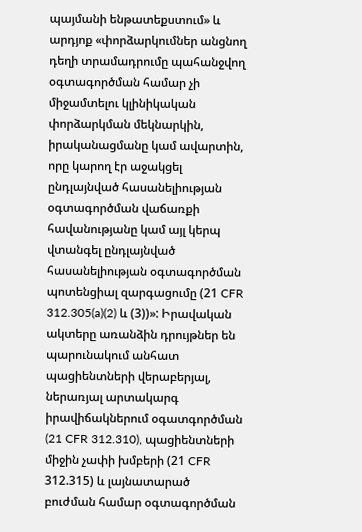պայմանի ենթատեքստում» և արդյոք «փորձարկումներ անցնող դեղի տրամադրումը պահանջվող օգտագործման համար չի միջամտելու կլինիկական փորձարկման մեկնարկին, իրականացմանը կամ ավարտին, որը կարող էր աջակցել ընդլայնված հասանելիության օգտագործման վաճառքի հավանությանը կամ այլ կերպ վտանգել ընդլայնված հասանելիության օգտագործման պոտենցիալ զարգացումը (21 CFR 312.305(a)(2) և (3))»: Իրավական ակտերը առանձին դրույթներ են պարունակում անհատ պացիենտների վերաբերյալ, ներառյալ արտակարգ իրավիճակներում օգատգործման (21 CFR 312.310), պացիենտների միջին չափի խմբերի (21 CFR 312.315) և լայնատարած բուժման համար օգտագործման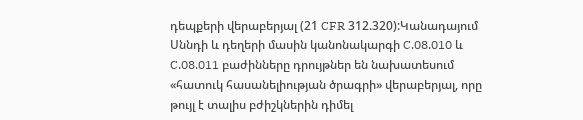դեպքերի վերաբերյալ (21 CFR 312.320):Կանադայում Սննդի և դեղերի մասին կանոնակարգի C.08.010 և C.08.011 բաժինները դրույթներ են նախատեսում «հատուկ հասանելիության ծրագրի» վերաբերյալ, որը թույլ է տալիս բժիշկներին դիմել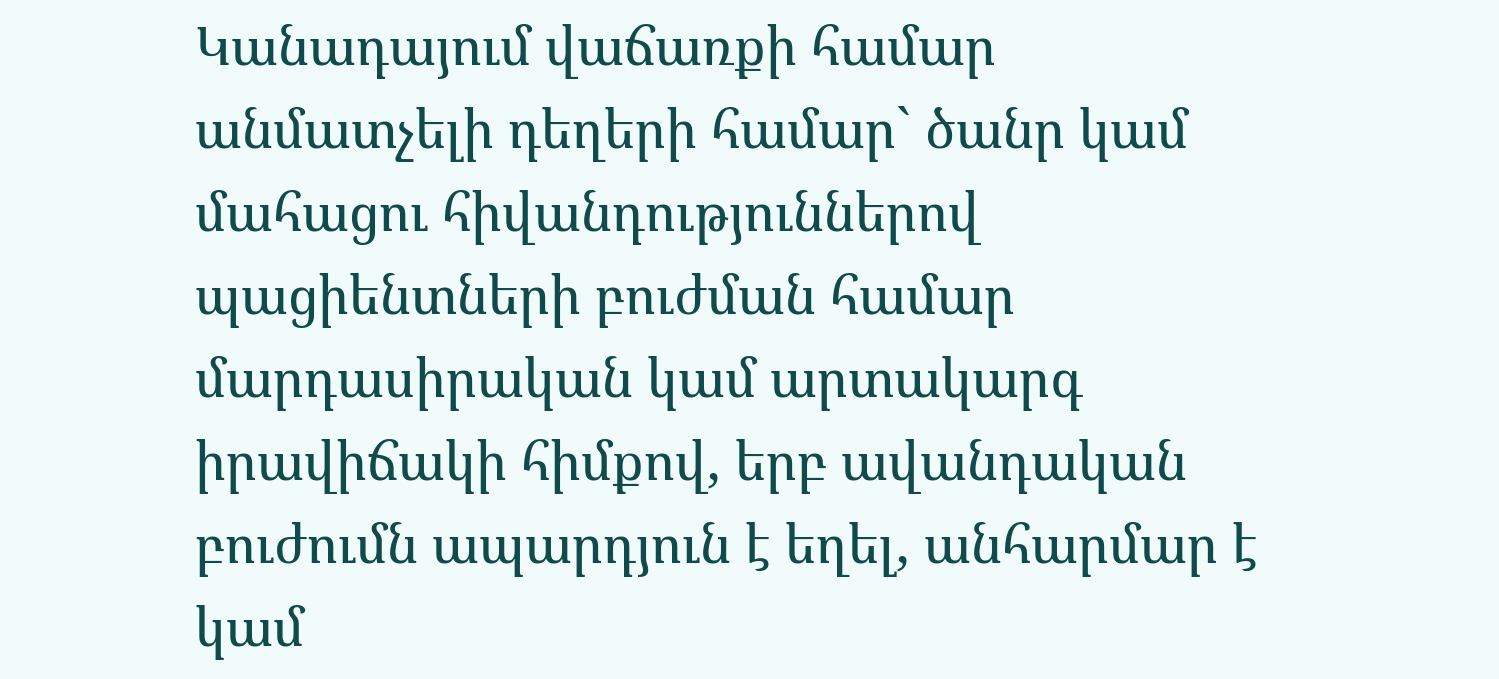Կանադայում վաճառքի համար անմատչելի դեղերի համար` ծանր կամ մահացու հիվանդություններով պացիենտների բուժման համար մարդասիրական կամ արտակարգ իրավիճակի հիմքով, երբ ավանդական բուժումն ապարդյուն է եղել, անհարմար է կամ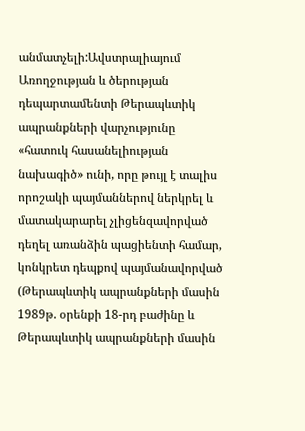անմատչելի:Ավստրալիայում Առողջության և ծերության դեպարտամենտի Թերապևտիկ ապրանքների վարչությունը «հատուկ հասանելիության նախագիծ» ունի, որը թույլ է տալիս որոշակի պայմաններով ներկրել և մատակարարել չլիցենզավորված դեղել առանձին պացիենտի համար, կոնկրետ դեպքով պայմանավորված (Թերապևտիկ ապրանքների մասին 1989թ. օրենքի 18-րդ բաժինը և Թերապևտիկ ապրանքների մասին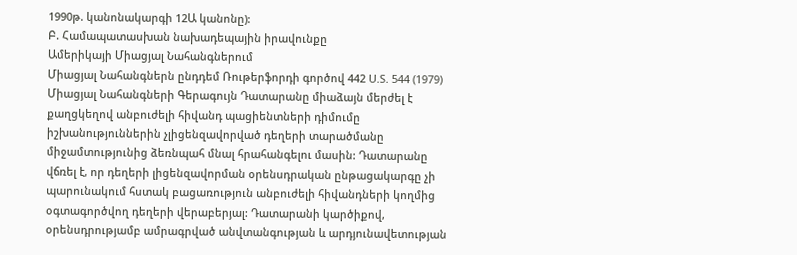1990թ. կանոնակարգի 12Ա կանոնը):
Բ. Համապատասխան նախադեպային իրավունքը
Ամերիկայի Միացյալ Նահանգներում
Միացյալ Նահանգներն ընդդեմ Ռութերֆորդի գործով 442 U.S. 544 (1979) Միացյալ Նահանգների Գերագույն Դատարանը միաձայն մերժել է քաղցկեղով անբուժելի հիվանդ պացիենտների դիմումը իշխանություններին չլիցենզավորված դեղերի տարածմանը միջամտությունից ձեռնպահ մնալ հրահանգելու մասին: Դատարանը վճռել է, որ դեղերի լիցենզավորման օրենսդրական ընթացակարգը չի պարունակում հստակ բացառություն անբուժելի հիվանդների կողմից օգտագործվող դեղերի վերաբերյալ: Դատարանի կարծիքով, օրենսդրությամբ ամրագրված անվտանգության և արդյունավետության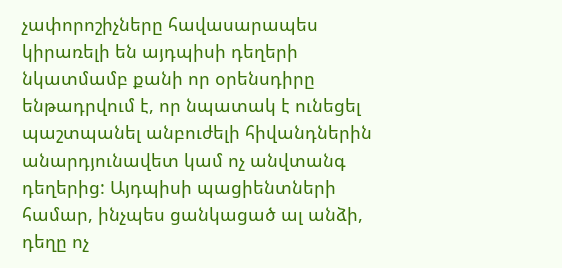չափորոշիչները հավասարապես կիրառելի են այդպիսի դեղերի նկատմամբ քանի որ օրենսդիրը ենթադրվում է, որ նպատակ է ունեցել պաշտպանել անբուժելի հիվանդներին անարդյունավետ կամ ոչ անվտանգ դեղերից: Այդպիսի պացիենտների համար, ինչպես ցանկացած ալ անձի, դեղը ոչ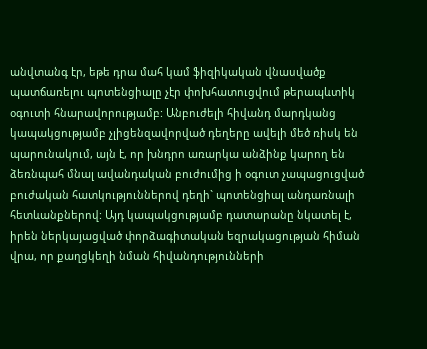անվտանգ էր, եթե դրա մահ կամ ֆիզիկական վնասվածք պատճառելու պոտենցիալը չէր փոխհատուցվում թերապևտիկ օգուտի հնարավորությամբ: Անբուժելի հիվանդ մարդկանց կապակցությամբ չլիցենզավորված դեղերը ավելի մեծ ռիսկ են պարունակում, այն է, որ խնդրո առարկա անձինք կարող են ձեռնպահ մնալ ավանդական բուժումից ի օգուտ չապացուցված բուժական հատկություններով դեղի` պոտենցիալ անդառնալի հետևանքներով: Այդ կապակցությամբ դատարանը նկատել է, իրեն ներկայացված փորձագիտական եզրակացության հիման վրա, որ քաղցկեղի նման հիվանդությունների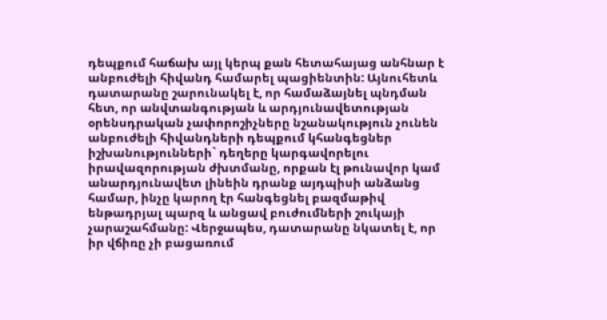դեպքում հաճախ այլ կերպ քան հետահայաց անհնար է անբուժելի հիվանդ համարել պացիենտին: Այնուհետև դատարանը շարունակել է, որ համաձայնել պնդման հետ, որ անվտանգության և արդյունավետության օրենսդրական չափորոշիչները նշանակություն չունեն անբուժելի հիվանդների դեպքում կհանգեցներ իշխանությունների` դեղերը կարգավորելու իրավազորության ժխտմանը, որքան էլ թունավոր կամ անարդյունավետ լինեին դրանք այդպիսի անձանց համար, ինչը կարող էր հանգեցնել բազմաթիվ ենթադրյալ պարզ և անցավ բուժումների շուկայի չարաշահմանը: Վերջապես, դատարանը նկատել է, որ իր վճիռը չի բացառում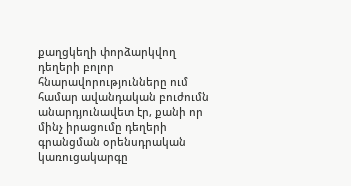քաղցկեղի փորձարկվող դեղերի բոլոր հնարավորությունները ում համար ավանդական բուժումն անարդյունավետ էր, քանի որ մինչ իրացումը դեղերի գրանցման օրենսդրական կառուցակարգը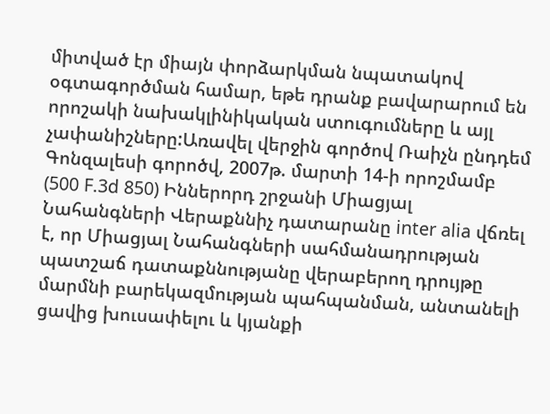միտված էր միայն փորձարկման նպատակով օգտագործման համար, եթե դրանք բավարարում են որոշակի նախակլինիկական ստուգումները և այլ չափանիշները:Առավել վերջին գործով Ռաիչն ընդդեմ Գոնզալեսի գորոծվ, 2007թ. մարտի 14-ի որոշմամբ (500 F.3d 850) Իններորդ շրջանի Միացյալ Նահանգների Վերաքննիչ դատարանը inter alia վճռել է, որ Միացյալ Նահանգների սահմանադրության պատշաճ դատաքննությանը վերաբերող դրույթը մարմնի բարեկազմության պահպանման, անտանելի ցավից խուսափելու և կյանքի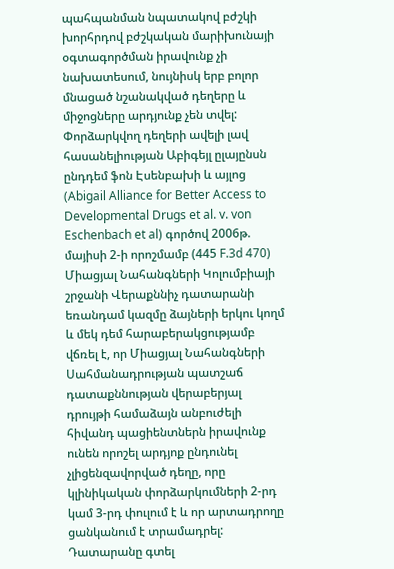պահպանման նպատակով բժշկի խորհրդով բժշկական մարիխունայի օգտագործման իրավունք չի նախատեսում, նույնիսկ երբ բոլոր մնացած նշանակված դեղերը և միջոցները արդյունք չեն տվել: Փորձարկվող դեղերի ավելի լավ հասանելիության Աբիգեյլ ըլայընսն ընդդեմ ֆոն Էսենբախի և այլոց (Abigail Alliance for Better Access to Developmental Drugs et al. v. von Eschenbach et al) գործով 2006թ. մայիսի 2-ի որոշմամբ (445 F.3d 470) Միացյալ Նահանգների Կոլումբիայի շրջանի Վերաքննիչ դատարանի եռանդամ կազմը ձայների երկու կողմ և մեկ դեմ հարաբերակցությամբ վճռել է, որ Միացյալ Նահանգների Սահմանադրության պատշաճ դատաքննության վերաբերյալ դրույթի համաձայն անբուժելի հիվանդ պացիենտներն իրավունք ունեն որոշել արդյոք ընդունել չլիցենզավորված դեղը, որը կլինիկական փորձարկումների 2-րդ կամ 3-րդ փուլում է և որ արտադրողը ցանկանում է տրամադրել: Դատարանը գտել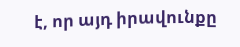է, որ այդ իրավունքը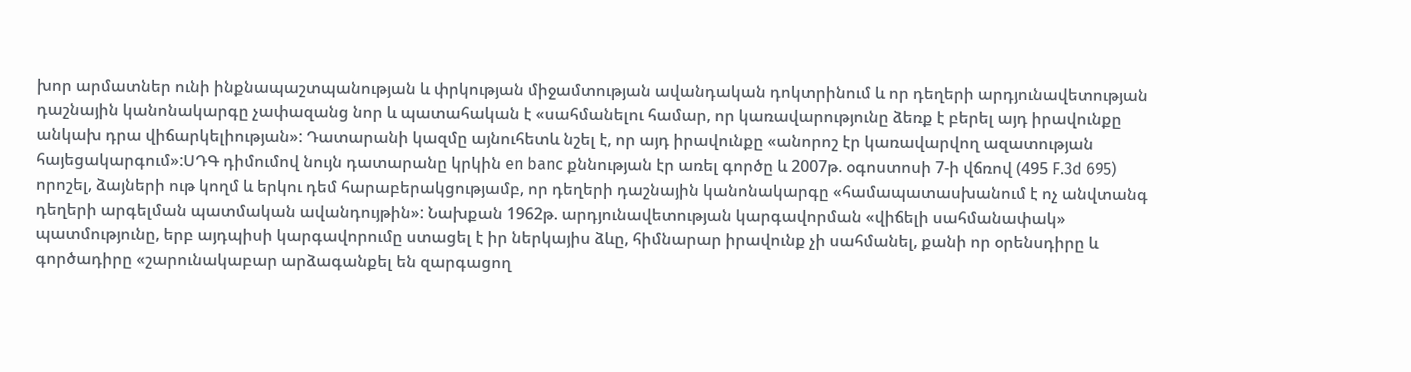խոր արմատներ ունի ինքնապաշտպանության և փրկության միջամտության ավանդական դոկտրինում և որ դեղերի արդյունավետության դաշնային կանոնակարգը չափազանց նոր և պատահական է «սահմանելու համար, որ կառավարությունը ձեռք է բերել այդ իրավունքը անկախ դրա վիճարկելիության»: Դատարանի կազմը այնուհետև նշել է, որ այդ իրավունքը «անորոշ էր կառավարվող ազատության հայեցակարգում»:ՍԴԳ դիմումով նույն դատարանը կրկին en banc քննության էր առել գործը և 2007թ. օգոստոսի 7-ի վճռով (495 F.3d 695) որոշել, ձայների ութ կողմ և երկու դեմ հարաբերակցությամբ, որ դեղերի դաշնային կանոնակարգը «համապատասխանում է ոչ անվտանգ դեղերի արգելման պատմական ավանդույթին»: Նախքան 1962թ. արդյունավետության կարգավորման «վիճելի սահմանափակ» պատմությունը, երբ այդպիսի կարգավորումը ստացել է իր ներկայիս ձևը, հիմնարար իրավունք չի սահմանել, քանի որ օրենսդիրը և գործադիրը «շարունակաբար արձագանքել են զարգացող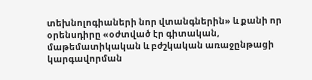տեխնոլոգիաների նոր վտանգներին» և քանի որ օրենսդիրը «օժտված էր գիտական, մաթեմատիկական և բժշկական առաջընթացի կարգավորման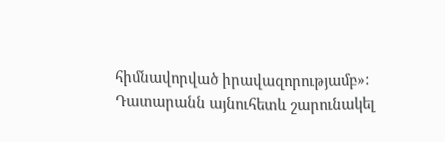հիմնավորված իրավազորությամբ»: Դատարանն այնուհետև շարունակել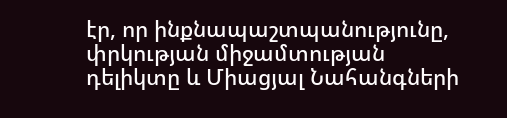էր, որ ինքնապաշտպանությունը, փրկության միջամտության դելիկտը և Միացյալ Նահանգների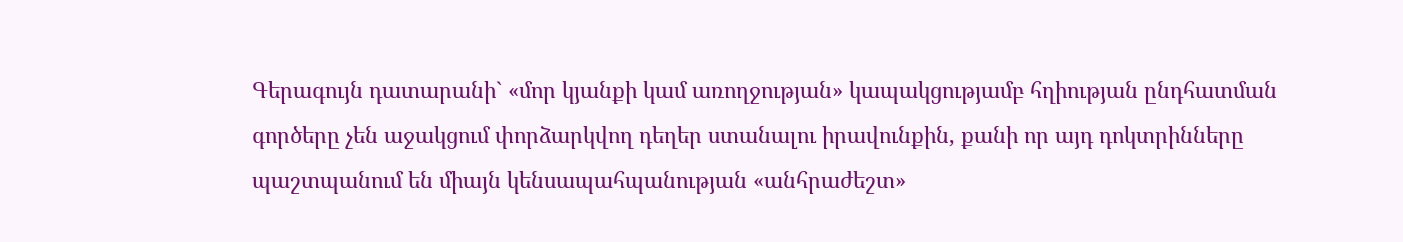Գերագույն դատարանի` «մոր կյանքի կամ առողջության» կապակցությամբ հղիության ընդհատման գործերը չեն աջակցում փորձարկվող դեղեր ստանալու իրավունքին, քանի որ այդ դոկտրինները պաշտպանում են միայն կենսապահպանության «անհրաժեշտ»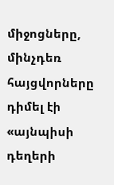միջոցները, մինչդեռ հայցվորները դիմել էի «այնպիսի դեղերի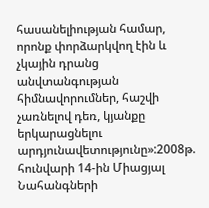հասանելիության համար, որոնք փորձարկվող էին և չկային դրանց անվտանգության հիմնավորումներ, հաշվի չառնելով դեռ, կյանքը երկարացնելու արդյունավետությունը»:2008թ. հունվարի 14-ին Միացյալ Նահանգների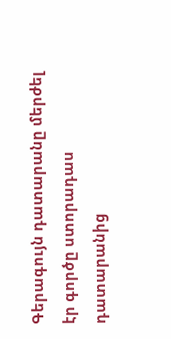Գերագույն դատարանը մերժել էր գործը ստորադաս դատարանից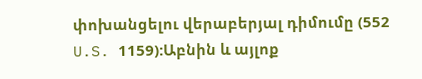փոխանցելու վերաբերյալ դիմումը (552 U.S. 1159):Աբնին և այլոք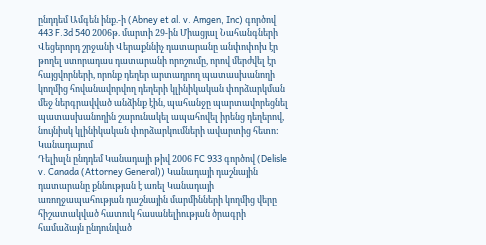ընդդեմ Ամգեն ինք.-ի (Abney et al. v. Amgen, Inc) գործով 443 F.3d 540 2006թ. մարտի 29-ին Միացյալ Նահանգների Վեցերորդ շրջանի Վերաքննիչ դատարանը անփոփոխ էր թողել ստորադաս դատարանի որոշումը, որով մերժվել էր հայցվորների, որոնք դեղեր արտադրող պատասխանողի կողմից հովանավորվող դեղերի կլինիկական փորձարկման մեջ ներգրավված անձինք էին, պահանջը պարտավորեցնել պատասխանողին շարունակել ապահովել իրենց դեղերով, նույնիսկ կլինիկական փորձարկումների ավարտից հետո:
Կանադայում
Դելիսլն ընդդեմ Կանադայի թիվ 2006 FC 933 գործով (Delisle v. Canada (Attorney General)) Կանադայի դաշնային դատարանը քննության է առել Կանադայի առողջապահության դաշնային մարմինների կողմից վերը հիշատակված հատուկ հասանելիության ծրագրի համաձայն ընդունված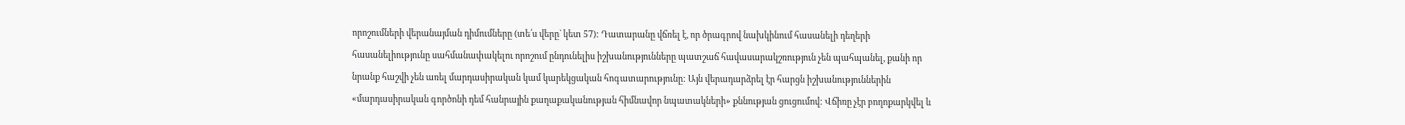որոշումների վերանայման դիմումները (տե՛ս վերը` կետ 57): Դատարանը վճռել է, որ ծրագրով նախկինում հասանելի դեղերի հասանելիությունը սահմանափակելու որոշում ընդունելիս իշխանությունները պատշաճ հավասարակշռություն չեն պահպանել, քանի որ նրանք հաշվի չեն առել մարդասիրական կամ կարեկցական հոգատարությունը: Այն վերադարձրել էր հարցն իշխանություններին «մարդասիրական գործոնի դեմ հանրային քաղաքականության հիմնավոր նպատակների» քննության ցուցումով: Վճիռը չէր բողոքարկվել և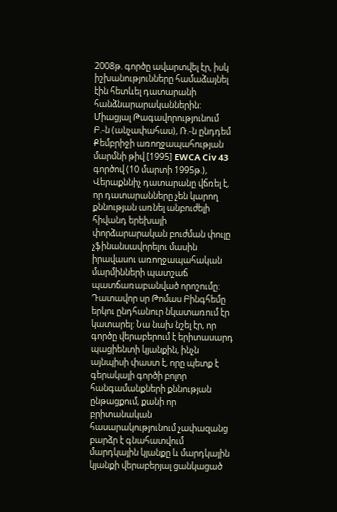2008թ. գործը ավարտվել էր, իսկ իշխանությունները համաձայնել էին հետևել դատարանի հանձնարարականներին:
Միացյալ Թագավորությունում
Բ.-ն (անչափահաս), Ռ.-ն ընդդեմ Քեմբրիջի առողջապահության մարմնի թիվ [1995] EWCA Civ 43 գործով (10 մարտի 1995թ.), Վերաքննիչ դատարանը վճռել է, որ դատարանները չեն կարող քննության առնել անբուժելի հիվանդ երեխայի փորձարարական բուժման փուլը չֆինանսավորելու մասին իրավասու առողջապահական մարմինների պատշաճ պատճառաբանված որոշումը: Դատավոր սր Թոմաս Բինգհեմը երկու ընդհանուր նկատառում էր կատարել: Նա նախ նշել էր, որ գործը վերաբերում է երիտասարդ պացիենտի կյանքին, ինչն այնպիսի փաստ է, որը պետք է գերակայի գործի բոլոր հանգամանքների քննության ընթացքում, քանի որ բրիտանական հասարակությունում չափազանց բարձր է գնահատվում մարդկային կյանքը և մարդկային կյանքի վերաբերյալ ցանկացած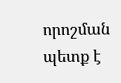որոշման պետք է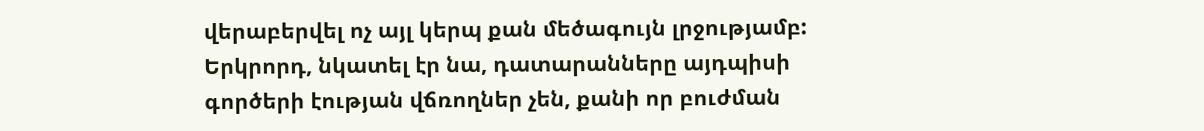վերաբերվել ոչ այլ կերպ քան մեծագույն լրջությամբ: Երկրորդ, նկատել էր նա, դատարանները այդպիսի գործերի էության վճռողներ չեն, քանի որ բուժման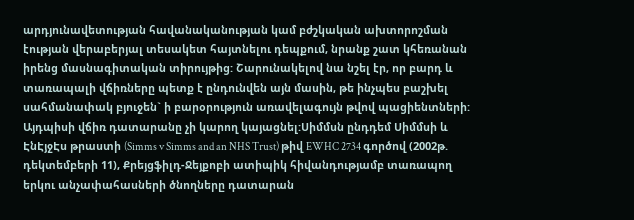արդյունավետության հավանականության կամ բժշկական ախտորոշման էության վերաբերյալ տեսակետ հայտնելու դեպքում, նրանք շատ կհեռանան իրենց մասնագիտական տիրույթից: Շարունակելով նա նշել էր, որ բարդ և տառապալի վճիռները պետք է ընդունվեն այն մասին, թե ինչպես բաշխել սահմանափակ բյուջեն` ի բարօրություն առավելագույն թվով պացիենտների: Այդպիսի վճիռ դատարանը չի կարող կայացնել:Սիմմսն ընդդեմ Սիմմսի և ԷնԷյջԷս թրաստի (Simms v Simms and an NHS Trust) թիվ EWHC 2734 գործով (2002թ. դեկտեմբերի 11), Քրեյցֆիլդ-Ջեյքոբի ատիպիկ հիվանդությամբ տառապող երկու անչափահասների ծնողները դատարան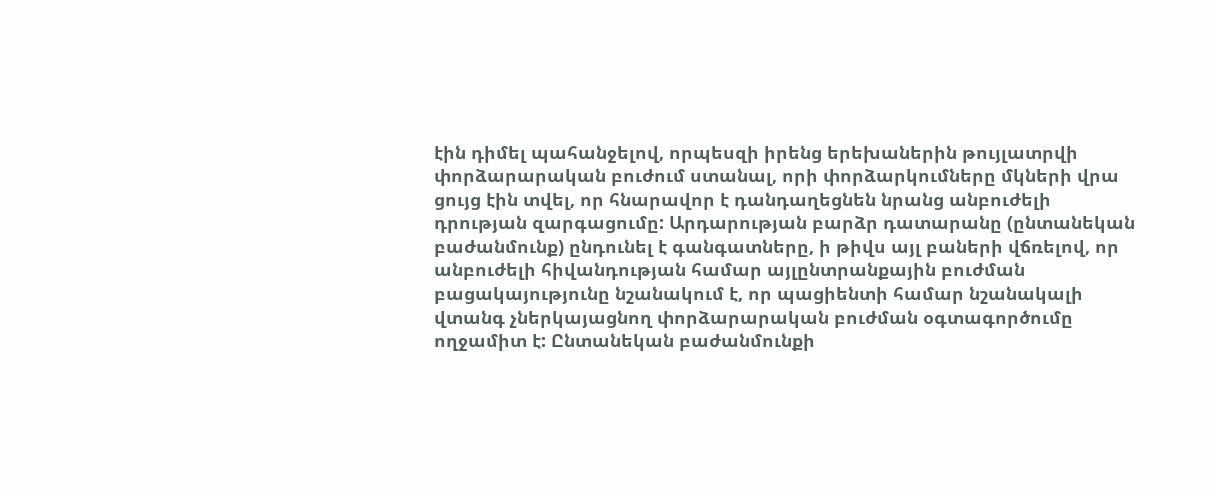էին դիմել պահանջելով, որպեսզի իրենց երեխաներին թույլատրվի փորձարարական բուժում ստանալ, որի փորձարկումները մկների վրա ցույց էին տվել, որ հնարավոր է դանդաղեցնեն նրանց անբուժելի դրության զարգացումը: Արդարության բարձր դատարանը (ընտանեկան բաժանմունք) ընդունել է գանգատները, ի թիվս այլ բաների վճռելով, որ անբուժելի հիվանդության համար այլընտրանքային բուժման բացակայությունը նշանակում է, որ պացիենտի համար նշանակալի վտանգ չներկայացնող փորձարարական բուժման օգտագործումը ողջամիտ է: Ընտանեկան բաժանմունքի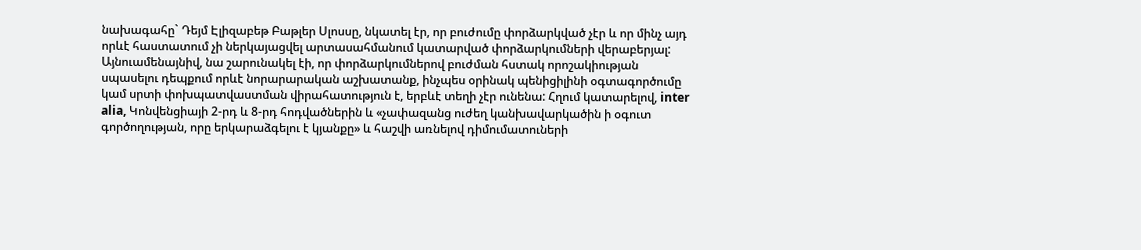նախագահը` Դեյմ Էլիզաբեթ Բաթլեր Սլոսսը, նկատել էր, որ բուժումը փորձարկված չէր և որ մինչ այդ որևէ հաստատում չի ներկայացվել արտասահմանում կատարված փորձարկումների վերաբերյալ: Այնուամենայնիվ, նա շարունակել էի, որ փորձարկումներով բուժման հստակ որոշակիության սպասելու դեպքում որևէ նորարարական աշխատանք, ինչպես օրինակ պենիցիլինի օգտագործումը կամ սրտի փոխպատվաստման վիրահատություն է, երբևէ տեղի չէր ունենա: Հղում կատարելով, inter alia, Կոնվենցիայի 2-րդ և 8-րդ հոդվածներին և «չափազանց ուժեղ կանխավարկածին ի օգուտ գործողության, որը երկարաձգելու է կյանքը» և հաշվի առնելով դիմումատուների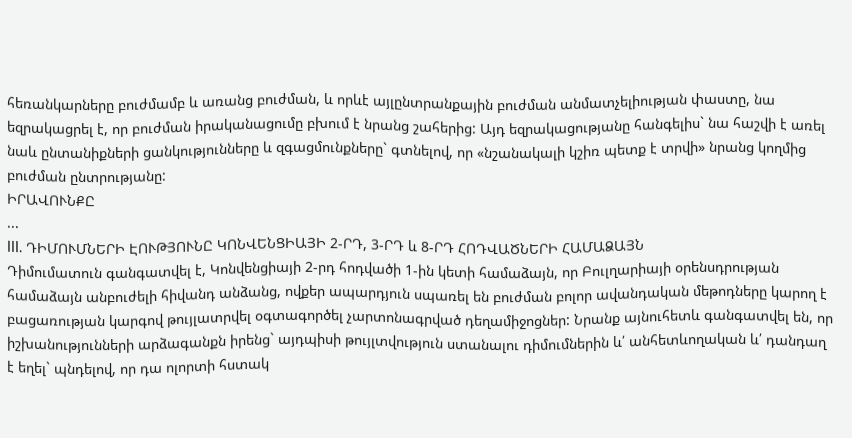հեռանկարները բուժմամբ և առանց բուժման, և որևէ այլընտրանքային բուժման անմատչելիության փաստը, նա եզրակացրել է, որ բուժման իրականացումը բխում է նրանց շահերից: Այդ եզրակացությանը հանգելիս` նա հաշվի է առել նաև ընտանիքների ցանկությունները և զգացմունքները` գտնելով, որ «նշանակալի կշիռ պետք է տրվի» նրանց կողմից բուժման ընտրությանը:
ԻՐԱՎՈՒՆՔԸ
...
III. ԴԻՄՈՒՄՆԵՐԻ ԷՈՒԹՅՈՒՆԸ ԿՈՆՎԵՆՑԻԱՅԻ 2-ՐԴ, 3-ՐԴ և 8-ՐԴ ՀՈԴՎԱԾՆԵՐԻ ՀԱՄԱՁԱՅՆ
Դիմումատուն գանգատվել է, Կոնվենցիայի 2-րդ հոդվածի 1-ին կետի համաձայն, որ Բուլղարիայի օրենսդրության համաձայն անբուժելի հիվանդ անձանց, ովքեր ապարդյուն սպառել են բուժման բոլոր ավանդական մեթոդները կարող է բացառության կարգով թույլատրվել օգտագործել չարտոնագրված դեղամիջոցներ: Նրանք այնուհետև գանգատվել են, որ իշխանությունների արձագանքն իրենց` այդպիսի թույլտվություն ստանալու դիմումներին և՛ անհետևողական և՛ դանդաղ է եղել` պնդելով, որ դա ոլորտի հստակ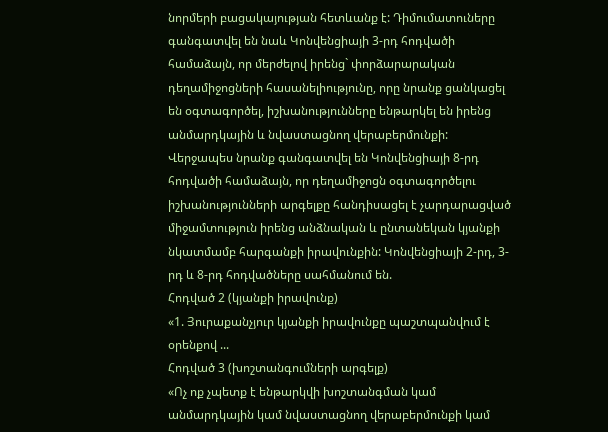նորմերի բացակայության հետևանք է: Դիմումատուները գանգատվել են նաև Կոնվենցիայի 3-րդ հոդվածի համաձայն, որ մերժելով իրենց` փորձարարական դեղամիջոցների հասանելիությունը, որը նրանք ցանկացել են օգտագործել, իշխանությունները ենթարկել են իրենց անմարդկային և նվաստացնող վերաբերմունքի: Վերջապես նրանք գանգատվել են Կոնվենցիայի 8-րդ հոդվածի համաձայն, որ դեղամիջոցն օգտագործելու իշխանությունների արգելքը հանդիսացել է չարդարացված միջամտություն իրենց անձնական և ընտանեկան կյանքի նկատմամբ հարգանքի իրավունքին: Կոնվենցիայի 2-րդ, 3-րդ և 8-րդ հոդվածները սահմանում են.
Հոդված 2 (կյանքի իրավունք)
«1. Յուրաքանչյուր կյանքի իրավունքը պաշտպանվում է օրենքով ...
Հոդված 3 (խոշտանգումների արգելք)
«Ոչ ոք չպետք է ենթարկվի խոշտանգման կամ անմարդկային կամ նվաստացնող վերաբերմունքի կամ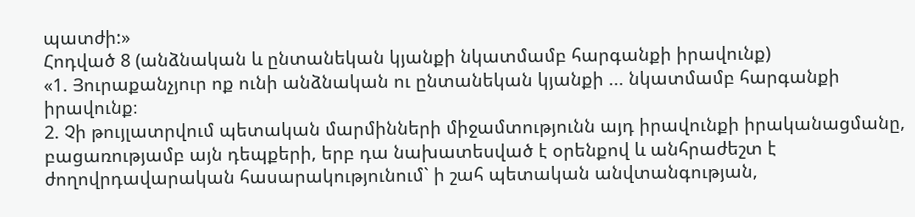պատժի:»
Հոդված 8 (անձնական և ընտանեկան կյանքի նկատմամբ հարգանքի իրավունք)
«1. Յուրաքանչյուր ոք ունի անձնական ու ընտանեկան կյանքի ... նկատմամբ հարգանքի իրավունք։
2. Չի թույլատրվում պետական մարմինների միջամտությունն այդ իրավունքի իրականացմանը, բացառությամբ այն դեպքերի, երբ դա նախատեսված է օրենքով և անհրաժեշտ է ժողովրդավարական հասարակությունում` ի շահ պետական անվտանգության,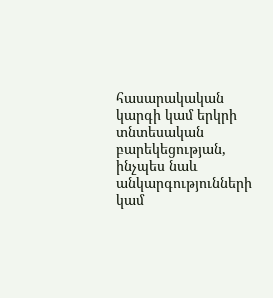հասարակական կարգի կամ երկրի տնտեսական բարեկեցության, ինչպես նաև անկարգությունների կամ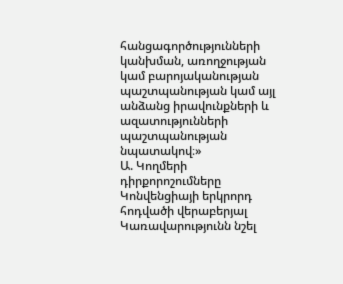հանցագործությունների կանխման, առողջության կամ բարոյականության պաշտպանության կամ այլ անձանց իրավունքների և ազատությունների պաշտպանության նպատակով։»
Ա. Կողմերի դիրքորոշումները
Կոնվենցիայի երկրորդ հոդվածի վերաբերյալ
Կառավարությունն նշել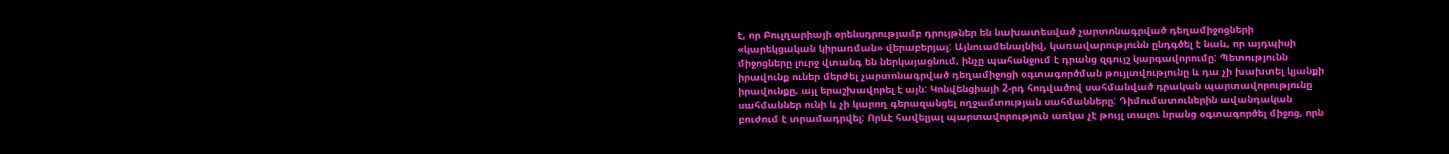է, որ Բուլղարիայի օրենսդրությամբ դրույթներ են նախատեսված չարտոնագրված դեղամիջոցների «կարեկցական կիրառման» վերաբերյալ: Այնուամենայնիվ, կառավարությունն ընդգծել է նաև, որ այդպիսի միջոցները լուրջ վտանգ են ներկայացնում, ինչը պահանջում է դրանց զգույշ կարգավորումը: Պետությունն իրավունք ուներ մերժել չարտոնագրված դեղամիջոցի օգտագործման թույլտվությունը և դա չի խախտել կյանքի իրավունքը, այլ երաշխավորել է այն: Կոնվենցիայի 2-րդ հոդվածով սահմանված դրական պարտավորությունը սահմաններ ունի և չի կարող գերազանցել ողջամտության սահմանները: Դիմումատուներին ավանդական բուժում է տրամադրվել: Որևէ հավելյալ պարտավորություն առկա չէ թույլ տալու նրանց օգտագործել միջոց, որն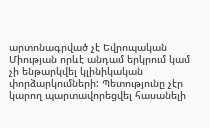արտոնագրված չէ Եվրոպական Միության որևէ անդամ երկրում կամ չի ենթարկվել կլինիկական փորձարկումների: Պետությունը չէր կարող պարտավորեցվել հասանելի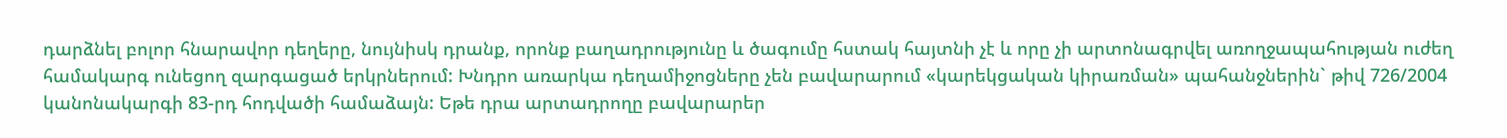դարձնել բոլոր հնարավոր դեղերը, նույնիսկ դրանք, որոնք բաղադրությունը և ծագումը հստակ հայտնի չէ և որը չի արտոնագրվել առողջապահության ուժեղ համակարգ ունեցող զարգացած երկրներում: Խնդրո առարկա դեղամիջոցները չեն բավարարում «կարեկցական կիրառման» պահանջներին` թիվ 726/2004 կանոնակարգի 83-րդ հոդվածի համաձայն: Եթե դրա արտադրողը բավարարեր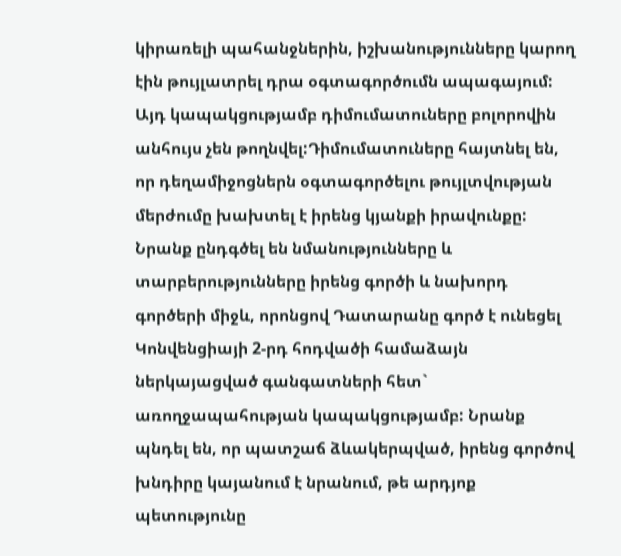կիրառելի պահանջներին, իշխանությունները կարող էին թույլատրել դրա օգտագործումն ապագայում: Այդ կապակցությամբ դիմումատուները բոլորովին անհույս չեն թողնվել:Դիմումատուները հայտնել են, որ դեղամիջոցներն օգտագործելու թույլտվության մերժումը խախտել է իրենց կյանքի իրավունքը: Նրանք ընդգծել են նմանությունները և տարբերությունները իրենց գործի և նախորդ գործերի միջև, որոնցով Դատարանը գործ է ունեցել Կոնվենցիայի 2-րդ հոդվածի համաձայն ներկայացված գանգատների հետ` առողջապահության կապակցությամբ: Նրանք պնդել են, որ պատշաճ ձևակերպված, իրենց գործով խնդիրը կայանում է նրանում, թե արդյոք պետությունը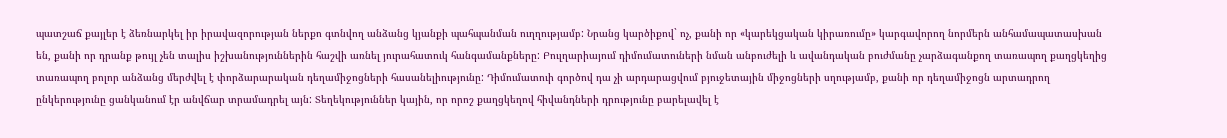պատշաճ քայլեր է ձեռնարկել իր իրավազորության ներքո գտնվող անձանց կյանքի պահպանման ուղղությամբ: Նրանց կարծիքով` ոչ, քանի որ «կարեկցական կիրառումը» կարգավորող նորմերն անհամապատասխան են, քանի որ դրանք թույլ չեն տալիս իշխանություններին հաշվի առնել յուրահատուկ հանգամանքները: Բուլղարիայում դիմումատուների նման անբուժելի և ավանդական բուժմանը չարձագանքող տառապող քաղցկեղից տառապող բոլոր անձանց մերժվել է փորձարարական դեղամիջոցների հասանելիությունը: Դիմումատուի գործով դա չի արդարացվում բյուջետային միջոցների սղությամբ, քանի որ դեղամիջոցն արտադրող ընկերությունը ցանկանում էր անվճար տրամադրել այն: Տեղեկություններ կային, որ որոշ քաղցկեղով հիվանդների դրությունը բարելավել է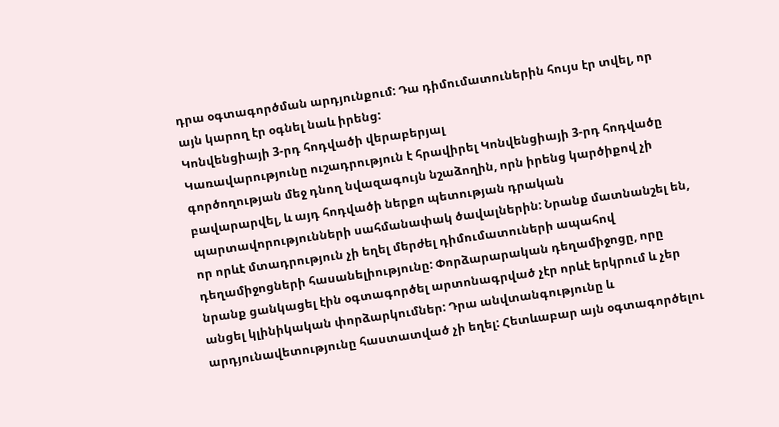դրա օգտագործման արդյունքում: Դա դիմումատուներին հույս էր տվել, որ այն կարող էր օգնել նաև իրենց:
Կոնվենցիայի 3-րդ հոդվածի վերաբերյալ
Կառավարությունը ուշադրություն է հրավիրել Կոնվենցիայի 3-րդ հոդվածը գործողության մեջ դնող նվազագույն նշաձողին, որն իրենց կարծիքով չի բավարարվել, և այդ հոդվածի ներքո պետության դրական պարտավորությունների սահմանափակ ծավալներին: Նրանք մատնանշել են, որ որևէ մտադրություն չի եղել մերժել դիմումատուների ապահով դեղամիջոցների հասանելիությունը: Փորձարարական դեղամիջոցը, որը նրանք ցանկացել էին օգտագործել արտոնագրված չէր որևէ երկրում և չեր անցել կլինիկական փորձարկումներ: Դրա անվտանգությունը և արդյունավետությունը հաստատված չի եղել: Հետևաբար այն օգտագործելու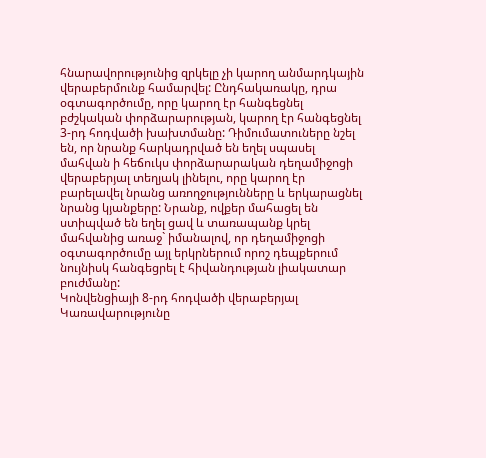հնարավորությունից զրկելը չի կարող անմարդկային վերաբերմունք համարվել: Ընդհակառակը, դրա օգտագործումը, որը կարող էր հանգեցնել բժշկական փորձարարության, կարող էր հանգեցնել 3-րդ հոդվածի խախտմանը: Դիմումատուները նշել են, որ նրանք հարկադրված են եղել սպասել մահվան ի հեճուկս փորձարարական դեղամիջոցի վերաբերյալ տեղյակ լինելու, որը կարող էր բարելավել նրանց առողջությունները և երկարացնել նրանց կյանքերը: Նրանք, ովքեր մահացել են ստիպված են եղել ցավ և տառապանք կրել մահվանից առաջ` իմանալով, որ դեղամիջոցի օգտագործումը այլ երկրներում որոշ դեպքերում նույնիսկ հանգեցրել է հիվանդության լիակատար բուժմանը:
Կոնվենցիայի 8-րդ հոդվածի վերաբերյալ
Կառավարությունը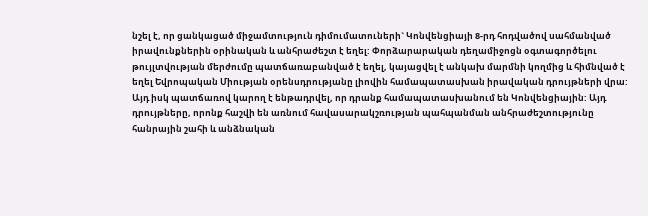նշել է, որ ցանկացած միջամտություն դիմումատուների` Կոնվենցիայի 8-րդ հոդվածով սահմանված իրավունքներին օրինական և անհրաժեշտ է եղել: Փորձարարական դեղամիջոցն օգտագործելու թույլտվության մերժումը պատճառաբանված է եղել, կայացվել է անկախ մարմնի կողմից և հիմնված է եղել Եվրոպական Միության օրենսդրությանը լիովին համապատասխան իրավական դրույթների վրա: Այդ իսկ պատճառով կարող է ենթադրվել, որ դրանք համապատասխանում են Կոնվենցիային: Այդ դրույթները, որոնք հաշվի են առնում հավասարակշռության պահպանման անհրաժեշտությունը հանրային շահի և անձնական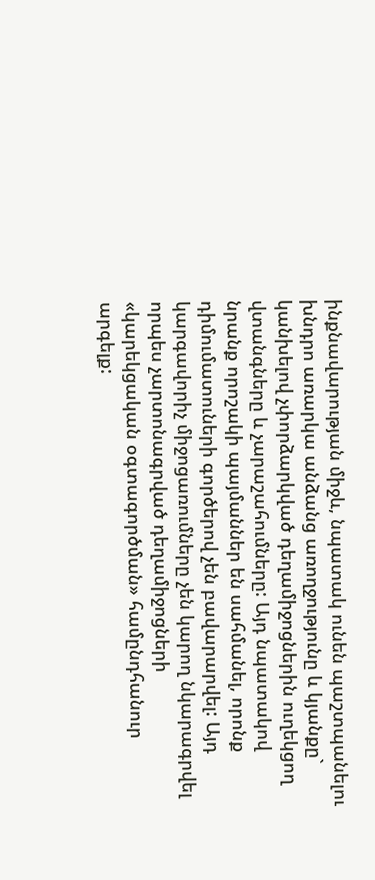ինքնավարության միջև, նպատակ ունեն պաշտպանելու խնդրո առարկա անձանց առողջությունը և կյանքը` կանխելով չփորձարկված դեղամիջոցներին ուղեկցող վտանգները և չարաշահումները: Այդ նպատակով նրանք որոշակի պայմաններ են սահմանել, որոնք դիմումատուների գործերով չեն բավարարվել: Այդ կարգավորիչ միջոցառումները չեն կարող նկարագրվել որպես չարտոնագրված դեղամիջոցների «կարեկցական օգտագործման» համընդհանուր արգելք: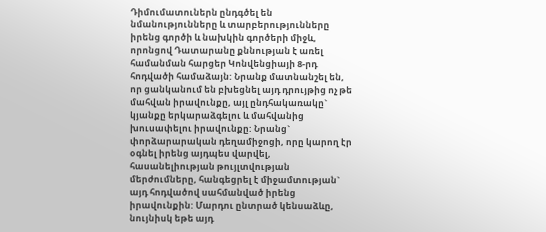Դիմումատուներն ընդգծել են նմանությունները և տարբերությունները իրենց գործի և նախկին գործերի միջև, որոնցով Դատարանը քննության է առել համանման հարցեր Կոնվենցիայի 8-րդ հոդվածի համաձայն: Նրանք մատնանշել են, որ ցանկանում են բխեցնել այդ դրույթից ոչ թե մահվան իրավունքը, այլ ընդհակառակը` կյանքը երկարաձգելու և մահվանից խուսափելու իրավունքը: Նրանց` փորձարարական դեղամիջոցի, որը կարող էր օգնել իրենց այդպես վարվել, հասանելիության թույլտվության մերժումները, հանգեցրել է միջամտության` այդ հոդվածով սահմանված իրենց իրավունքին: Մարդու ընտրած կենսաձևը, նույնիսկ եթե այդ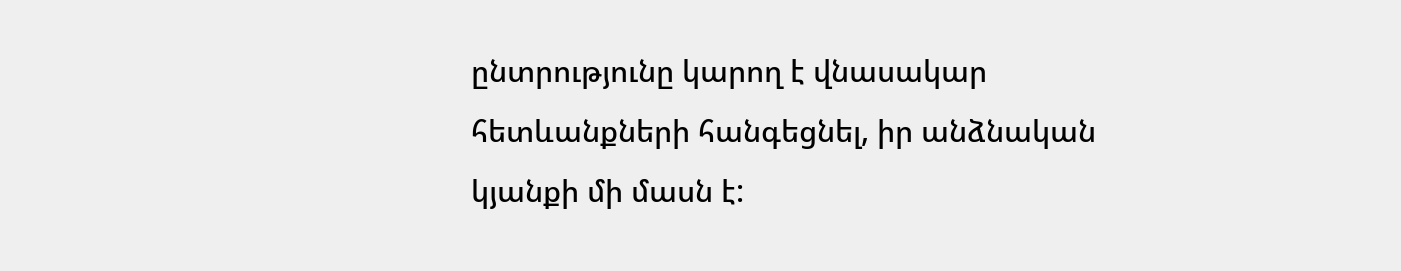ընտրությունը կարող է վնասակար հետևանքների հանգեցնել, իր անձնական կյանքի մի մասն է: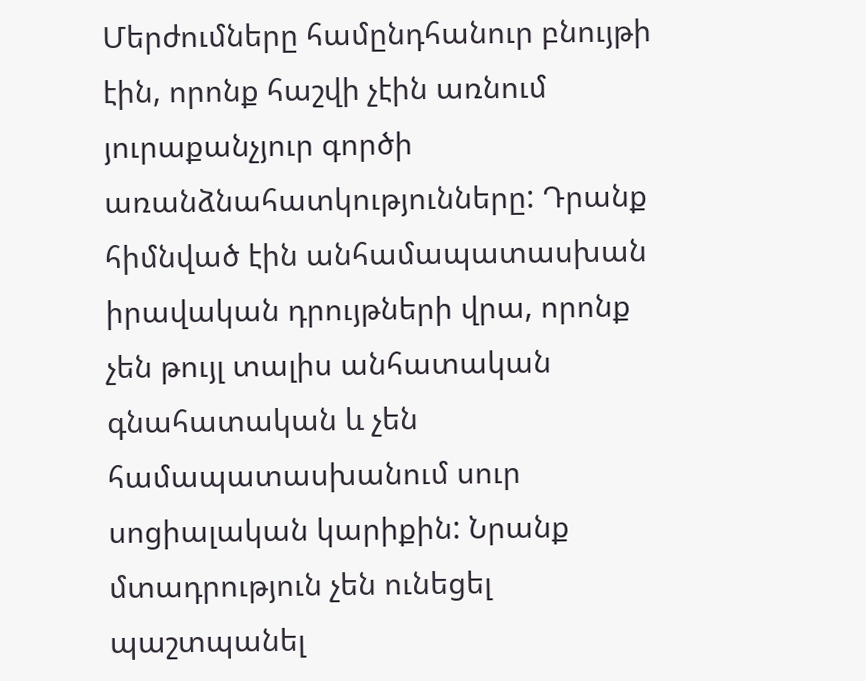Մերժումները համընդհանուր բնույթի էին, որոնք հաշվի չէին առնում յուրաքանչյուր գործի առանձնահատկությունները: Դրանք հիմնված էին անհամապատասխան իրավական դրույթների վրա, որոնք չեն թույլ տալիս անհատական գնահատական և չեն համապատասխանում սուր սոցիալական կարիքին: Նրանք մտադրություն չեն ունեցել պաշտպանել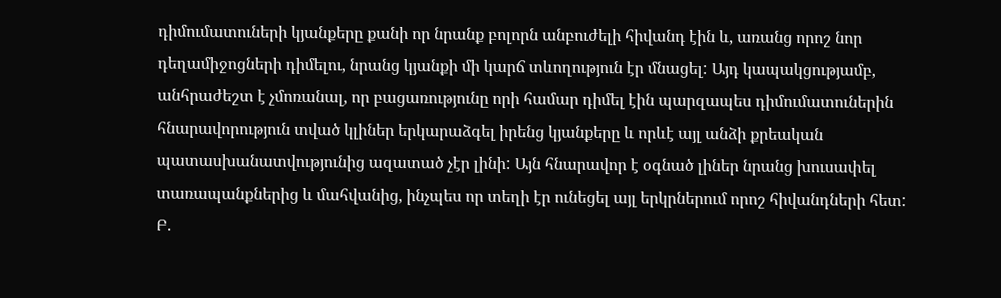դիմումատուների կյանքերը քանի որ նրանք բոլորն անբուժելի հիվանդ էին և, առանց որոշ նոր դեղամիջոցների դիմելու, նրանց կյանքի մի կարճ տևողություն էր մնացել: Այդ կապակցությամբ, անհրաժեշտ է չմոռանալ, որ բացառությունը որի համար դիմել էին պարզապես դիմումատուներին հնարավորություն տված կլիներ երկարաձգել իրենց կյանքերը և որևէ այլ անձի քրեական պատասխանատվությունից ազատած չէր լինի: Այն հնարավոր է օգնած լիներ նրանց խուսափել տառապանքներից և մահվանից, ինչպես որ տեղի էր ունեցել այլ երկրներում որոշ հիվանդների հետ:
Բ.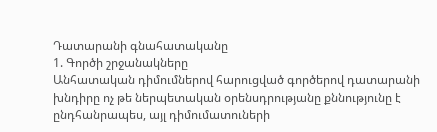Դատարանի գնահատականը
1. Գործի շրջանակները
Անհատական դիմումներով հարուցված գործերով դատարանի խնդիրը ոչ թե ներպետական օրենսդրությանը քննությունը է ընդհանրապես, այլ դիմումատուների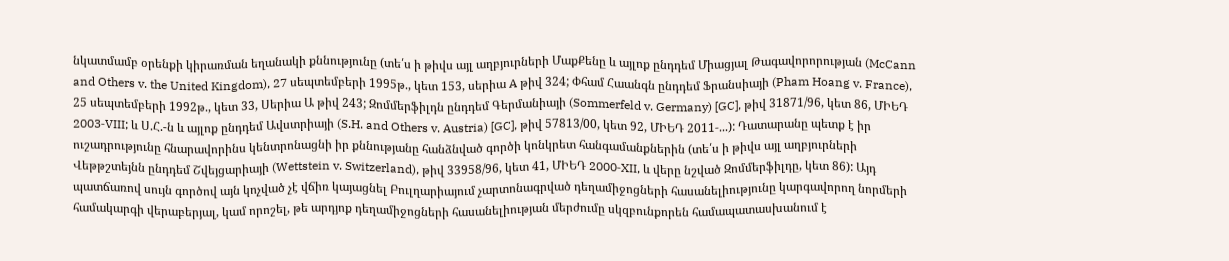նկատմամբ օրենքի կիրառման եղանակի քննությունը (տե՛ս ի թիվս այլ աղբյուրների ՄաքՔենը և այլոք ընդդեմ Միացյալ Թագավորորության (McCann and Others v. the United Kingdom), 27 սեպտեմբերի 1995թ., կետ 153, սերիա A թիվ 324; Փհամ Հաանգն ընդդեմ Ֆրանսիայի (Pham Hoang v. France), 25 սեպտեմբերի 1992թ., կետ 33, Սերիա Ա թիվ 243; Զոմմերֆիլդն ընդդեմ Գերմանիայի (Sommerfeld v. Germany) [GC], թիվ 31871/96, կետ 86, ՄԻԵԴ 2003‑VIII; և Ս.Հ.-ն և այլոք ընդդեմ Ավստրիայի (S.H. and Others v. Austria) [GC], թիվ 57813/00, կետ 92, ՄԻԵԴ 2011‑...): Դատարանը պետք է իր ուշադրությունը հնարավորինս կենտրոնացնի իր քննությանը հանձնված գործի կոնկրետ հանգամանքներին (տե՛ս ի թիվս այլ աղբյուրների Վեթթշտեյնն ընդդեմ Շվեյցարիայի (Wettstein v. Switzerland), թիվ 33958/96, կետ 41, ՄԻԵԴ 2000‑XII, և վերը նշված Զոմմերֆիլդը, կետ 86): Այդ պատճառով սույն գործով այն կոչված չէ վճիռ կայացնել Բուլղարիայում չարտոնագրված դեղամիջոցների հասանելիությունը կարգավորող նորմերի համակարգի վերաբերյալ, կամ որոշել, թե արդյոք դեղամիջոցների հասանելիության մերժումը սկզբունքորեն համապատասխանում է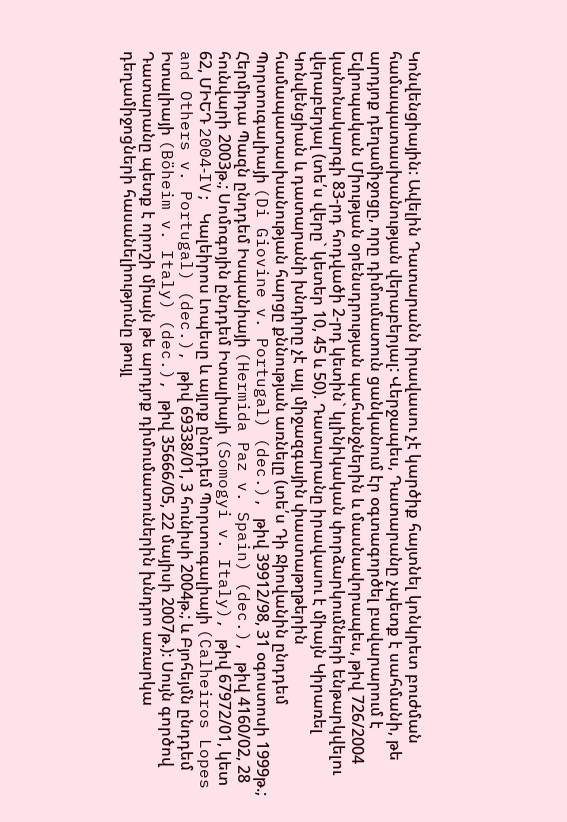Կոնվենցիային: Ավելին Դատարանն իրավասու չէ կարծիք հայտնել կոնկրետ բուժման համապատասխանության վերաբերյալ: Վերջապես, Դատարանը չպետք է սահմանի, թե արդյոք դեղամիջոցը, որը դիմումատուն ցանկանում էր օգտագործել բավարարում է Եվրոպական Միության օրենսդրության պահանջներին և մասնավորապես, թիվ 726/2004 կանոնակարգի 83-րդ հոդվածի 2-րդ կետին` կլինիկական փորձարկումների ենթարկվելու վերաբերյալ (տե՛ս վերը` կետեր 10, 45 և 50). Դատարանը իրավասու է միայն Կիրառել Կոնվենցիան և դատարանի խնդիրը չէ այլ միջազգային փաստաթղթերին համապատասխանության հարցը քննության առնելը (տե՛ս Դի Ջիովանին ընդդեմ Պորտուգալիայի (Di Giovine v. Portugal) (dec.), թիվ 39912/98, 31 օգոստոսի 1999թ.; Հերմիդա Պազն ընդդեմ Իսպանիայի (Hermida Paz v. Spain) (dec.), թիվ 4160/02, 28 հունվարի 2003թ.; Սոմոգոյին ընդդեմ Իտալիայի (Somogyi v. Italy), թիվ 67972/01, կետ 62, ՄԻԵԴ 2004‑IV; Կալեիրոս Լոպեսը և այլոք ընդդեմ Պորտուգալիայի (Calheiros Lopes and Others v. Portugal) (dec.), թիվ 69338/01, 3 հունիսի 2004թ.; և Բյոհեյմն ընդդեմ Իտալիայի (Böheim v. Italy) (dec.), թիվ 35666/05, 22 մայիսի 2007թ.): Սույն գործով Դատարանը պետք է որոշի միայն թե արդյոք դիմումատուներին խնդրո առարկա դեղամիջոցների հասանելիությունը թույլ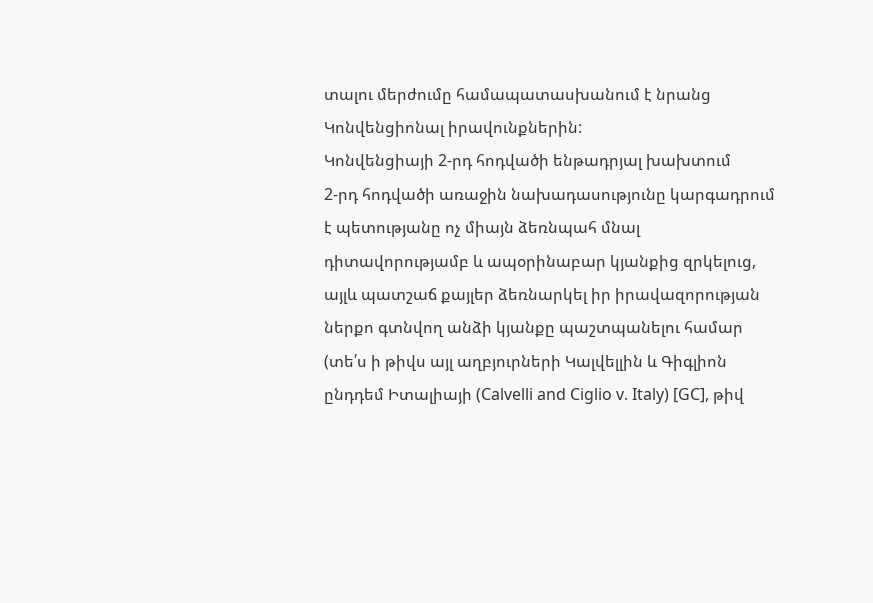տալու մերժումը համապատասխանում է նրանց Կոնվենցիոնալ իրավունքներին:
Կոնվենցիայի 2-րդ հոդվածի ենթադրյալ խախտում
2-րդ հոդվածի առաջին նախադասությունը կարգադրում է պետությանը ոչ միայն ձեռնպահ մնալ դիտավորությամբ և ապօրինաբար կյանքից զրկելուց, այլև պատշաճ քայլեր ձեռնարկել իր իրավազորության ներքո գտնվող անձի կյանքը պաշտպանելու համար (տե՛ս ի թիվս այլ աղբյուրների Կալվելլին և Գիգլիոն ընդդեմ Իտալիայի (Calvelli and Ciglio v. Italy) [GC], թիվ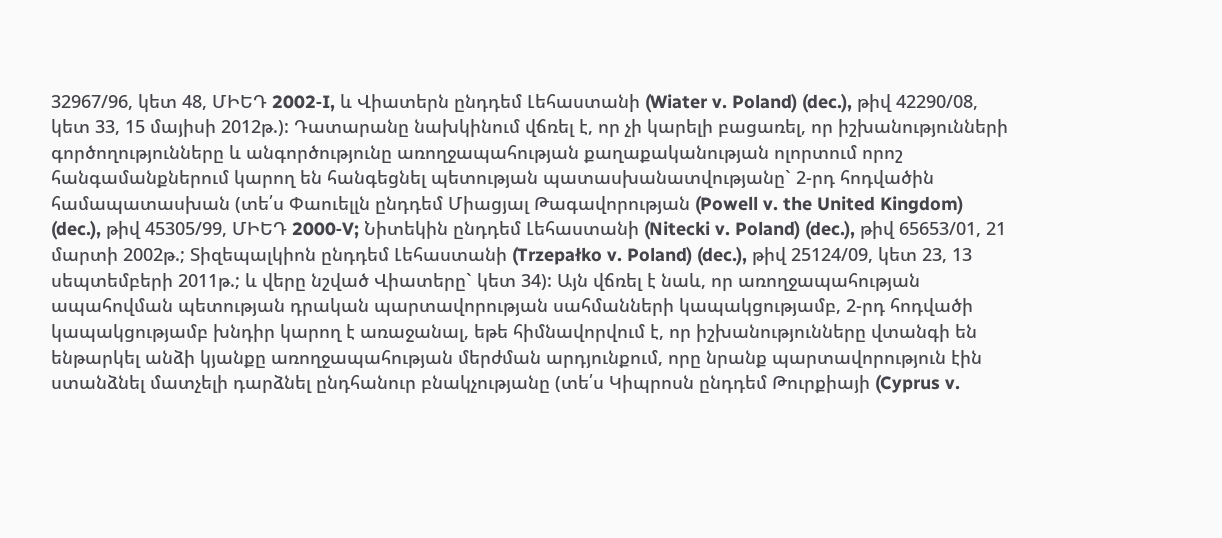32967/96, կետ 48, ՄԻԵԴ 2002‑I, և Վիատերն ընդդեմ Լեհաստանի (Wiater v. Poland) (dec.), թիվ 42290/08, կետ 33, 15 մայիսի 2012թ.): Դատարանը նախկինում վճռել է, որ չի կարելի բացառել, որ իշխանությունների գործողությունները և անգործությունը առողջապահության քաղաքականության ոլորտում որոշ հանգամանքներում կարող են հանգեցնել պետության պատասխանատվությանը` 2-րդ հոդվածին համապատասխան (տե՛ս Փաուելլն ընդդեմ Միացյալ Թագավորության (Powell v. the United Kingdom) (dec.), թիվ 45305/99, ՄԻԵԴ 2000‑V; Նիտեկին ընդդեմ Լեհաստանի (Nitecki v. Poland) (dec.), թիվ 65653/01, 21 մարտի 2002թ.; Տիզեպալկիոն ընդդեմ Լեհաստանի (Trzepałko v. Poland) (dec.), թիվ 25124/09, կետ 23, 13 սեպտեմբերի 2011թ.; և վերը նշված Վիատերը` կետ 34): Այն վճռել է նաև, որ առողջապահության ապահովման պետության դրական պարտավորության սահմանների կապակցությամբ, 2-րդ հոդվածի կապակցությամբ խնդիր կարող է առաջանալ, եթե հիմնավորվում է, որ իշխանությունները վտանգի են ենթարկել անձի կյանքը առողջապահության մերժման արդյունքում, որը նրանք պարտավորություն էին ստանձնել մատչելի դարձնել ընդհանուր բնակչությանը (տե՛ս Կիպրոսն ընդդեմ Թուրքիայի (Cyprus v.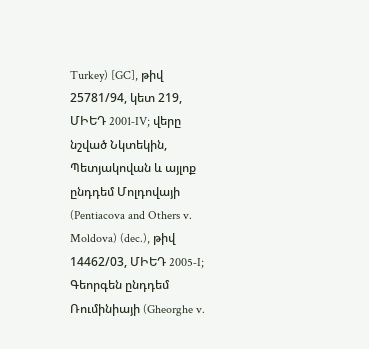Turkey) [GC], թիվ 25781/94, կետ 219, ՄԻԵԴ 2001‑IV; վերը նշված Նկտեկին, Պետյակովան և այլոք ընդդեմ Մոլդովայի (Pentiacova and Others v. Moldova) (dec.), թիվ 14462/03, ՄԻԵԴ 2005‑I; Գեորգեն ընդդեմ Ռումինիայի (Gheorghe v.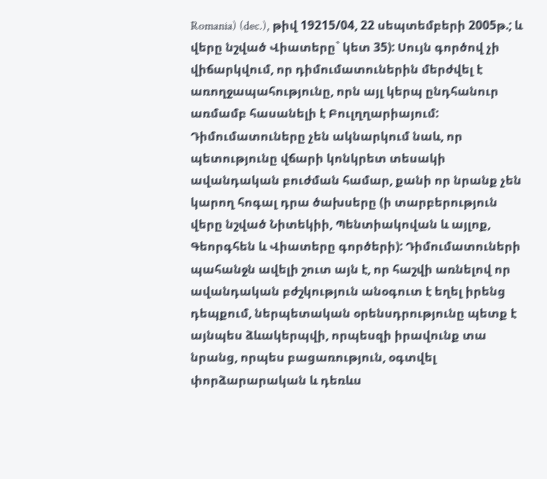Romania) (dec.), թիվ 19215/04, 22 սեպտեմբերի 2005թ.; և վերը նշված Վիատերը` կետ 35): Սույն գործով չի վիճարկվում, որ դիմումատուներին մերժվել է առողջապահությունը, որն այլ կերպ ընդհանուր առմամբ հասանելի է Բուլղղարիայում: Դիմումատուները չեն ակնարկում նաև, որ պետությունը վճարի կոնկրետ տեսակի ավանդական բուժման համար, քանի որ նրանք չեն կարող հոգալ դրա ծախսերը (ի տարբերություն վերը նշված Նիտեկիի, Պենտիակովան և այլոք, Գեորգհեն և Վիատերը գործերի): Դիմումատուների պահանջն ավելի շուտ այն է, որ հաշվի առնելով որ ավանդական բժշկություն անօգուտ է եղել իրենց դեպքում, ներպետական օրենսդրությունը պետք է այնպես ձևակերպվի, որպեսզի իրավունք տա նրանց, որպես բացառություն, օգտվել փորձարարական և դեռևս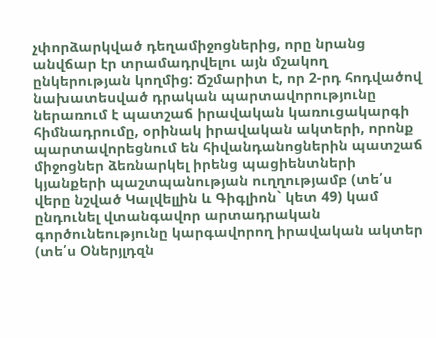չփորձարկված դեղամիջոցներից, որը նրանց անվճար էր տրամադրվելու այն մշակող ընկերության կողմից: Ճշմարիտ է, որ 2-րդ հոդվածով նախատեսված դրական պարտավորությունը ներառում է պատշաճ իրավական կառուցակարգի հիմնադրումը, օրինակ իրավական ակտերի, որոնք պարտավորեցնում են հիվանդանոցներին պատշաճ միջոցներ ձեռնարկել իրենց պացիենտների կյանքերի պաշտպանության ուղղությամբ (տե՛ս վերը նշված Կալվելլին և Գիգլիոն` կետ 49) կամ ընդունել վտանգավոր արտադրական գործունեությունը կարգավորող իրավական ակտեր (տե՛ս Օներյլդզն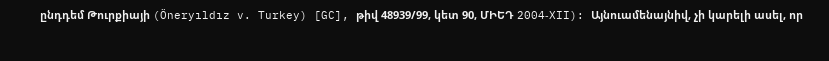ընդդեմ Թուրքիայի (Öneryıldız v. Turkey) [GC], թիվ 48939/99, կետ 90, ՄԻԵԴ 2004‑XII): Այնուամենայնիվ, չի կարելի ասել, որ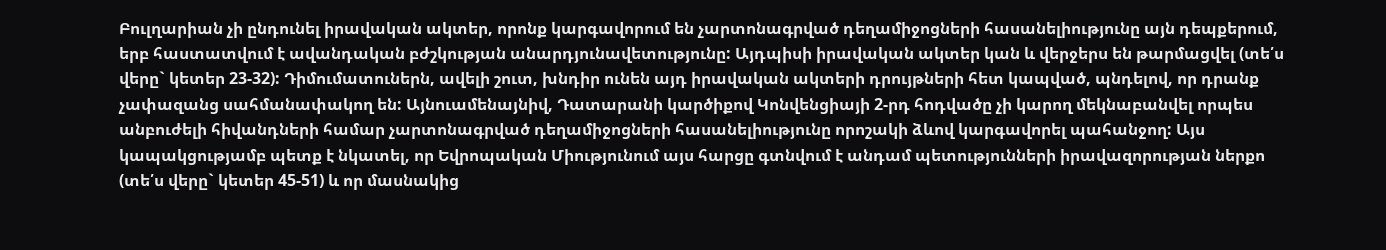Բուլղարիան չի ընդունել իրավական ակտեր, որոնք կարգավորում են չարտոնագրված դեղամիջոցների հասանելիությունը այն դեպքերում, երբ հաստատվում է ավանդական բժշկության անարդյունավետությունը: Այդպիսի իրավական ակտեր կան և վերջերս են թարմացվել (տե՛ս վերը` կետեր 23-32): Դիմումատուներն, ավելի շուտ, խնդիր ունեն այդ իրավական ակտերի դրույթների հետ կապված, պնդելով, որ դրանք չափազանց սահմանափակող են: Այնուամենայնիվ, Դատարանի կարծիքով Կոնվենցիայի 2-րդ հոդվածը չի կարող մեկնաբանվել որպես անբուժելի հիվանդների համար չարտոնագրված դեղամիջոցների հասանելիությունը որոշակի ձևով կարգավորել պահանջող: Այս կապակցությամբ պետք է նկատել, որ Եվրոպական Միությունում այս հարցը գտնվում է անդամ պետությունների իրավազորության ներքո (տե՛ս վերը` կետեր 45-51) և որ մասնակից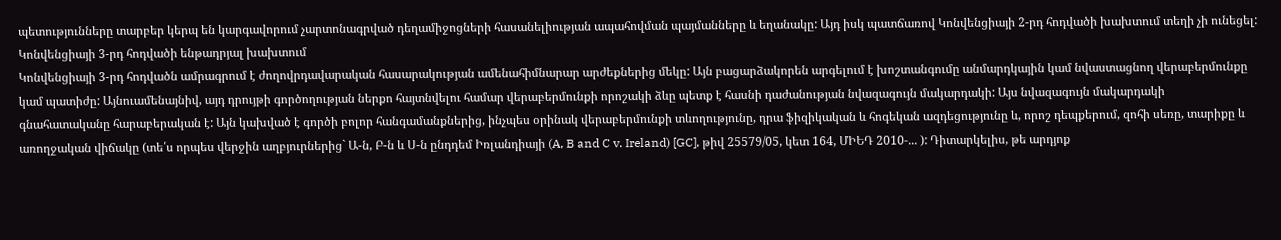պետությունները տարբեր կերպ են կարգավորում չարտոնագրված դեղամիջոցների հասանելիության ապահովման պայմանները և եղանակը: Այդ իսկ պատճառով Կոնվենցիայի 2-րդ հոդվածի խախտում տեղի չի ունեցել:
Կոնվենցիայի 3-րդ հոդվածի ենթադրյալ խախտում
Կոնվենցիայի 3-րդ հոդվածն ամրագրում է ժողովրդավարական հասարակության ամենահիմնարար արժեքներից մեկը: Այն բացարձակորեն արգելում է խոշտանգումը անմարդկային կամ նվաստացնող վերաբերմունքը կամ պատիժը: Այնուամենայնիվ, այդ դրույթի գործողության ներքո հայտնվելու համար վերաբերմունքի որոշակի ձևը պետք է հասնի դաժանության նվազագույն մակարդակի: Այս նվազագույն մակարդակի գնահատականը հարաբերական է: Այն կախված է գործի բոլոր հանգամանքներից, ինչպես օրինակ վերաբերմունքի տևողությունը, դրա ֆիզիկական և հոգեկան ազդեցությունը և, որոշ դեպքերում, զոհի սեռը, տարիքը և առողջական վիճակը (տե՛ս որպես վերջին աղբյուրներից` Ա-ն, Բ-ն և Ս-ն ընդդեմ Իռլանդիայի (A, B and C v. Ireland) [GC], թիվ 25579/05, կետ 164, ՄԻԵԴ 2010‑... ): Դիտարկելիս, թե արդյոք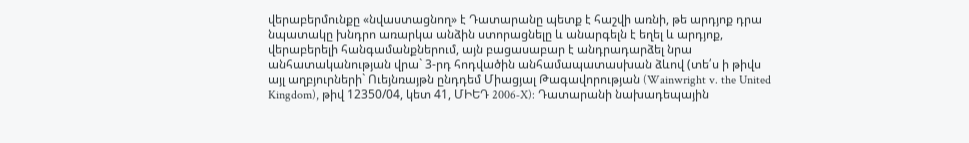վերաբերմունքը «նվաստացնող» է Դատարանը պետք է հաշվի առնի, թե արդյոք դրա նպատակը խնդրո առարկա անձին ստորացնելը և անարգելն է եղել և արդյոք, վերաբերելի հանգամանքներում, այն բացասաբար է անդրադարձել նրա անհատականության վրա` 3-րդ հոդվածին անհամապատասխան ձևով (տե՛ս ի թիվս այլ աղբյուրների` Ուեյնռայթն ընդդեմ Միացյալ Թագավորության (Wainwright v. the United Kingdom), թիվ 12350/04, կետ 41, ՄԻԵԴ 2006‑X): Դատարանի նախադեպային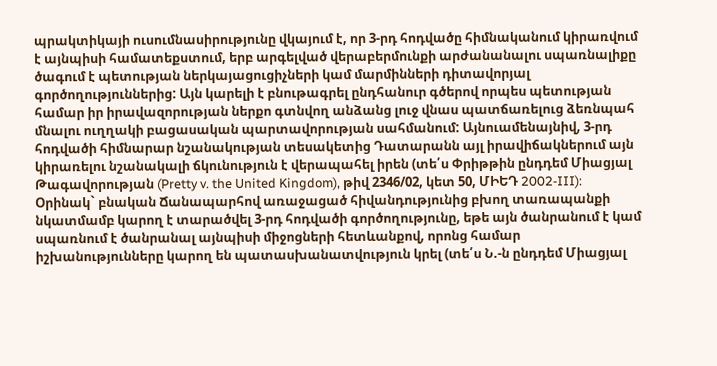պրակտիկայի ուսումնասիրությունը վկայում է, որ 3-րդ հոդվածը հիմնականում կիրառվում է այնպիսի համատեքստում, երբ արգելված վերաբերմունքի արժանանալու սպառնալիքը ծագում է պետության ներկայացուցիչների կամ մարմինների դիտավորյալ գործողություններից: Այն կարելի է բնութագրել ընդհանուր գծերով որպես պետության համար իր իրավազորության ներքո գտնվող անձանց լուջ վնաս պատճառելուց ձեռնպահ մնալու ուղղակի բացասական պարտավորության սահմանում: Այնուամենայնիվ, 3-րդ հոդվածի հիմնարար նշանակության տեսակետից Դատարանն այլ իրավիճակներում այն կիրառելու նշանակալի ճկունություն է վերապահել իրեն (տե՛ս Փրիթթին ընդդեմ Միացյալ Թագավորության (Pretty v. the United Kingdom), թիվ 2346/02, կետ 50, ՄԻԵԴ 2002‑III): Օրինակ` բնական Ճանապարհով առաջացած հիվանդությունից բխող տառապանքի նկատմամբ կարող է տարածվել 3-րդ հոդվածի գործողությունը, եթե այն ծանրանում է կամ սպառնում է ծանրանալ այնպիսի միջոցների հետևանքով, որոնց համար իշխանությունները կարող են պատասխանատվություն կրել (տե՛ս Ն.-ն ընդդեմ Միացյալ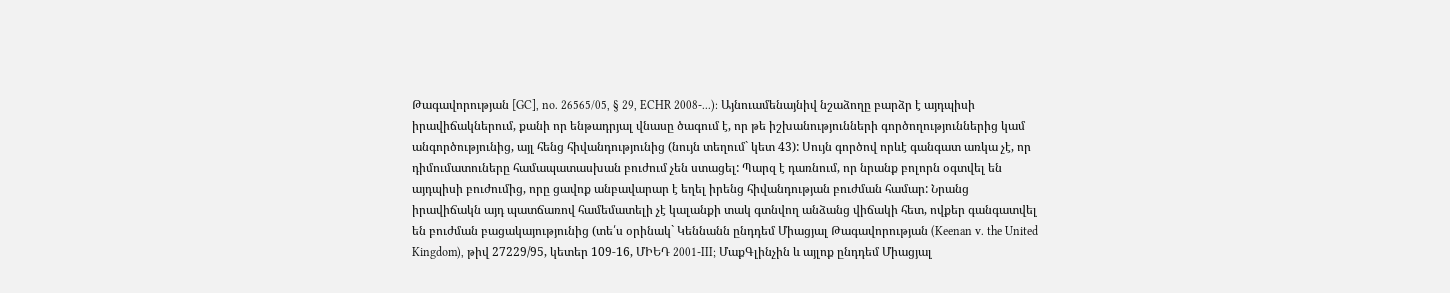Թագավորության [GC], no. 26565/05, § 29, ECHR 2008‑...): Այնուամենայնիվ նշաձողը բարձր է այդպիսի իրավիճակներում, քանի որ ենթադրյալ վնասը ծագում է, որ թե իշխանությունների գործողություններից կամ անգործությունից, այլ հենց հիվանդությունից (նույն տեղում` կետ 43): Սույն գործով որևէ գանգատ առկա չէ, որ դիմումատուները համապատասխան բուժում չեն ստացել: Պարզ է դառնում, որ նրանք բոլորն օգտվել են այդպիսի բուժումից, որը ցավոք անբավարար է եղել իրենց հիվանդության բուժման համար: Նրանց իրավիճակն այդ պատճառով համեմատելի չէ կալանքի տակ գտնվող անձանց վիճակի հետ, ովքեր գանգատվել են բուժման բացակայությունից (տե՛ս օրինակ` Կեննանն ընդդեմ Միացյալ Թագավորության (Keenan v. the United Kingdom), թիվ 27229/95, կետեր 109‑16, ՄԻԵԴ 2001‑III; ՄաքԳլինչին և այլոք ընդդեմ Միացյալ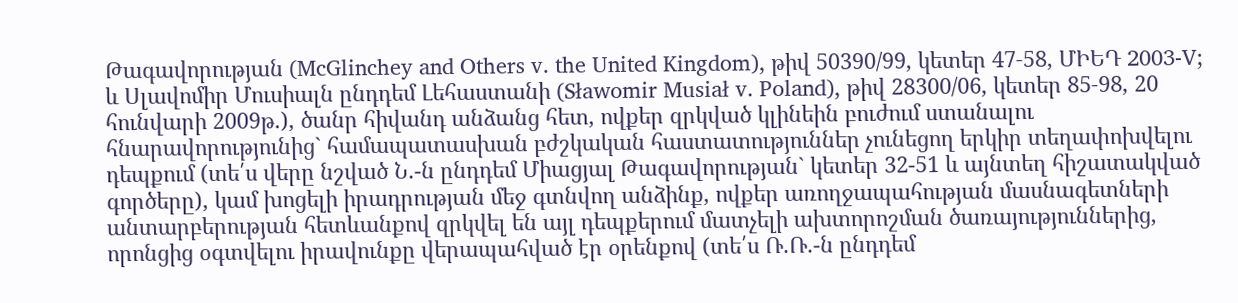Թագավորության (McGlinchey and Others v. the United Kingdom), թիվ 50390/99, կետեր 47‑58, ՄԻԵԴ 2003‑V; և Սլավոմիր Մուսիալն ընդդեմ Լեհաստանի (Sławomir Musiał v. Poland), թիվ 28300/06, կետեր 85‑98, 20 հունվարի 2009թ.), ծանր հիվանդ անձանց հետ, ովքեր զրկված կլինեին բուժում ստանալու հնարավորությունից` համապատասխան բժշկական հաստատություններ չունեցող երկիր տեղափոխվելու դեպքում (տե՛ս վերը նշված Ն.-ն ընդդեմ Միացյալ Թագավորության` կետեր 32-51 և այնտեղ հիշատակված գործերը), կամ խոցելի իրադրության մեջ գտնվող անձինք, ովքեր առողջապահության մասնագետների անտարբերության հետևանքով զրկվել են այլ դեպքերում մատչելի ախտորոշման ծառայություններից, որոնցից օգտվելու իրավունքը վերապահված էր օրենքով (տե՛ս Ռ.Ռ.-ն ընդդեմ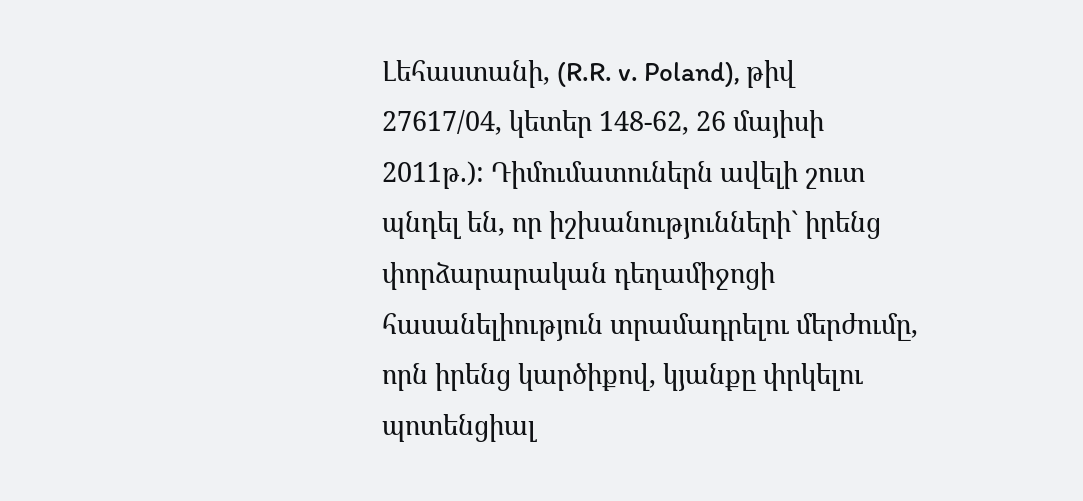Լեհաստանի, (R.R. v. Poland), թիվ 27617/04, կետեր 148‑62, 26 մայիսի 2011թ.): Դիմումատուներն ավելի շուտ պնդել են, որ իշխանությունների` իրենց փորձարարական դեղամիջոցի հասանելիություն տրամադրելու մերժումը, որն իրենց կարծիքով, կյանքը փրկելու պոտենցիալ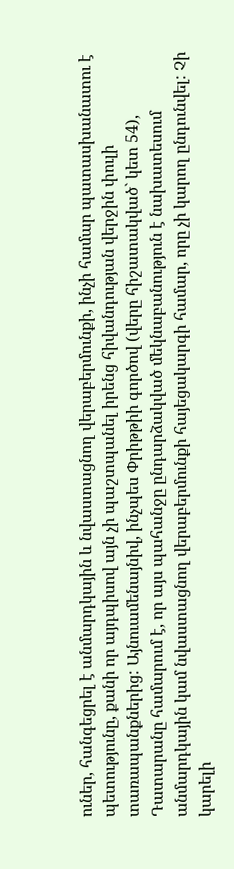ուներ, հանգեցրել է անմարդկային և նվաստացնող վերաբերմունքի, ինչի համար պատասխանատու է պետությունը, քանի որ այդպիսով այն չի պաշտպանել իրենց հիվանդության վերջին փուլի տառապանքներից: Այնուամենայնիվ, ինչպես Փրիթթիի գործով (վերը հիշատակված` կետ 54), Դատարանը համարում է, որ այս պահանջը ընդարձակված մեկնաբանություն է նախատեսում անմարդկային կամ նվաստացնող վերաբերմունքի հայեցակարգի համար, որը չի կարող ընդունվել: Չի կարելի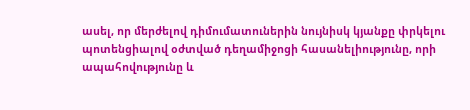ասել, որ մերժելով դիմումատուներին նույնիսկ կյանքը փրկելու պոտենցիալով օժտված դեղամիջոցի հասանելիությունը, որի ապահովությունը և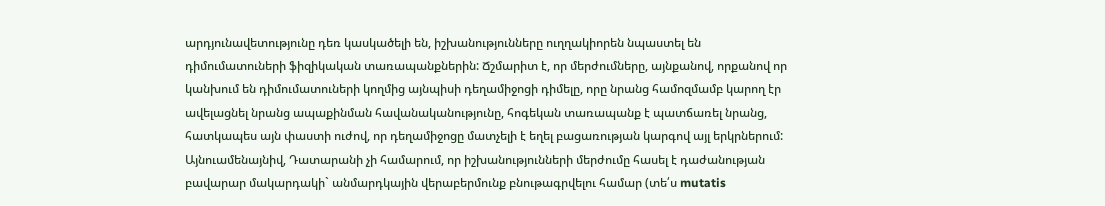արդյունավետությունը դեռ կասկածելի են, իշխանությունները ուղղակիորեն նպաստել են դիմումատուների ֆիզիկական տառապանքներին: Ճշմարիտ է, որ մերժումները, այնքանով, որքանով որ կանխում են դիմումատուների կողմից այնպիսի դեղամիջոցի դիմելը, որը նրանց համոզմամբ կարող էր ավելացնել նրանց ապաքինման հավանականությունը, հոգեկան տառապանք է պատճառել նրանց, հատկապես այն փաստի ուժով, որ դեղամիջոցը մատչելի է եղել բացառության կարգով այլ երկրներում: Այնուամենայնիվ, Դատարանի չի համարում, որ իշխանությունների մերժումը հասել է դաժանության բավարար մակարդակի` անմարդկային վերաբերմունք բնութագրվելու համար (տե՛ս mutatis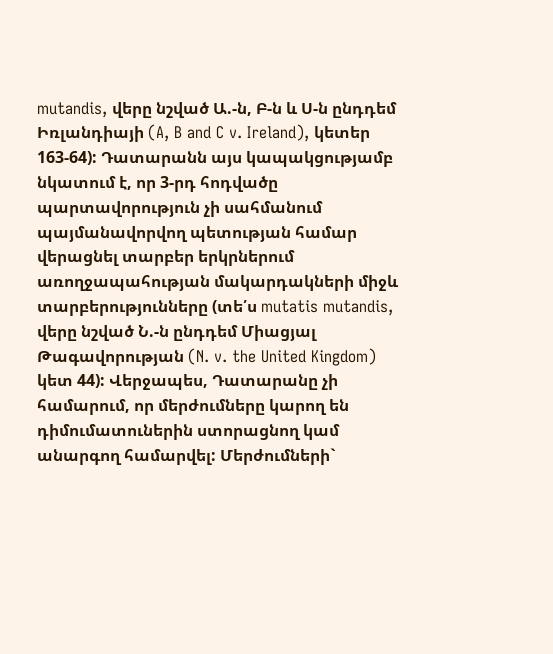mutandis, վերը նշված Ա.-ն, Բ-ն և Ս-ն ընդդեմ Իռլանդիայի (A, B and C v. Ireland), կետեր 163‑64): Դատարանն այս կապակցությամբ նկատում է, որ 3-րդ հոդվածը պարտավորություն չի սահմանում պայմանավորվող պետության համար վերացնել տարբեր երկրներում առողջապահության մակարդակների միջև տարբերությունները (տե՛ս mutatis mutandis, վերը նշված Ն.-ն ընդդեմ Միացյալ Թագավորության (N. v. the United Kingdom) կետ 44): Վերջապես, Դատարանը չի համարում, որ մերժումները կարող են դիմումատուներին ստորացնող կամ անարգող համարվել: Մերժումների`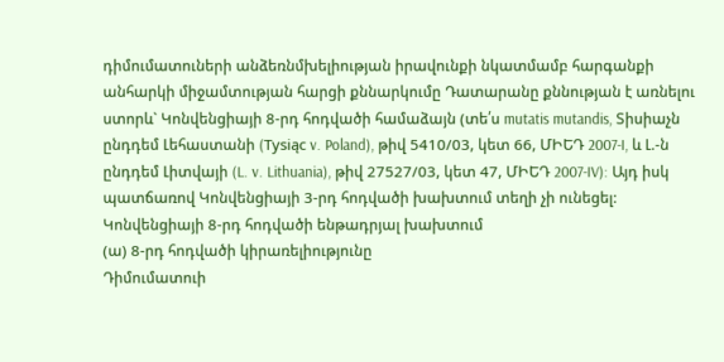դիմումատուների անձեռնմխելիության իրավունքի նկատմամբ հարգանքի անհարկի միջամտության հարցի քննարկումը Դատարանը քննության է առնելու ստորև` Կոնվենցիայի 8-րդ հոդվածի համաձայն (տե՛ս mutatis mutandis, Տիսիաչն ընդդեմ Լեհաստանի (Tysiąc v. Poland), թիվ 5410/03, կետ 66, ՄԻԵԴ 2007‑I, և Լ.-ն ընդդեմ Լիտվայի (L. v. Lithuania), թիվ 27527/03, կետ 47, ՄԻԵԴ 2007‑IV): Այդ իսկ պատճառով Կոնվենցիայի 3-րդ հոդվածի խախտում տեղի չի ունեցել:
Կոնվենցիայի 8-րդ հոդվածի ենթադրյալ խախտում
(ա) 8-րդ հոդվածի կիրառելիությունը
Դիմումատուի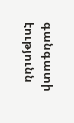գանգատի էությունն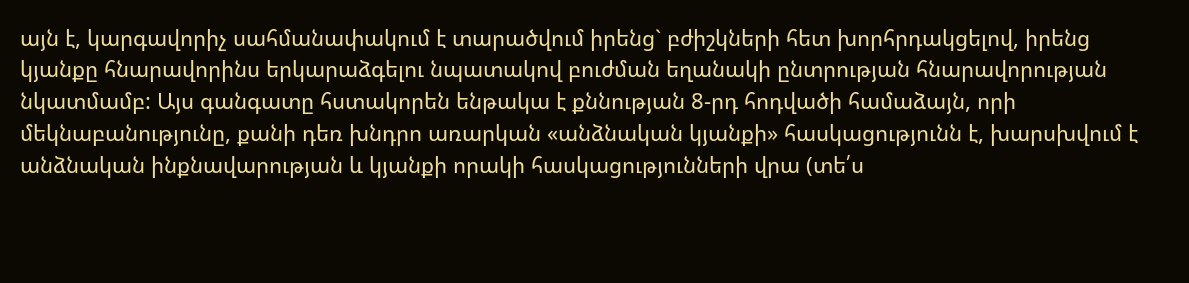այն է, կարգավորիչ սահմանափակում է տարածվում իրենց` բժիշկների հետ խորհրդակցելով, իրենց կյանքը հնարավորինս երկարաձգելու նպատակով բուժման եղանակի ընտրության հնարավորության նկատմամբ: Այս գանգատը հստակորեն ենթակա է քննության 8-րդ հոդվածի համաձայն, որի մեկնաբանությունը, քանի դեռ խնդրո առարկան «անձնական կյանքի» հասկացությունն է, խարսխվում է անձնական ինքնավարության և կյանքի որակի հասկացությունների վրա (տե՛ս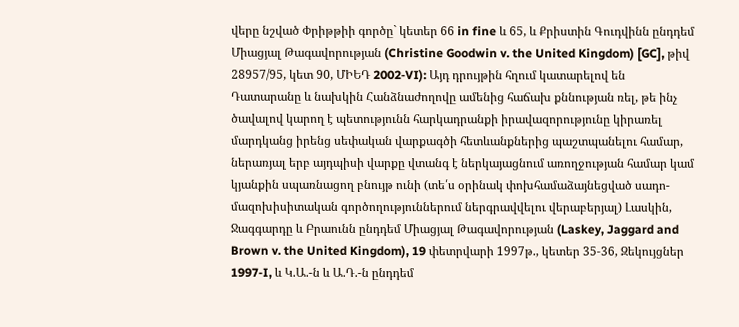վերը նշված Փրիթթիի գործը` կետեր 66 in fine և 65, և Քրիստին Գուդվինն ընդդեմ Միացյալ Թագավորության (Christine Goodwin v. the United Kingdom) [GC], թիվ 28957/95, կետ 90, ՄԻԵԴ 2002‑VI): Այդ դրույթին հղում կատարելով են Դատարանը և նախկին Հանձնաժողովը ամենից հաճախ քննության ռել, թե ինչ ծավալով կարող է պետությունն հարկադրանքի իրավազորությունը կիրառել մարդկանց իրենց սեփական վարքագծի հետևանքներից պաշտպանելու համար, ներառյալ երբ այդպիսի վարքը վտանգ է ներկայացնում առողջության համար կամ կյանքին սպառնացող բնույթ ունի (տե՛ս օրինակ փոխհամաձայնեցված սադո-մազոխիսիտական գործողություններում ներգրավվելու վերաբերյալ) Լասկին, Ջագգարդը և Բրաունն ընդդեմ Միացյալ Թագավորության (Laskey, Jaggard and Brown v. the United Kingdom), 19 փետրվարի 1997թ., կետեր 35‑36, Զեկույցներ 1997‑I, և Կ.Ա.-ն և Ա.Դ.-ն ընդդեմ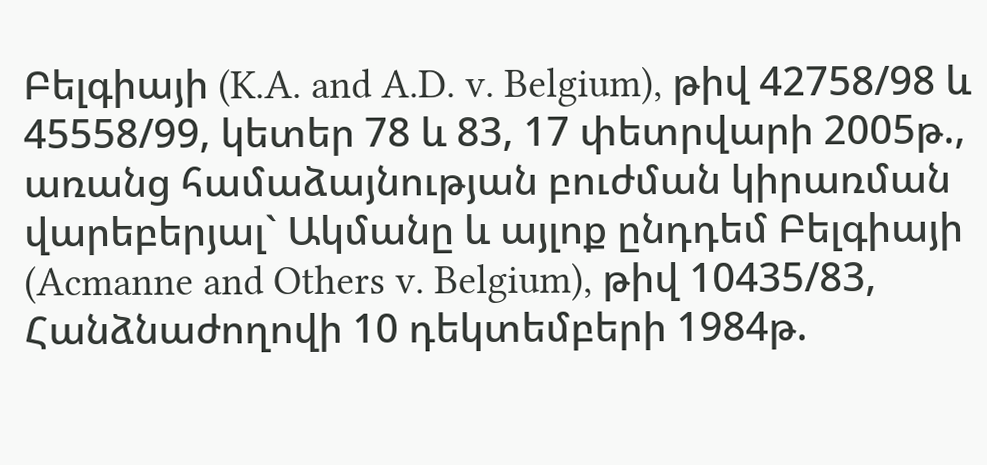Բելգիայի (K.A. and A.D. v. Belgium), թիվ 42758/98 և 45558/99, կետեր 78 և 83, 17 փետրվարի 2005թ., առանց համաձայնության բուժման կիրառման վարեբերյալ` Ակմանը և այլոք ընդդեմ Բելգիայի (Acmanne and Others v. Belgium), թիվ 10435/83, Հանձնաժողովի 10 դեկտեմբերի 1984թ.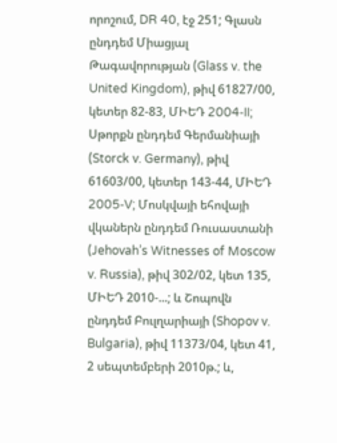որոշում, DR 40, էջ 251; Գլասն ընդդեմ Միացյալ Թագավորության (Glass v. the United Kingdom), թիվ 61827/00, կետեր 82‑83, ՄԻԵԴ 2004‑II; Սթորքն ընդդեմ Գերմանիայի (Storck v. Germany), թիվ 61603/00, կետեր 143‑44, ՄԻԵԴ 2005‑V; Մոսկվայի եհովայի վկաներն ընդդեմ Ռուսաստանի (Jehovah’s Witnesses of Moscow v. Russia), թիվ 302/02, կետ 135, ՄԻԵԴ 2010‑...; և Շոպովն ընդդեմ Բուլղարիայի (Shopov v. Bulgaria), թիվ 11373/04, կետ 41, 2 սեպտեմբերի 2010թ.; և,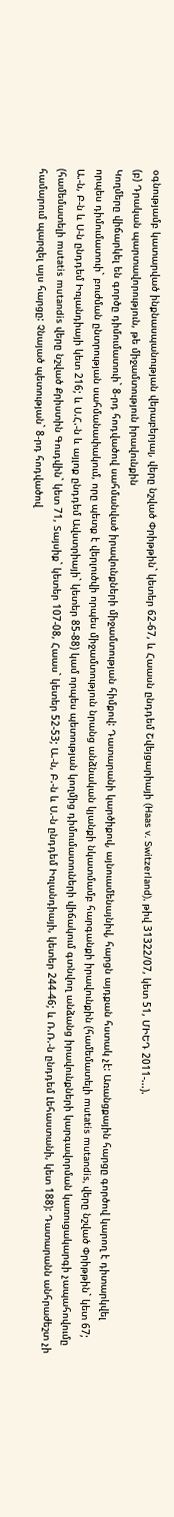օգնությամբ կատարված ինքնասպանության վերաբերյալ, վերը նշված Փրիթթին` կետեր 62‑67, և Հաասն ընդդեմ Շվեյցարիայի (Haas v. Switzerland), թիվ 31322/07, կետ 51, ՄԻԵԴ 2011‑...).
(բ) Դրական պարտավորություն, թե միջամտություն իրավունքին
Կողմերը վիճարկել են գործը դիմումատուի` 8-րդ հոդվածով սահմանված իրավունքների միջամտության հիմքով: Դատարանի կարծիքով, այնուամենայնիվ, հարցն այդքան հստակ չէ: Առանցքային հարցը գործով կարող է դիտարկվել որպես դիմումատուի` բուժման ընտրության սահմանափակում, որը պետք է վերլուծվի որպես միջամտություն նրանց անձնական կյանքի նկատմամբ հարգանքի իրավունքին (համեմատելի mutatis mutandis, վերը նշված Փրիթթին` կետ 67; Ա.-ն, Բ-ն և Ս-ն ընդդեմ Իռլանդիայի կետ 216; և Ս.Հ.-ն և այլոք ընդդեմ Ավստրիայի` կետեր 85‑88) կամ որպես պետության կողմից դիմումատուների վիճակում գտնվող անձանց իրավունքների կարգավորման կառուցակարգի չապահովումը (համեմատելի mutatis mutandis վերը նշված Քրիստին Գուդվին` կետ 71, Տայսիք` կետեր 107-08, Հաաս` կետեր 52‑53; Ա.-ն, Բ.-ն և Ս.-ն ընդդեմ Իռլանդիայի, կետեր 244‑46; և Ռ.Ռ.-ն ընդդեմ Լեհաստանի, կետ 188): Դատարանն անհրաժեշտ չի համարում պարզել այս հարցը: Չնայած պետության` 8-րդ հոդվածով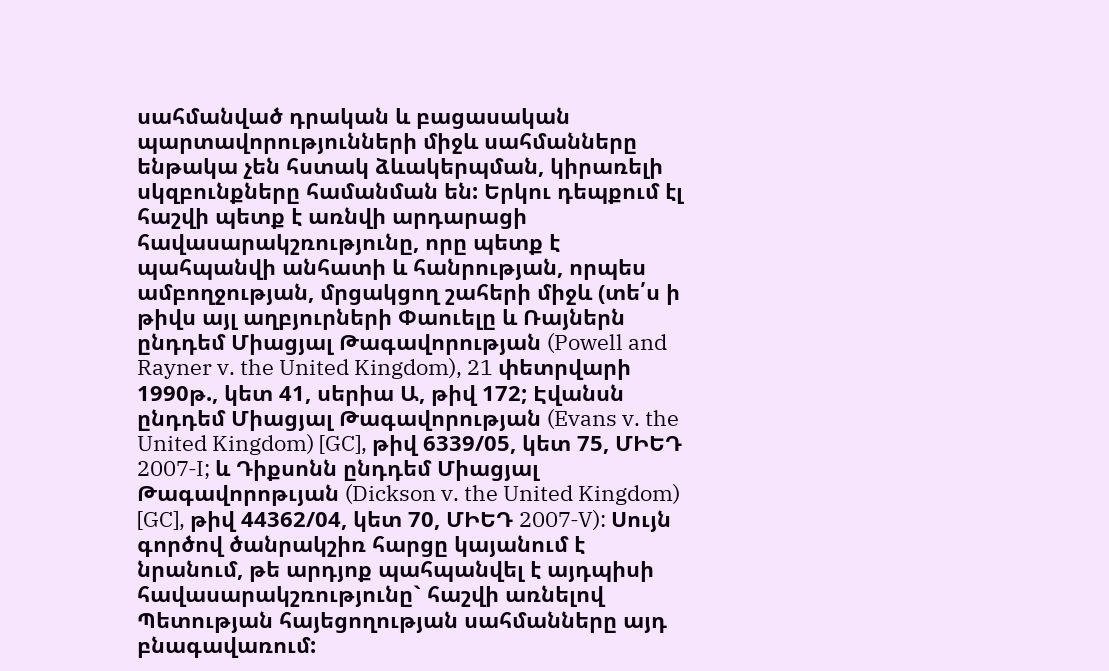սահմանված դրական և բացասական պարտավորությունների միջև սահմանները ենթակա չեն հստակ ձևակերպման, կիրառելի սկզբունքները համանման են: Երկու դեպքում էլ հաշվի պետք է առնվի արդարացի հավասարակշռությունը, որը պետք է պահպանվի անհատի և հանրության, որպես ամբողջության, մրցակցող շահերի միջև (տե՛ս ի թիվս այլ աղբյուրների Փաուելը և Ռայներն ընդդեմ Միացյալ Թագավորության (Powell and Rayner v. the United Kingdom), 21 փետրվարի 1990թ., կետ 41, սերիա Ա, թիվ 172; Էվանսն ընդդեմ Միացյալ Թագավորության (Evans v. the United Kingdom) [GC], թիվ 6339/05, կետ 75, ՄԻԵԴ 2007‑I; և Դիքսոնն ընդդեմ Միացյալ Թագավորոթւյան (Dickson v. the United Kingdom) [GC], թիվ 44362/04, կետ 70, ՄԻԵԴ 2007‑V): Սույն գործով ծանրակշիռ հարցը կայանում է նրանում, թե արդյոք պահպանվել է այդպիսի հավասարակշռությունը` հաշվի առնելով Պետության հայեցողության սահմանները այդ բնագավառում: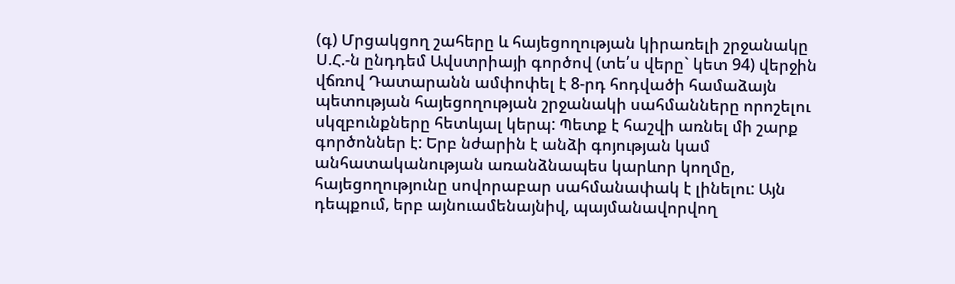(գ) Մրցակցող շահերը և հայեցողության կիրառելի շրջանակը Ս.Հ.-ն ընդդեմ Ավստրիայի գործով (տե՛ս վերը` կետ 94) վերջին վճռով Դատարանն ամփոփել է 8-րդ հոդվածի համաձայն պետության հայեցողության շրջանակի սահմանները որոշելու սկզբունքները հետևյալ կերպ: Պետք է հաշվի առնել մի շարք գործոններ է: Երբ նժարին է անձի գոյության կամ անհատականության առանձնապես կարևոր կողմը, հայեցողությունը սովորաբար սահմանափակ է լինելու: Այն դեպքում, երբ այնուամենայնիվ, պայմանավորվող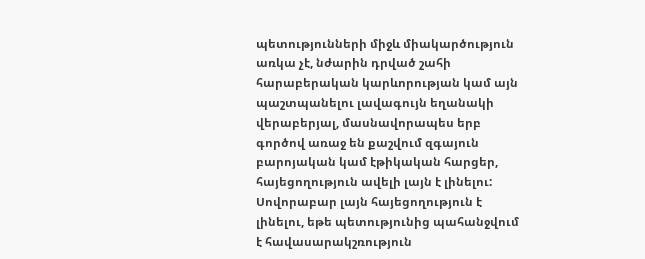պետությունների միջև միակարծություն առկա չէ, նժարին դրված շահի հարաբերական կարևորության կամ այն պաշտպանելու լավագույն եղանակի վերաբերյալ, մասնավորապես երբ գործով առաջ են քաշվում զգայուն բարոյական կամ էթիկական հարցեր, հայեցողություն ավելի լայն է լինելու: Սովորաբար լայն հայեցողություն է լինելու, եթե պետությունից պահանջվում է հավասարակշռություն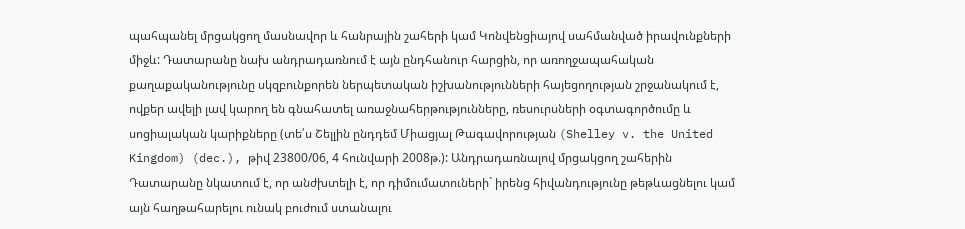պահպանել մրցակցող մասնավոր և հանրային շահերի կամ Կոնվենցիայով սահմանված իրավունքների միջև: Դատարանը նախ անդրադառնում է այն ընդհանուր հարցին, որ առողջապահական քաղաքականությունը սկզբունքորեն ներպետական իշխանությունների հայեցողության շրջանակում է, ովքեր ավելի լավ կարող են գնահատել առաջնահերթությունները, ռեսուրսների օգտագործումը և սոցիալական կարիքները (տե՛ս Շելլին ընդդեմ Միացյալ Թագավորության (Shelley v. the United Kingdom) (dec.), թիվ 23800/06, 4 հունվարի 2008թ.): Անդրադառնալով մրցակցող շահերին Դատարանը նկատում է, որ անժխտելի է, որ դիմումատուների` իրենց հիվանդությունը թեթևացնելու կամ այն հաղթահարելու ունակ բուժում ստանալու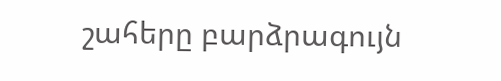շահերը բարձրագույն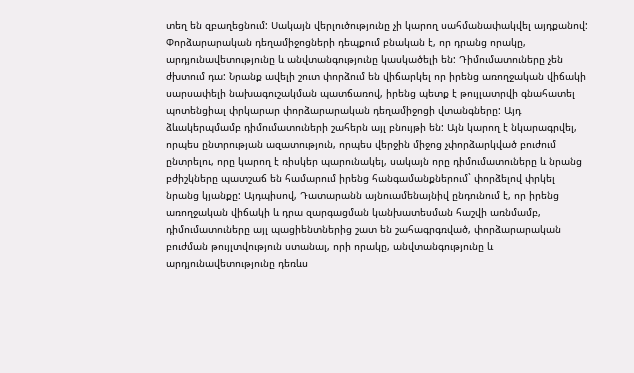տեղ են զբաղեցնում: Սակայն վերլուծությունը չի կարող սահմանափակվել այդքանով: Փորձարարական դեղամիջոցների դեպքում բնական է, որ դրանց որակը, արդյունավետությունը և անվտանգությունը կասկածելի են: Դիմումատուները չեն ժխտում դա: Նրանք ավելի շուտ փորձում են վիճարկել որ իրենց առողջական վիճակի սարսափելի նախագուշակման պատճառով, իրենց պետք է թույլատրվի գնահատել պոտենցիալ փրկարար փորձարարական դեղամիջոցի վտանգները: Այդ ձևակերպմամբ դիմումատուների շահերն այլ բնույթի են: Այն կարող է նկարագրվել, որպես ընտրության ազատություն, որպես վերջին միջոց չփորձարկված բուժում ընտրելու, որը կարող է ռիսկեր պարունակել, սակայն որը դիմումատուները և նրանց բժիշկները պատշաճ են համարում իրենց հանգամանքներում` փորձելով փրկել նրանց կյանքը: Այդպիսով, Դատարանն այնուամենայնիվ ընդունում է, որ իրենց առողջական վիճակի և դրա զարգացման կանխատեսման հաշվի առնմամբ, դիմումատուները այլ պացիենտներից շատ են շահագրգռված, փորձարարական բուժման թույլտվություն ստանալ, որի որակը, անվտանգությունը և արդյունավետությունը դեռևս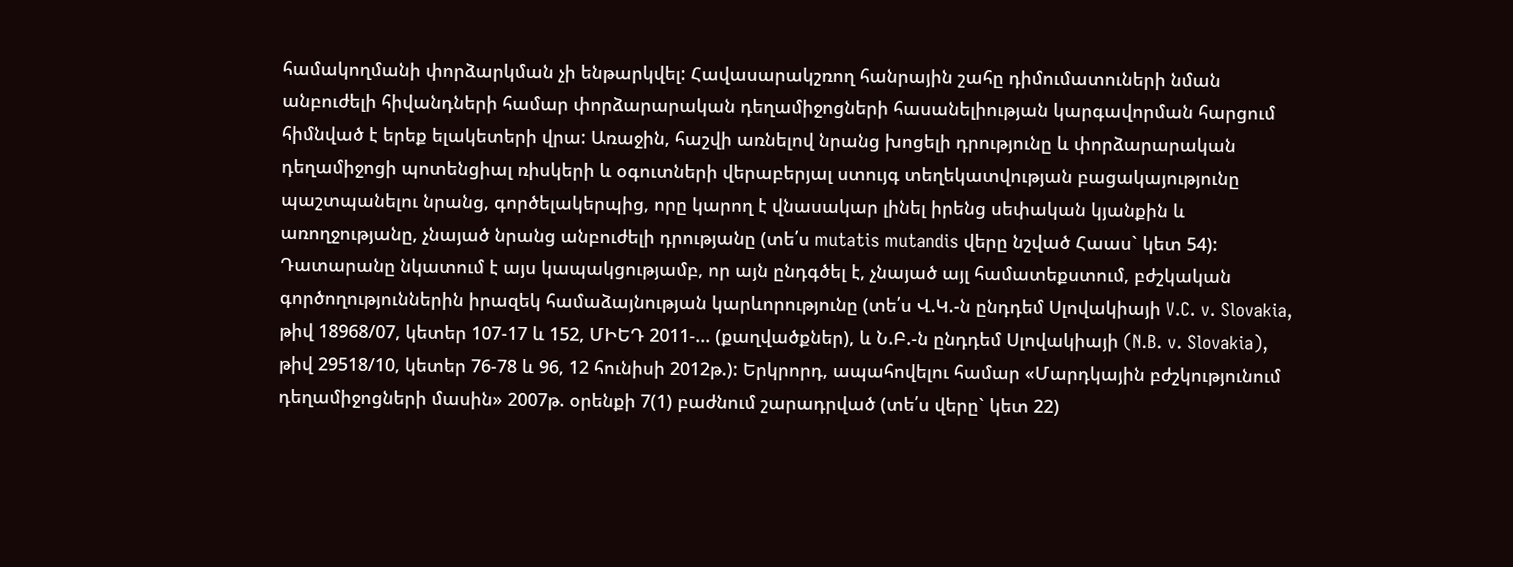համակողմանի փորձարկման չի ենթարկվել: Հավասարակշռող հանրային շահը դիմումատուների նման անբուժելի հիվանդների համար փորձարարական դեղամիջոցների հասանելիության կարգավորման հարցում հիմնված է երեք ելակետերի վրա: Առաջին, հաշվի առնելով նրանց խոցելի դրությունը և փորձարարական դեղամիջոցի պոտենցիալ ռիսկերի և օգուտների վերաբերյալ ստույգ տեղեկատվության բացակայությունը պաշտպանելու նրանց, գործելակերպից, որը կարող է վնասակար լինել իրենց սեփական կյանքին և առողջությանը, չնայած նրանց անբուժելի դրությանը (տե՛ս mutatis mutandis վերը նշված Հաաս` կետ 54): Դատարանը նկատում է այս կապակցությամբ, որ այն ընդգծել է, չնայած այլ համատեքստում, բժշկական գործողություններին իրազեկ համաձայնության կարևորությունը (տե՛ս Վ.Կ.-ն ընդդեմ Սլովակիայի V.C. v. Slovakia, թիվ 18968/07, կետեր 107‑17 և 152, ՄԻԵԴ 2011‑... (քաղվածքներ), և Ն.Բ.-ն ընդդեմ Սլովակիայի (N.B. v. Slovakia), թիվ 29518/10, կետեր 76‑78 և 96, 12 հունիսի 2012թ.): Երկրորդ, ապահովելու համար «Մարդկային բժշկությունում դեղամիջոցների մասին» 2007թ. օրենքի 7(1) բաժնում շարադրված (տե՛ս վերը` կետ 22)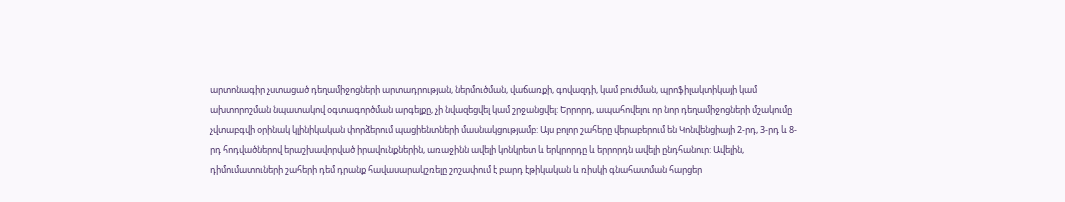արտոնագիր չստացած դեղամիջոցների արտադրության, ներմուծման, վաճառքի, գովազդի, կամ բուժման, պրոֆիլակտիկայի կամ ախտորոշման նպատակով օգտագործման արգելքը, չի նվազեցվել կամ շրջանցվել: Երրորդ, ապահովելու որ նոր դեղամիջոցների մշակումը չվտաբգվի օրինակ կլինիկական փորձերում պացիենտների մասնակցությամբ: Այս բոլոր շահերը վերաբերում են Կոնվենցիայի 2-րդ, 3-րդ և 8-րդ հոդվածներով երաշխավորված իրավունքներին, առաջինն ավելի կոնկրետ և երկրորդը և երրորդն ավելի ընդհանուր: Ավելին, դիմումատուների շահերի դեմ դրանք հավասարակշռելը շոշափում է բարդ էթիկական և ռիսկի գնահատման հարցեր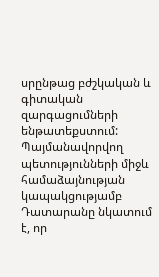սրընթաց բժշկական և գիտական զարգացումների ենթատեքստում: Պայմանավորվող պետությունների միջև համաձայնության կապակցությամբ Դատարանը նկատում է, որ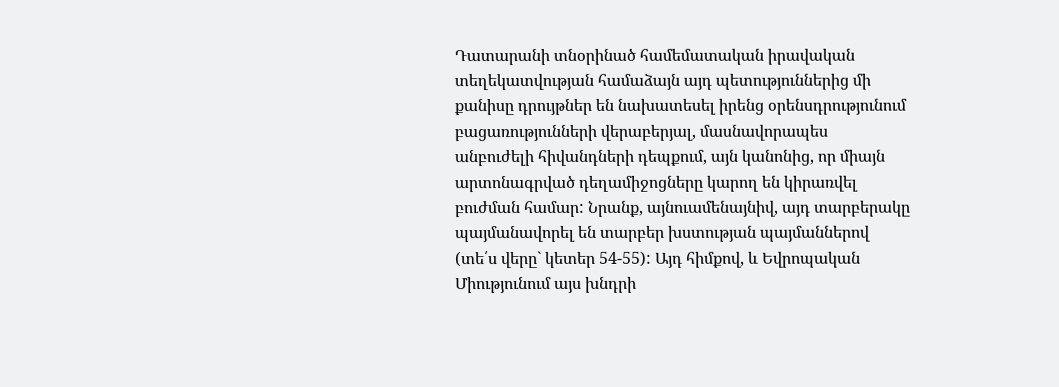Դատարանի տնօրինած համեմատական իրավական տեղեկատվության համաձայն այդ պետություններից մի քանիսը դրույթներ են նախատեսել իրենց օրենսդրությունում բացառությունների վերաբերյալ, մասնավորապես անբուժելի հիվանդների դեպքում, այն կանոնից, որ միայն արտոնագրված դեղամիջոցները կարող են կիրառվել բուժման համար: Նրանք, այնուամենայնիվ, այդ տարբերակը պայմանավորել են տարբեր խստության պայմաններով (տե՛ս վերը` կետեր 54-55): Այդ հիմքով, և Եվրոպական Միությունում այս խնդրի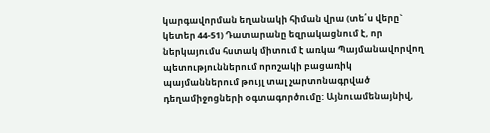կարգավորման եղանակի հիման վրա (տե՛ս վերը` կետեր 44-51) Դատարանը եզրակացնում է, որ ներկայումս հստակ միտում է առկա Պայմանավորվող պետություններում որոշակի բացառիկ պայմաններում թույլ տալ չարտոնագրված դեղամիջոցների օգտագործումը: Այնուամենայնիվ,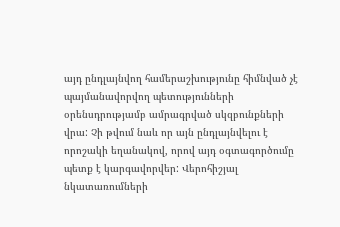այդ ընդլայնվող համերաշխությունը հիմնված չէ պայմանավորվող պետությունների օրենսդրությամբ ամրագրված սկզբունքների վրա: Չի թվում նաև որ այն ընդլայնվելու է որոշակի եղանակով, որով այդ օգտագործումը պետք է կարգավորվեր: Վերոհիշյալ նկատառումների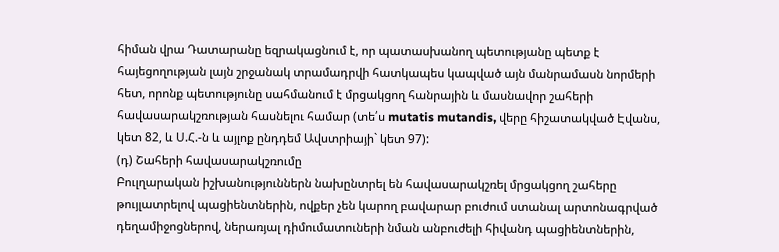հիման վրա Դատարանը եզրակացնում է, որ պատասխանող պետությանը պետք է հայեցողության լայն շրջանակ տրամադրվի հատկապես կապված այն մանրամասն նորմերի հետ, որոնք պետությունը սահմանում է մրցակցող հանրային և մասնավոր շահերի հավասարակշռության հասնելու համար (տե՛ս mutatis mutandis, վերը հիշատակված Էվանս, կետ 82, և Ս.Հ.-ն և այլոք ընդդեմ Ավստրիայի` կետ 97):
(դ) Շահերի հավասարակշռումը
Բուլղարական իշխանություններն նախընտրել են հավասարակշռել մրցակցող շահերը թույլատրելով պացիենտներին, ովքեր չեն կարող բավարար բուժում ստանալ արտոնագրված դեղամիջոցներով, ներառյալ դիմումատուների նման անբուժելի հիվանդ պացիենտներին,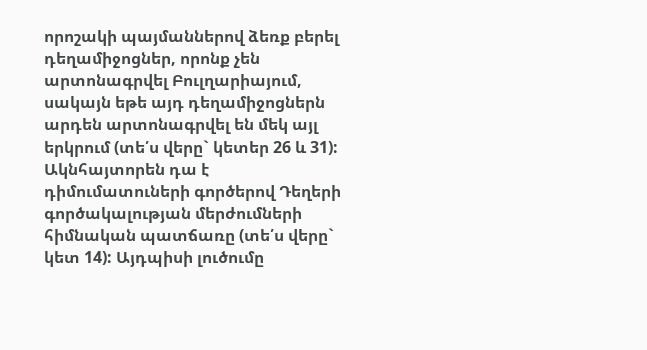որոշակի պայմաններով ձեռք բերել դեղամիջոցներ, որոնք չեն արտոնագրվել Բուլղարիայում, սակայն եթե այդ դեղամիջոցներն արդեն արտոնագրվել են մեկ այլ երկրում (տե՛ս վերը` կետեր 26 և 31): Ակնհայտորեն դա է դիմումատուների գործերով Դեղերի գործակալության մերժումների հիմնական պատճառը (տե՛ս վերը` կետ 14): Այդպիսի լուծումը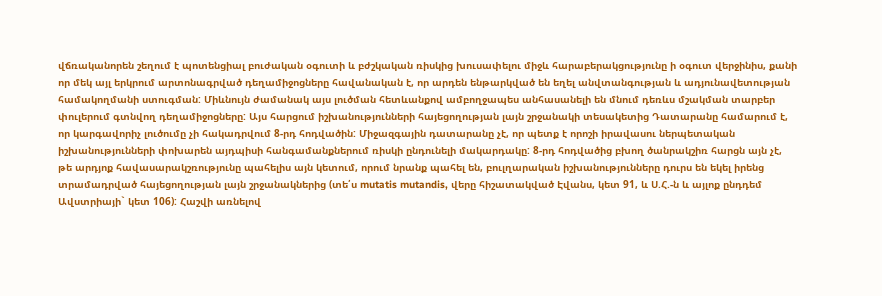վճռականորեն շեղում է պոտենցիալ բուժական օգուտի և բժշկական ռիսկից խուսափելու միջև հարաբերակցությունը ի օգուտ վերջինիս, քանի որ մեկ այլ երկրում արտոնագրված դեղամիջոցները հավանական է, որ արդեն ենթարկված են եղել անվտանգության և ադյունավետության համակողմանի ստուգման: Միևնույն ժամանակ այս լուծման հետևանքով ամբողջապես անհասանելի են մնում դեռևս մշակման տարբեր փուլերում գտնվող դեղամիջոցները: Այս հարցում իշխանությունների հայեցողության լայն շրջանակի տեսակետից Դատարանը համարում է, որ կարգավորիչ լուծումը չի հակադրվում 8-րդ հոդվածին: Միջազգային դատարանը չէ, որ պետք է որոշի իրավասու ներպետական իշխանությունների փոխարեն այդպիսի հանգամանքներում ռիսկի ընդունելի մակարդակը: 8-րդ հոդվածից բխող ծանրակշիռ հարցն այն չէ, թե արդյոք հավասարակշռությունը պահելիս այն կետում, որում նրանք պահել են, բուլղարական իշխանությունները դուրս են եկել իրենց տրամադրված հայեցողության լայն շրջանակներից (տե՛ս mutatis mutandis, վերը հիշատակված Էվանս, կետ 91, և Ս.Հ.-ն և այլոք ընդդեմ Ավստրիայի` կետ 106): Հաշվի առնելով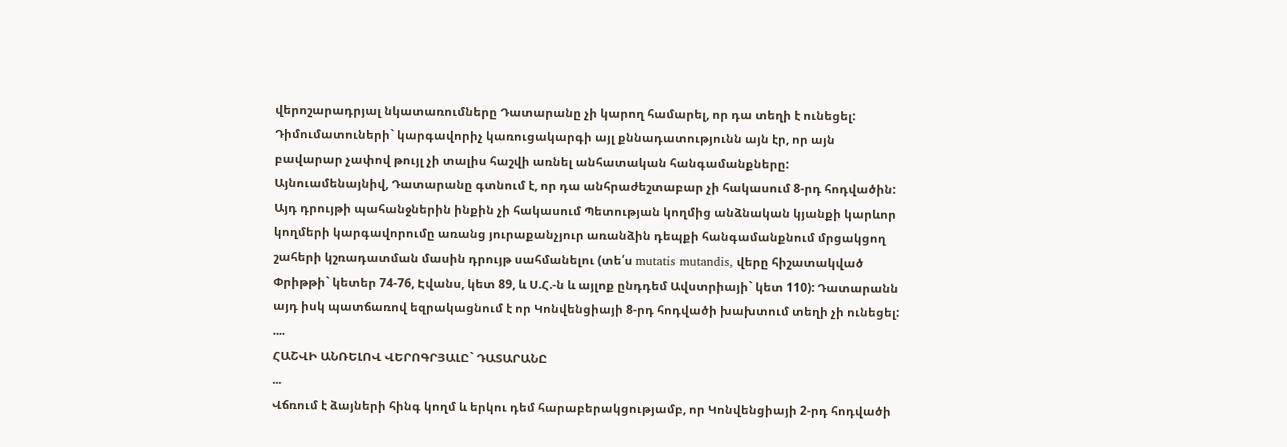վերոշարադրյալ նկատառումները Դատարանը չի կարող համարել, որ դա տեղի է ունեցել: Դիմումատուների` կարգավորիչ կառուցակարգի այլ քննադատությունն այն էր, որ այն բավարար չափով թույլ չի տալիս հաշվի առնել անհատական հանգամանքները: Այնուամենայնիվ, Դատարանը գտնում է, որ դա անհրաժեշտաբար չի հակասում 8-րդ հոդվածին: Այդ դրույթի պահանջներին ինքին չի հակասում Պետության կողմից անձնական կյանքի կարևոր կողմերի կարգավորումը առանց յուրաքանչյուր առանձին դեպքի հանգամանքնում մրցակցող շահերի կշռադատման մասին դրույթ սահմանելու (տե՛ս mutatis mutandis, վերը հիշատակված Փրիթթի` կետեր 74-76, Էվանս, կետ 89, և Ս.Հ.-ն և այլոք ընդդեմ Ավստրիայի` կետ 110): Դատարանն այդ իսկ պատճառով եզրակացնում է որ Կոնվենցիայի 8-րդ հոդվածի խախտում տեղի չի ունեցել:
....
ՀԱՇՎԻ ԱՆՌԵԼՈՎ ՎԵՐՈԳՐՅԱԼԸ` ԴԱՏԱՐԱՆԸ
...
Վճռում է ձայների հինգ կողմ և երկու դեմ հարաբերակցությամբ, որ Կոնվենցիայի 2-րդ հոդվածի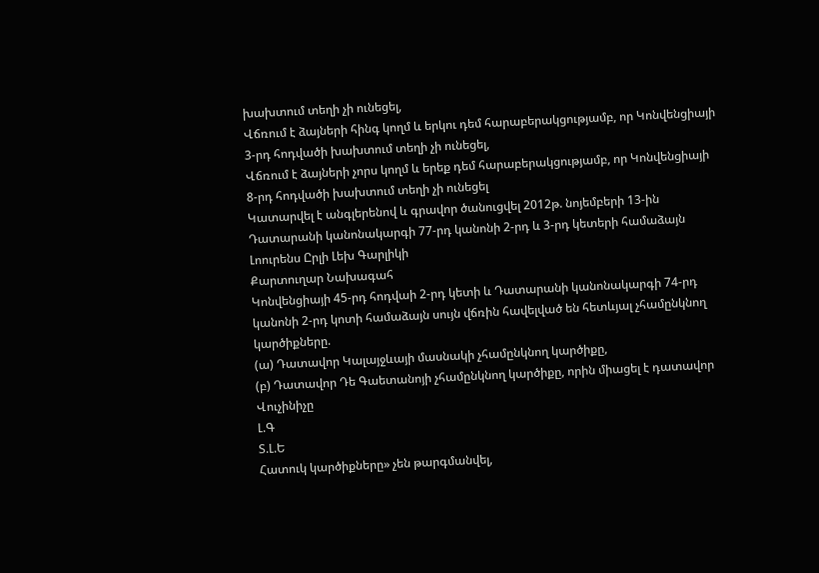խախտում տեղի չի ունեցել,
Վճռում է ձայների հինգ կողմ և երկու դեմ հարաբերակցությամբ, որ Կոնվենցիայի 3-րդ հոդվածի խախտում տեղի չի ունեցել,
Վճռում է ձայների չորս կողմ և երեք դեմ հարաբերակցությամբ, որ Կոնվենցիայի 8-րդ հոդվածի խախտում տեղի չի ունեցել
Կատարվել է անգլերենով և գրավոր ծանուցվել 2012թ. նոյեմբերի 13-ին Դատարանի կանոնակարգի 77-րդ կանոնի 2-րդ և 3-րդ կետերի համաձայն
Լոուրենս Ըրլի Լեխ Գարլիկի
Քարտուղար Նախագահ
Կոնվենցիայի 45-րդ հոդվաի 2-րդ կետի և Դատարանի կանոնակարգի 74-րդ կանոնի 2-րդ կոտի համաձայն սույն վճռին հավելված են հետևյալ չհամընկնող կարծիքները.
(ա) Դատավոր Կալայջևայի մասնակի չհամընկնող կարծիքը,
(բ) Դատավոր Դե Գաետանոյի չհամընկնող կարծիքը, որին միացել է դատավոր Վուչինիչը
Լ.Գ
Տ.Լ.Ե
Հատուկ կարծիքները» չեն թարգմանվել,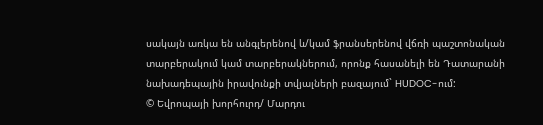սակայն առկա են անգլերենով և/կամ ֆրանսերենով վճռի պաշտոնական տարբերակում կամ տարբերակներում, որոնք հասանելի են Դատարանի նախադեպային իրավունքի տվյալների բազայում` HUDOC-ում:
© Եվրոպայի խորհուրդ/ Մարդու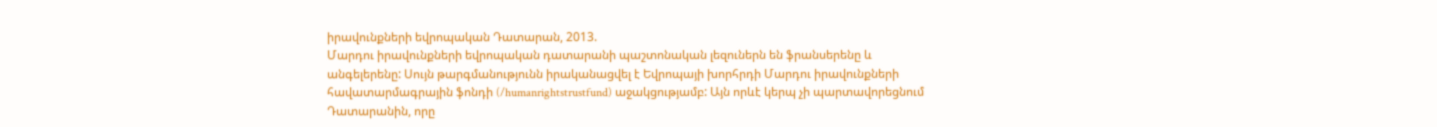իրավունքների եվրոպական Դատարան, 2013.
Մարդու իրավունքների եվրոպական դատարանի պաշտոնական լեզուներն են ֆրանսերենը և անգելերենը: Սույն թարգմանությունն իրականացվել է Եվրոպայի խորհրդի Մարդու իրավունքների հավատարմագրային ֆոնդի (/humanrightstrustfund) աջակցությամբ: Այն որևէ կերպ չի պարտավորեցնում Դատարանին, որը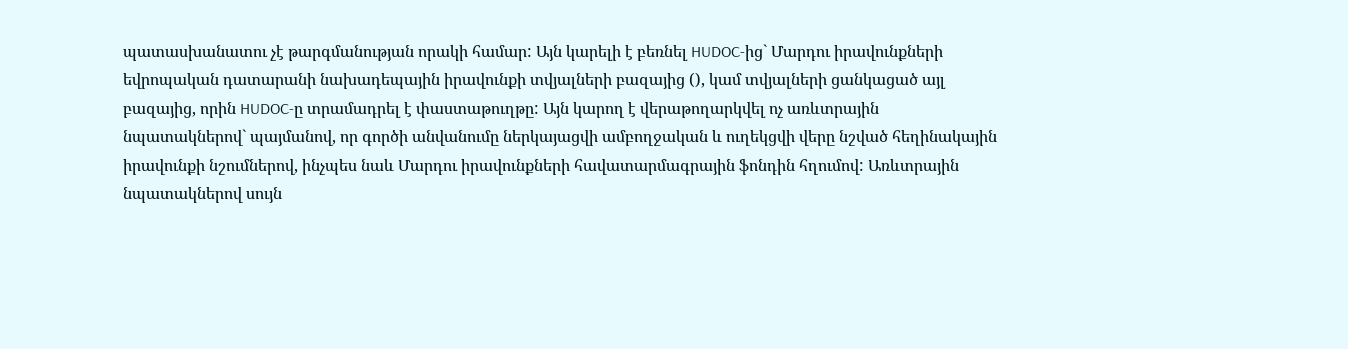պատասխանատու չէ թարգմանության որակի համար: Այն կարելի է բեռնել HUDOC-ից` Մարդու իրավունքների եվրոպական դատարանի նախադեպային իրավունքի տվյալների բազայից (), կամ տվյալների ցանկացած այլ բազայից, որին HUDOC-ը տրամադրել է փաստաթուղթը: Այն կարող է վերաթողարկվել ոչ առևտրային նպատակներով` պայմանով, որ գործի անվանումը ներկայացվի ամբողջական և ուղեկցվի վերը նշված հեղինակային իրավունքի նշումներով, ինչպես նաև Մարդու իրավունքների հավատարմագրային ֆոնդին հղումով: Առևտրային նպատակներով սույն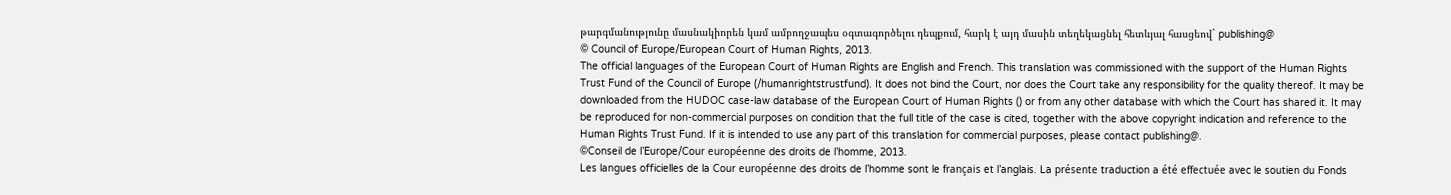թարգմանությունը մասնակիորեն կամ ամբողջապես օգտագործելու դեպքում, հարկ է այդ մասին տեղեկացնել հետևյալ հասցեով` publishing@
© Council of Europe/European Court of Human Rights, 2013.
The official languages of the European Court of Human Rights are English and French. This translation was commissioned with the support of the Human Rights Trust Fund of the Council of Europe (/humanrightstrustfund). It does not bind the Court, nor does the Court take any responsibility for the quality thereof. It may be downloaded from the HUDOC case-law database of the European Court of Human Rights () or from any other database with which the Court has shared it. It may be reproduced for non-commercial purposes on condition that the full title of the case is cited, together with the above copyright indication and reference to the Human Rights Trust Fund. If it is intended to use any part of this translation for commercial purposes, please contact publishing@.
©Conseil de l’Europe/Cour européenne des droits de l’homme, 2013.
Les langues officielles de la Cour européenne des droits de l’homme sont le français et l’anglais. La présente traduction a été effectuée avec le soutien du Fonds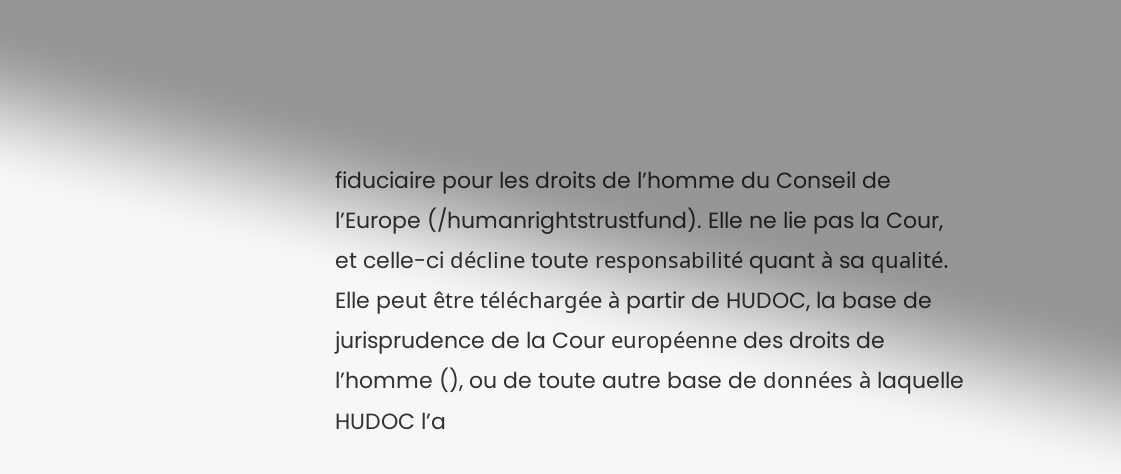fiduciaire pour les droits de l’homme du Conseil de l’Europe (/humanrightstrustfund). Elle ne lie pas la Cour, et celle-ci décline toute responsabilité quant à sa qualité. Elle peut être téléchargée à partir de HUDOC, la base de jurisprudence de la Cour européenne des droits de l’homme (), ou de toute autre base de données à laquelle HUDOC l’a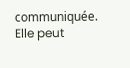communiquée. Elle peut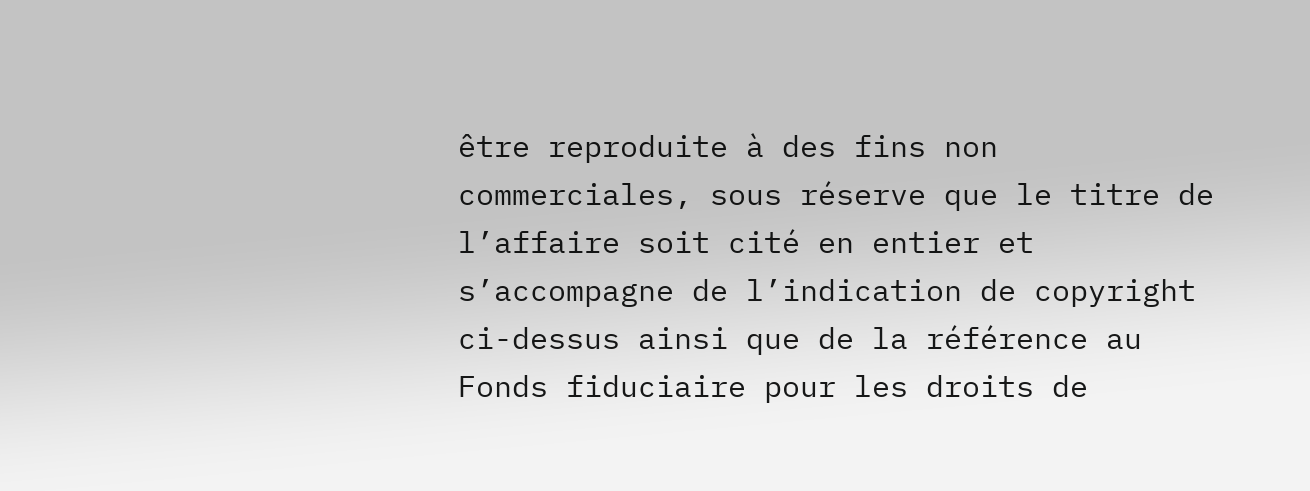être reproduite à des fins non commerciales, sous réserve que le titre de l’affaire soit cité en entier et s’accompagne de l’indication de copyright ci-dessus ainsi que de la référence au Fonds fiduciaire pour les droits de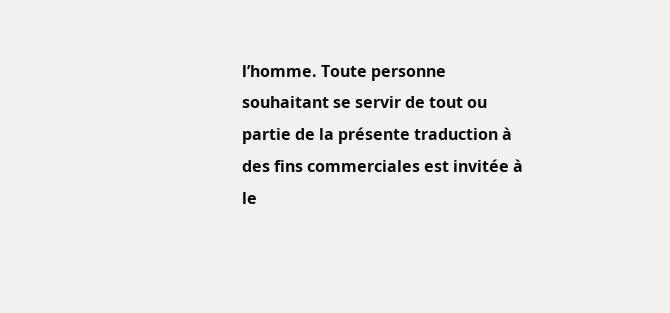l’homme. Toute personne souhaitant se servir de tout ou partie de la présente traduction à des fins commerciales est invitée à le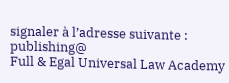signaler à l’adresse suivante : publishing@
Full & Egal Universal Law Academy